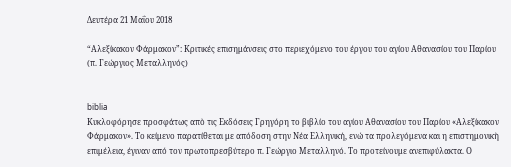Δευτέρα 21 Μαΐου 2018

“Αλεξίκακον Φάρμακον”: Κριτικές επισημάνσεις στο περιεχόμενο του έργου του αγίου Αθανασίου του Παρίου (π. Γεώργιος Μεταλληνός)


biblia
Κυκλοφόρησε προσφάτως απὸ τις Εκδόσεις Γρηγόρη το βιβλίο του αγίου Αθανασίου του Παρίου «Αλεξίκακον Φάρμακον». Το κείμενο παρατίθεται με απόδοση στην Νέα Ελληνική, ενώ τα προλεγόμενα και η επιστημονικὴ επιμέλεια, έγιναν από τον πρωτοπρεσβύτερο π. Γεώργιο Μεταλληνό. Το προτείνουμε ανεπιφύλακτα. Ο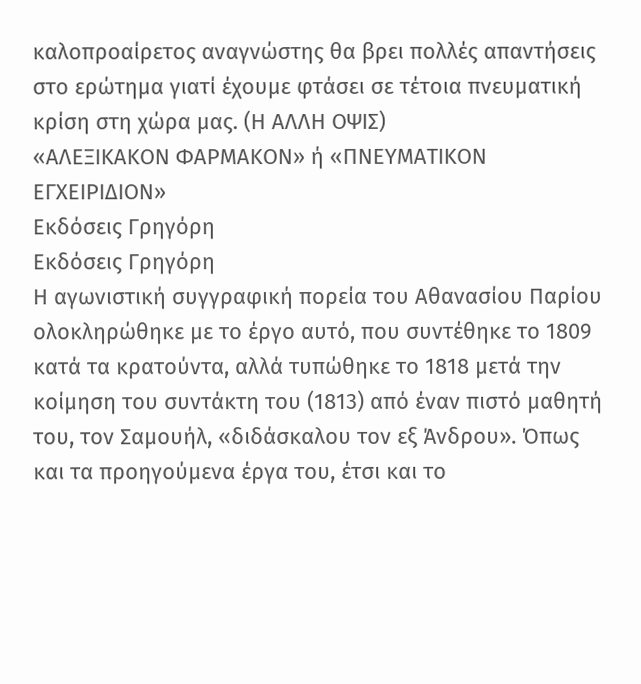καλοπροαίρετος αναγνώστης θα βρει πολλές απαντήσεις στο ερώτημα γιατί έχουμε φτάσει σε τέτοια πνευματική κρίση στη χώρα μας. (Η ΑΛΛΗ ΟΨΙΣ)
«ΑΛΕΞΙΚΑΚΟΝ ΦΑΡΜΑΚΟΝ» ή «ΠΝΕΥΜΑΤΙΚΟΝ ΕΓΧΕΙΡΙΔΙΟΝ»
Εκδόσεις Γρηγόρη
Εκδόσεις Γρηγόρη
Η αγωνιστική συγγραφική πορεία του Αθανασίου Παρίου ολοκληρώθηκε με το έργο αυτό, που συντέθηκε το 1809 κατά τα κρατούντα, αλλά τυπώθηκε το 1818 μετά την κοίμηση του συντάκτη του (1813) από έναν πιστό μαθητή του, τον Σαμουήλ, «διδάσκαλου τον εξ Άνδρου». Όπως και τα προηγούμενα έργα του, έτσι και το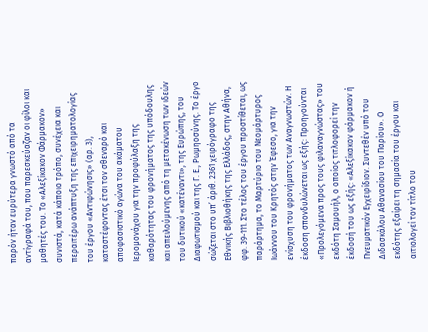παρόν ήταν ευρύτερα γνωστό από τα αντίγραφά του, που παρεσκεύαζαν οι φίλοι και μαθητές του. Το «Αλεξίκακον Φάρμακον» συνιστά, κατά κάποιο τρόπο, συνέχεια και περαιτέρω ανάπτυξη της επιχειρηματολογίας του έργου «Αντιφώνησις» (αρ. 3), καταστέφοντας έτσι τον σθεναρό και αποφασιστικό αγώνα του ακάματου Ιερομονάχου για την προφύλαξη της καθαρότητας του φρονήματος της υπόδουλης και απειλούμενης από τη μετακένωση των ιδεών του δυτικού «κατέναντι», της Ευρώπης, του Διαφωτισμού και της Γ. Ε., Ρωμηοσύνης. Το έργο σώζεται στο υπ’ άριθ. 2361 χειρόγραφο της Εθνικής Βιβλιοθήκης της Ελλάδος, στην Αθήνα, φφ. 39-111. Στο τέλος του έργου προστίθεται, ως παράρτημα, το Μαρτύριο του Νεομάρτυρος Ιωάννου του Κρητός στην Έφεσο, για την ενίσχυση του φρονήματος των Αναγνωστών. Η έκδοση σπονδυλώνεται ως εξής: Προηγούνται «Προλεγόμενα προς τους φιλαναγνώστας» του εκδότη Σαμουήλ, ο οποίος τιτλοφορεί την έκδοσή του ως εξής: «Αλεξίκακον φάρμακον ή Πνευματικόν Εγχειρίδιον. Συντεθέν υπό του Διδασκάλου Αθανασίου του Παρίου». Ο εκδότης εξαίρει τη σημασία του έργου και αιτιολογεί τον τίτλο του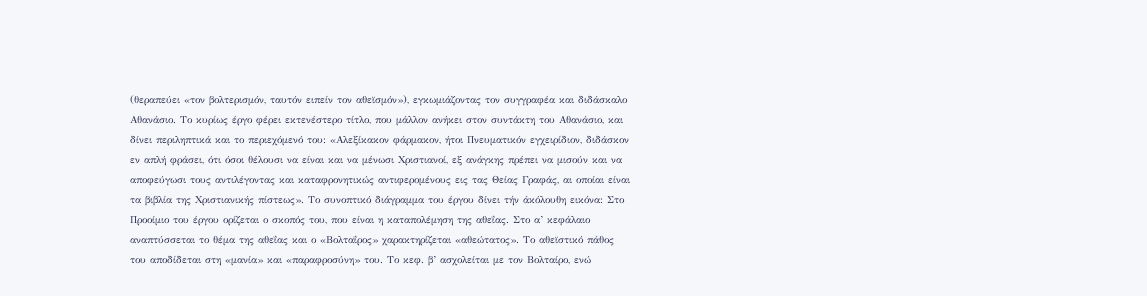(θεραπεύει «τον βολτερισμόν, ταυτόν ειπείν τον αθεϊσμόν»), εγκωμιάζοντας τον συγγραφέα και διδάσκαλο Αθανάσιο. Το κυρίως έργο φέρει εκτενέστερο τίτλο, που μάλλον ανήκει στον συντάκτη του Αθανάσιο, και δίνει περιληπτικά και το περιεχόμενό του: «Αλεξίκακον φάρμακον, ήτοι Πνευματικόν εγχειρίδιον, διδάσκον εν απλή φράσει, ότι όσοι θέλουσι να είναι και να μένωσι Χριστιανοί, εξ ανάγκης πρέπει να μισούν και να αποφεύγωσι τους αντιλέγοντας και καταφρονητικώς αντιφερομένους εις τας Θείας Γραφάς, αι οποίαι είναι τα βιβλία της Χριστιανικής πίστεως». Το συνοπτικό διάγραμμα του έργου δίνει τήν άκόλουθη εικόνα: Στο Προοίμιο του έργου ορίζεται ο σκοπός του, που είναι η καταπολέμηση της αθεΐας. Στο α’ κεφάλαιο αναπτύσσεται το θέμα της αθεΐας και ο «Βολταΐρος» χαρακτηρίζεται «αθεώτατος». Το αθεϊστικό πάθος του αποδίδεται στη «μανία» και «παραφροσύνη» του. Το κεφ. β’ ασχολείται με τον Βολταίρο, ενώ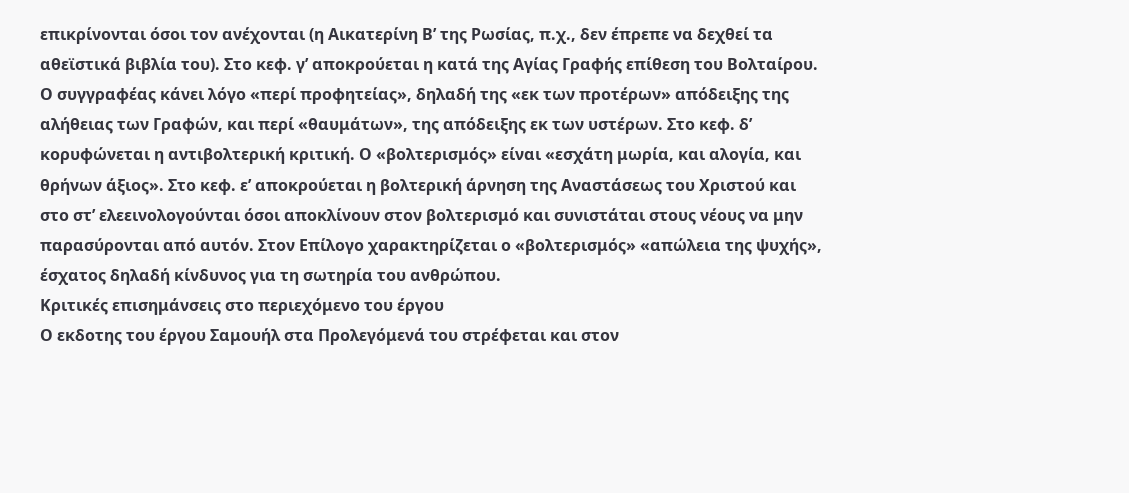επικρίνονται όσοι τον ανέχονται (η Αικατερίνη Β’ της Ρωσίας, π.χ., δεν έπρεπε να δεχθεί τα αθεϊστικά βιβλία του). Στο κεφ. γ’ αποκρούεται η κατά της Αγίας Γραφής επίθεση του Βολταίρου. Ο συγγραφέας κάνει λόγο «περί προφητείας», δηλαδή της «εκ των προτέρων» απόδειξης της αλήθειας των Γραφών, και περί «θαυμάτων», της απόδειξης εκ των υστέρων. Στο κεφ. δ’ κορυφώνεται η αντιβολτερική κριτική. Ο «βολτερισμός» είναι «εσχάτη μωρία, και αλογία, και θρήνων άξιος». Στο κεφ. ε’ αποκρούεται η βολτερική άρνηση της Αναστάσεως του Χριστού και στο στ’ ελεεινολογούνται όσοι αποκλίνουν στον βολτερισμό και συνιστάται στους νέους να μην παρασύρονται από αυτόν. Στον Επίλογο χαρακτηρίζεται ο «βολτερισμός» «απώλεια της ψυχής», έσχατος δηλαδή κίνδυνος για τη σωτηρία του ανθρώπου.
Κριτικές επισημάνσεις στο περιεχόμενο του έργου
Ο εκδοτης του έργου Σαμουήλ στα Προλεγόμενά του στρέφεται και στον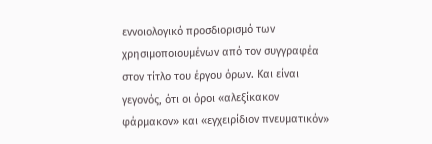εννοιολογικό προσδιορισμό των χρησιμοποιουμένων από τον συγγραφέα στον τίτλο του έργου όρων. Και είναι γεγονός, ότι οι όροι «αλεξίκακον φάρμακον» και «εγχειρίδιον πνευματικόν»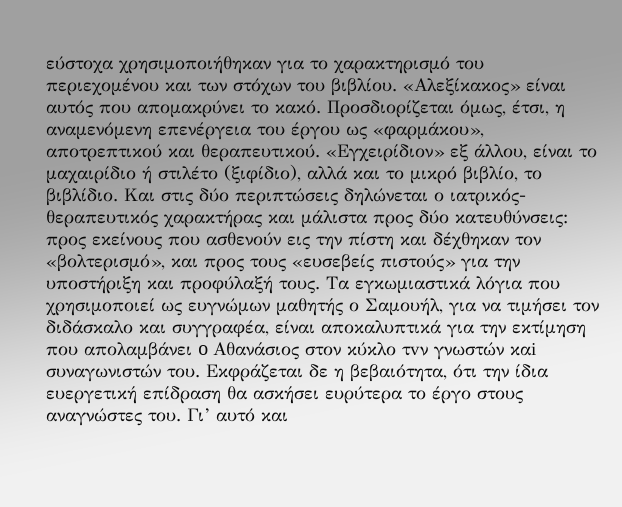εύστοχα χρησιμοποιήθηκαν για το χαρακτηρισμό του περιεχομένου και των στόχων του βιβλίου. «Αλεξίκακος» είναι αυτός που απομακρύνει το κακό. Προσδιορίζεται όμως, έτσι, η αναμενόμενη επενέργεια του έργου ως «φαρμάκου», αποτρεπτικού και θεραπευτικού. «Εγχειρίδιον» εξ άλλου, είναι το μαχαιρίδιο ή στιλέτο (ξιφίδιο), αλλά και το μικρό βιβλίο, το βιβλίδιο. Και στις δύο περιπτώσεις δηλώνεται ο ιατρικός-θεραπευτικός χαρακτήρας και μάλιστα προς δύο κατευθύνσεις: προς εκείνους που ασθενούν εις την πίστη και δέχθηκαν τον «βολτερισμό», και προς τους «ευσεβείς πιστούς» για την υποστήριξη και προφύλαξή τους. Τα εγκωμιαστικά λόγια που χρησιμοποιεί ως ευγνώμων μαθητής ο Σαμουήλ, για να τιμήσει τον διδάσκαλο και συγγραφέα, είναι αποκαλυπτικά για την εκτίμηση που απολαμβάνει o Αθανάσιος στον κύκλο τvν γνωστών καi συναγωνιστών του. Εκφράζεται δε η βεβαιότητα, ότι την ίδια ευεργετική επίδραση θα ασκήσει ευρύτερα το έργο στους αναγνώστες του. Γι’ αυτό και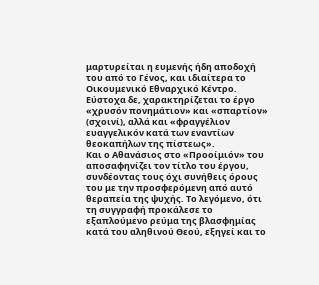μαρτυρείται η ευμενής ήδη αποδοχή του από το Γένος, και ιδιαίτερα το Οικουμενικό Εθναρχικό Κέντρο. Εύστοχα δε, χαρακτηρίζεται το έργο «χρυσόν πονημάτιον» και «σπαρτίον» (σχοινί), αλλά και «φραγγέλιον ευαγγελικόν κατά των εναντίων θεοκαπήλων της πίστεως».
Και ο Αθανάσιος στο «Προοίμιόν» του αποσαφηνίζει τον τίτλο του έργου, συνδέοντας τους όχι συνήθεις όρους του με την προσφερόμενη από αυτό θεραπεία της ψυχής. Το λεγόμενο, ότι τη συγγραφή προκάλεσε το εξαπλούμενο ρεύμα της βλασφημίας κατά του αληθινού Θεού, εξηγεί και το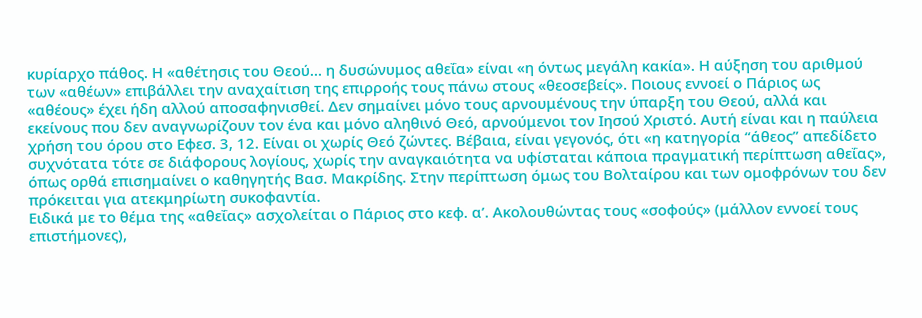κυρίαρχο πάθος. Η «αθέτησις του Θεού… η δυσώνυμος αθεΐα» είναι «η όντως μεγάλη κακία». Η αύξηση του αριθμού των «αθέων» επιβάλλει την αναχαίτιση της επιρροής τους πάνω στους «θεοσεβείς». Ποιους εννοεί ο Πάριος ως «αθέους» έχει ήδη αλλού αποσαφηνισθεί. Δεν σημαίνει μόνο τους αρνουμένους την ύπαρξη του Θεού, αλλά και εκείνους που δεν αναγνωρίζουν τον ένα και μόνο αληθινό Θεό, αρνούμενοι τον Ιησού Χριστό. Αυτή είναι και η παύλεια χρήση του όρου στο Εφεσ. 3, 12. Είναι οι χωρίς Θεό ζώντες. Βέβαια, είναι γεγονός, ότι «η κατηγορία “άθεος” απεδίδετο συχνότατα τότε σε διάφορους λογίους, χωρίς την αναγκαιότητα να υφίσταται κάποια πραγματική περίπτωση αθεΐας», όπως ορθά επισημαίνει ο καθηγητής Βασ. Μακρίδης. Στην περίπτωση όμως του Βολταίρου και των ομοφρόνων του δεν πρόκειται για ατεκμηρίωτη συκοφαντία.
Ειδικά με το θέμα της «αθεΐας» ασχολείται ο Πάριος στο κεφ. α’. Ακολουθώντας τους «σοφούς» (μάλλον εννοεί τους επιστήμονες),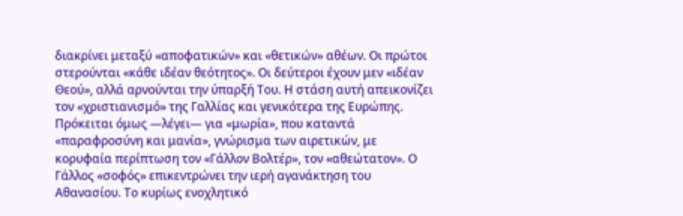διακρίνει μεταξύ «αποφατικών» και «θετικών» αθέων. Οι πρώτοι στερούνται «κάθε ιδέαν θεότητος». Οι δεύτεροι έχουν μεν «ιδέαν Θεού», αλλά αρνούνται την ύπαρξή Του. Η στάση αυτή απεικονίζει τον «χριστιανισμό» της Γαλλίας και γενικότερα της Ευρώπης. Πρόκειται όμως —λέγει— για «μωρία», που καταντά «παραφροσύνη και μανία», γνώρισμα των αιρετικών, με κορυφαία περίπτωση τον «Γάλλον Βολτέρ», τον «αθεώτατον». Ο Γάλλος «σοφός» επικεντρώνει την ιερή αγανάκτηση του Αθανασίου. Το κυρίως ενοχλητικό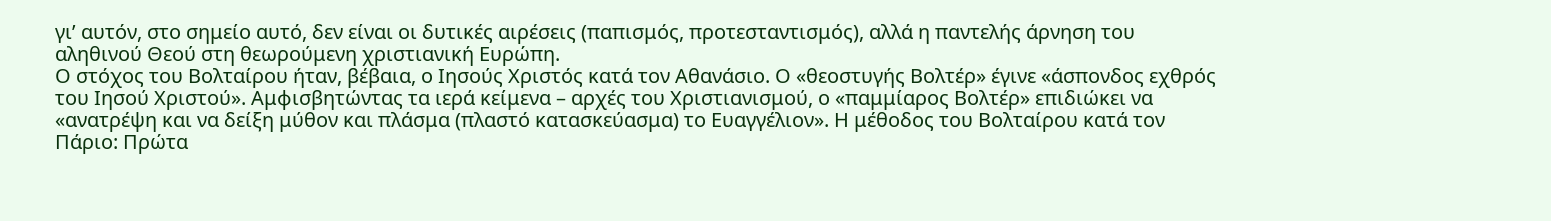γι’ αυτόν, στο σημείο αυτό, δεν είναι οι δυτικές αιρέσεις (παπισμός, προτεσταντισμός), αλλά η παντελής άρνηση του αληθινού Θεού στη θεωρούμενη χριστιανική Ευρώπη.
Ο στόχος του Βολταίρου ήταν, βέβαια, ο Ιησούς Χριστός κατά τον Αθανάσιο. Ο «θεοστυγής Βολτέρ» έγινε «άσπονδος εχθρός του Ιησού Χριστού». Αμφισβητώντας τα ιερά κείμενα – αρχές του Χριστιανισμού, ο «παμμίαρος Βολτέρ» επιδιώκει να «ανατρέψη και να δείξη μύθον και πλάσμα (πλαστό κατασκεύασμα) το Ευαγγέλιον». Η μέθοδος του Βολταίρου κατά τον Πάριο: Πρώτα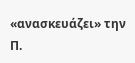«ανασκευάζει» την Π.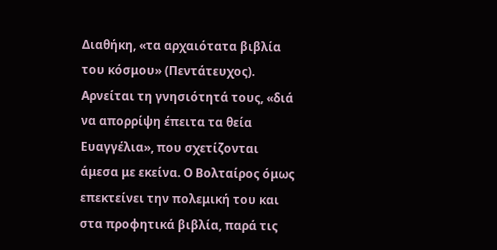Διαθήκη, «τα αρχαιότατα βιβλία του κόσμου» (Πεντάτευχος). Αρνείται τη γνησιότητά τους, «διά να απορρίψη έπειτα τα θεία Ευαγγέλια», που σχετίζονται άμεσα με εκείνα. Ο Βολταίρος όμως επεκτείνει την πολεμική του και στα προφητικά βιβλία, παρά τις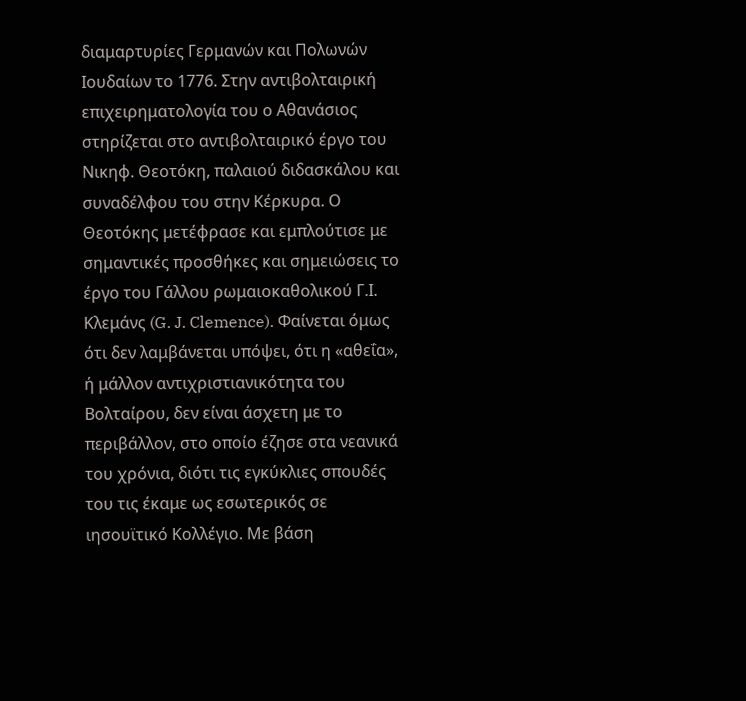διαμαρτυρίες Γερμανών και Πολωνών Ιουδαίων το 1776. Στην αντιβολταιρική επιχειρηματολογία του ο Αθανάσιος στηρίζεται στο αντιβολταιρικό έργο του Νικηφ. Θεοτόκη, παλαιού διδασκάλου και συναδέλφου του στην Κέρκυρα. Ο Θεοτόκης μετέφρασε και εμπλούτισε με σημαντικές προσθήκες και σημειώσεις το έργο του Γάλλου ρωμαιοκαθολικού Γ.Ι. Κλεμάνς (G. J. Clemence). Φαίνεται όμως ότι δεν λαμβάνεται υπόψει, ότι η «αθεΐα», ή μάλλον αντιχριστιανικότητα του Βολταίρου, δεν είναι άσχετη με το περιβάλλον, στο οποίο έζησε στα νεανικά του χρόνια, διότι τις εγκύκλιες σπουδές του τις έκαμε ως εσωτερικός σε ιησουϊτικό Κολλέγιο. Με βάση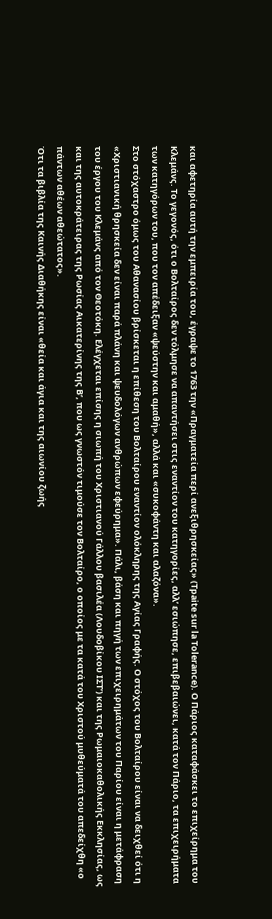και αφετηρία αυτή την εμπειρία του, έγραψε το 1763 την «Πραγματεία περί ανεξιθρησκείας» (Tpaite sur la Tolerance). Ο Πάριος καταφάσκει το επιχείρημα του Κλεμάνς. Το γεγονός, ότι ο Βολταίρος δεν τόλμησε να απαντήσει στις εναντίον του κατηγορίες, αλλ’ εσιώπησε, επιβεβαιώνει, κατά τον Πάριο, τα επιχειρήματα των κατηγόρων του, που τον απέδειξαν «ψεύστην και αμαθή», αλλά και «συκοφάντη και αλαζόνα».
Στο στόχαστρο όμως του Αθανασίου βρίσκεται η επίθεση του Βολταίρου εναντίον ολόκληρης της Αγίας Γραφής. Ο στόχος του Βολταίρου είναι να δειχθεί ότι η «Χριστιανική θρησκεία δεν είναι παρά πλάνη και ψευδολόγων ανθρώπων εφεύρημα». Πάλι, βάση και πηγή των επιχειρημάτων του Παρίου είναι η μετάφραση του έργου του Κλεμάνς από τον Θεοτόκη. Ελέγχεται επίσης η σιωπή του Χριστιανού Γάλλου βασιλέα (Λουδοβίκου ΙΣΤ’) και της Ρωμαιοκαθολικής Εκκλησίας, ως και της αυτοκράτειρας της Ρωσίας Αικατερίνης της Β’, που ως γνωστόν τιμούσε τον Βολταίρο, ο οποίος με τα κατά του Χριστού μυθεύματά του απεδείχθη «ο πάντων αθέων αθεώτατος».
Ότι τα βιβλία της Καινής Διαθήκης είναι «θεία και άγια και της αιωνίου ζωής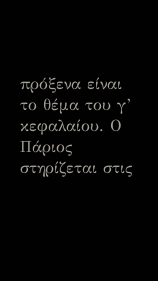πρόξενα είναι το θέμα του γ’ κεφαλαίου. Ο Πάριος στηρίζεται στις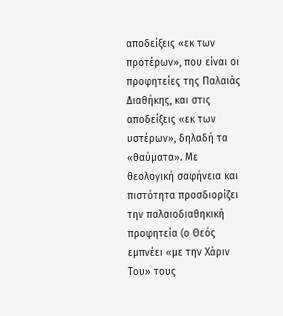αποδείξεις «εκ των προτέρων», που είναι οι προφητείες της Παλαιάς Διαθήκης, και στις αποδείξεις «εκ των υστέρων», δηλαδή τα «θαύματα». Με θεολογική σαφήνεια και πιστότητα προσδιορίζει την παλαιοδιαθηκική προφητεία (ο Θεός εμπνέει «με την Χάριν Του» τους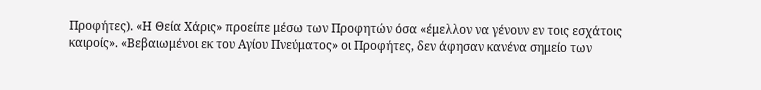Προφήτες). «Η Θεία Χάρις» προείπε μέσω των Προφητών όσα «έμελλον να γένουν εν τοις εσχάτοις καιροίς». «Βεβαιωμένοι εκ του Αγίου Πνεύματος» οι Προφήτες, δεν άφησαν κανένα σημείο των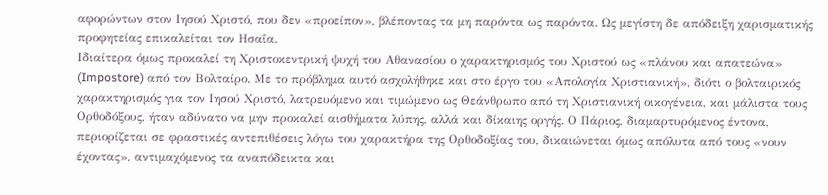αφορώντων στον Ιησού Χριστό, που δεν «προείπον», βλέποντας τα μη παρόντα ως παρόντα. Ως μεγίστη δε απόδειξη χαρισματικής προφητείας επικαλείται τον Ησαΐα.
Ιδιαίτερα όμως προκαλεί τη Χριστοκεντρική ψυχή του Αθανασίου ο χαρακτηρισμός του Χριστού ως «πλάνου και απατεώνα» (Impostore) από τον Βολταίρο. Με το πρόβλημα αυτό ασχολήθηκε και στο έργο του «Απολογία Χριστιανική», διότι ο βολταιρικός χαρακτηρισμός για τον Ιησού Χριστό, λατρευόμενο και τιμώμενο ως Θεάνθρωπο από τη Χριστιανική οικογένεια, και μάλιστα τους Ορθοδόξους, ήταν αδύνατο να μην προκαλεί αισθήματα λύπης, αλλά και δίκαιης οργής. Ο Πάριος, διαμαρτυρόμενος έντονα, περιορίζεται σε φραστικές αντεπιθέσεις λόγω του χαρακτήρα της Ορθοδοξίας του, δικαιώνεται όμως απόλυτα από τους «νουν έχοντας», αντιμαχόμενος τα αναπόδεικτα και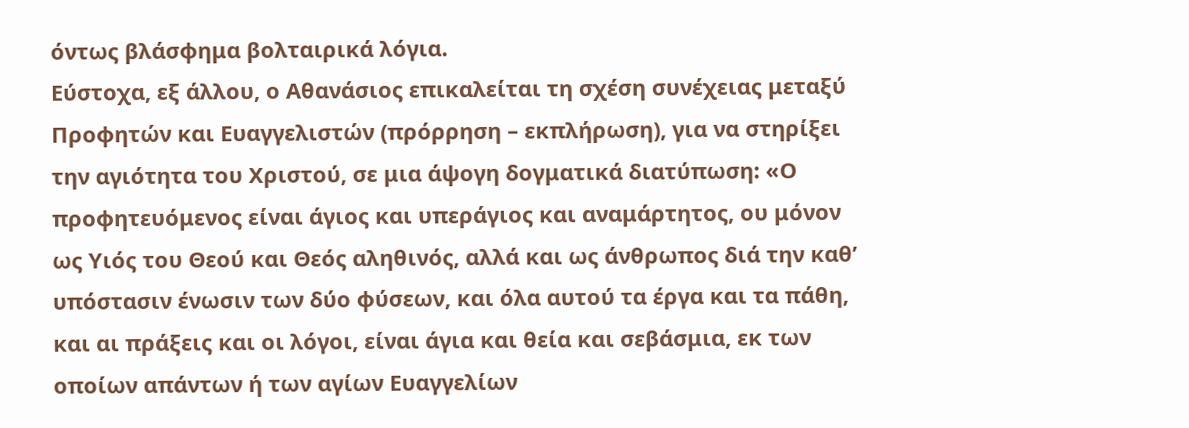όντως βλάσφημα βολταιρικά λόγια.
Εύστοχα, εξ άλλου, ο Αθανάσιος επικαλείται τη σχέση συνέχειας μεταξύ Προφητών και Ευαγγελιστών (πρόρρηση – εκπλήρωση), για να στηρίξει την αγιότητα του Χριστού, σε μια άψογη δογματικά διατύπωση: «Ο προφητευόμενος είναι άγιος και υπεράγιος και αναμάρτητος, ου μόνον ως Υιός του Θεού και Θεός αληθινός, αλλά και ως άνθρωπος διά την καθ’ υπόστασιν ένωσιν των δύο φύσεων, και όλα αυτού τα έργα και τα πάθη, και αι πράξεις και οι λόγοι, είναι άγια και θεία και σεβάσμια, εκ των οποίων απάντων ή των αγίων Ευαγγελίων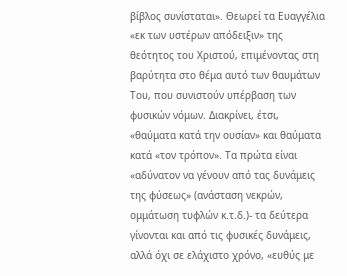βίβλος συνίσταται». Θεωρεί τα Ευαγγέλια «εκ των υστέρων απόδειξιν» της θεότητος του Χριστού, επιμένοντας στη βαρύτητα στο θέμα αυτό των θαυμάτων Του, που συνιστούν υπέρβαση των φυσικών νόμων. Διακρίνει, έτσι, «θαύματα κατά την ουσίαν» και θαύματα κατά «τον τρόπον». Τα πρώτα είναι «αδύνατον να γένουν από τας δυνάμεις της φύσεως» (ανάσταση νεκρών, ομμάτωση τυφλών κ.τ.δ.)- τα δεύτερα γίνονται και από τις φυσικές δυνάμεις, αλλά όχι σε ελάχιστο χρόνο, «ευθύς με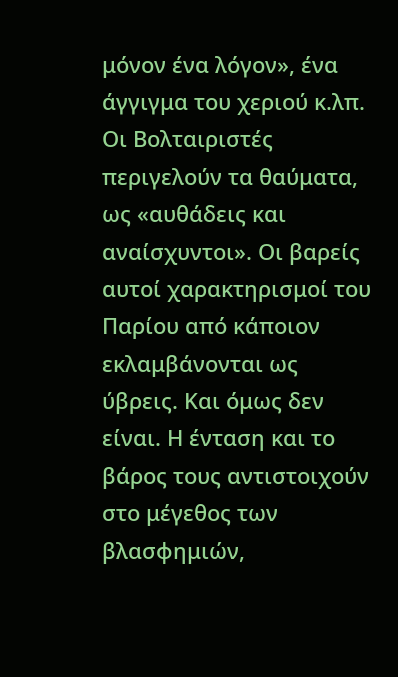μόνον ένα λόγον», ένα άγγιγμα του χεριού κ.λπ. Οι Βολταιριστές περιγελούν τα θαύματα, ως «αυθάδεις και αναίσχυντοι». Οι βαρείς αυτοί χαρακτηρισμοί του Παρίου από κάποιον εκλαμβάνονται ως ύβρεις. Και όμως δεν είναι. Η ένταση και το βάρος τους αντιστοιχούν στο μέγεθος των βλασφημιών,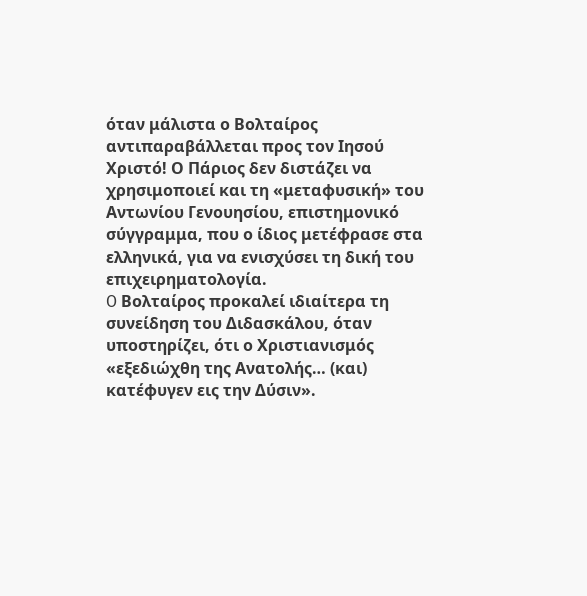όταν μάλιστα ο Βολταίρος αντιπαραβάλλεται προς τον Ιησού Χριστό! Ο Πάριος δεν διστάζει να χρησιμοποιεί και τη «μεταφυσική» του Αντωνίου Γενουησίου, επιστημονικό σύγγραμμα, που ο ίδιος μετέφρασε στα ελληνικά, για να ενισχύσει τη δική του επιχειρηματολογία.
O Βολταίρος προκαλεί ιδιαίτερα τη συνείδηση του Διδασκάλου, όταν υποστηρίζει, ότι ο Χριστιανισμός «εξεδιώχθη της Ανατολής… (και) κατέφυγεν εις την Δύσιν».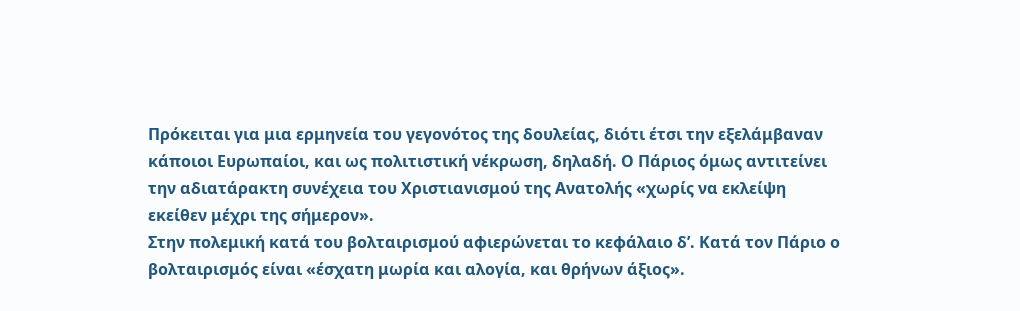Πρόκειται για μια ερμηνεία του γεγονότος της δουλείας, διότι έτσι την εξελάμβαναν κάποιοι Ευρωπαίοι, και ως πολιτιστική νέκρωση, δηλαδή. Ο Πάριος όμως αντιτείνει την αδιατάρακτη συνέχεια του Χριστιανισμού της Ανατολής «χωρίς να εκλείψη εκείθεν μέχρι της σήμερον».
Στην πολεμική κατά του βολταιρισμού αφιερώνεται το κεφάλαιο δ’. Κατά τον Πάριο ο βολταιρισμός είναι «έσχατη μωρία και αλογία, και θρήνων άξιος».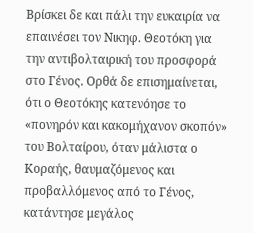Βρίσκει δε και πάλι την ευκαιρία να επαινέσει τον Νικηφ. Θεοτόκη για την αντιβολταιρική του προσφορά στο Γένος. Ορθά δε επισημαίνεται, ότι ο Θεοτόκης κατενόησε το «πονηρόν και κακομήχανον σκοπόν» του Βολταίρου, όταν μάλιστα ο Κοραής, θαυμαζόμενος και προβαλλόμενος από το Γένος, κατάντησε μεγάλος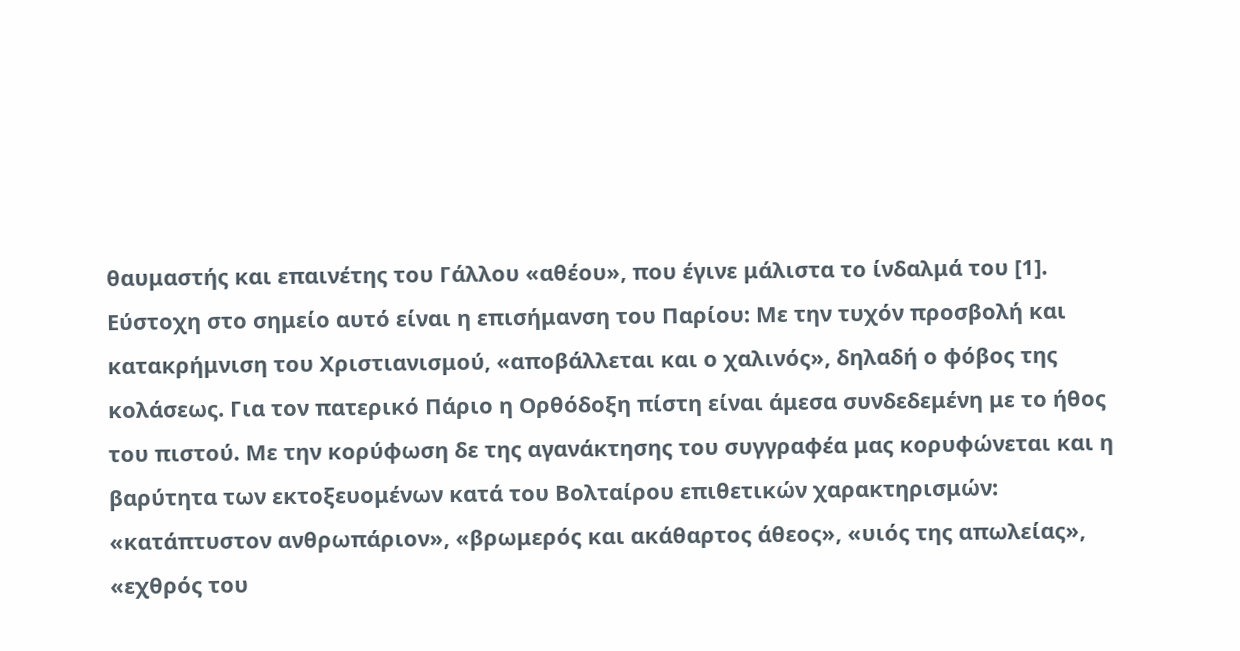θαυμαστής και επαινέτης του Γάλλου «αθέου», που έγινε μάλιστα το ίνδαλμά του [1]. Εύστοχη στο σημείο αυτό είναι η επισήμανση του Παρίου: Με την τυχόν προσβολή και κατακρήμνιση του Χριστιανισμού, «αποβάλλεται και ο χαλινός», δηλαδή ο φόβος της κολάσεως. Για τον πατερικό Πάριο η Ορθόδοξη πίστη είναι άμεσα συνδεδεμένη με το ήθος του πιστού. Με την κορύφωση δε της αγανάκτησης του συγγραφέα μας κορυφώνεται και η βαρύτητα των εκτοξευομένων κατά του Βολταίρου επιθετικών χαρακτηρισμών: «κατάπτυστον ανθρωπάριον», «βρωμερός και ακάθαρτος άθεος», «υιός της απωλείας», «εχθρός του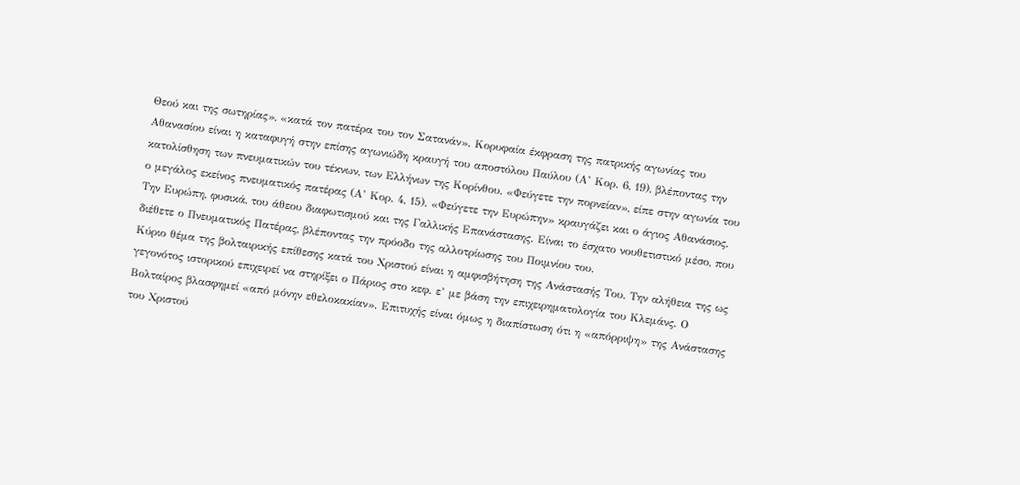Θεού και της σωτηρίας», «κατά τον πατέρα του τον Σατανάν». Κορυφαία έκφραση της πατρικής αγωνίας του Αθανασίου είναι η καταφυγή στην επίσης αγωνιώδη κραυγή του αποστόλου Παύλου (Α’ Κορ. 6, 19), βλέποντας την κατολίσθηση των πνευματικών του τέκνων, των Ελλήνων της Κορίνθου. «Φεύγετε την πορνείαν», είπε στην αγωνία του ο μεγάλος εκείνος πνευματικός πατέρας (Α’ Κορ. 4, 15). «Φεύγετε την Ευρώπην» κραυγάζει και ο άγιος Αθανάσιος. Την Ευρώπη, φυσικά, του άθεου διαφωτισμού και της Γαλλικής Επανάστασης. Είναι το έσχατο νουθετιστικό μέσο, που διέθετε ο Πνευματικός Πατέρας, βλέποντας την πρόοδο της αλλοτρίωσης του Ποιμνίου του.
Κύριο θέμα της βολταιρικής επίθεσης κατά του Χριστού είναι η αμφισβήτηση της Ανάστασής Του. Την αλήθεια της ως γεγονότος ιστορικού επιχειρεί να στηρίξει ο Πάριος στο κεφ. ε’ με βάση την επιχειρηματολογία του Κλεμάνς. Ο Βολταίρος βλασφημεί «από μόνην εθελοκακίαν». Επιτυχής είναι όμως η διαπίστωση ότι η «απόρριψη» της Ανάστασης του Χριστού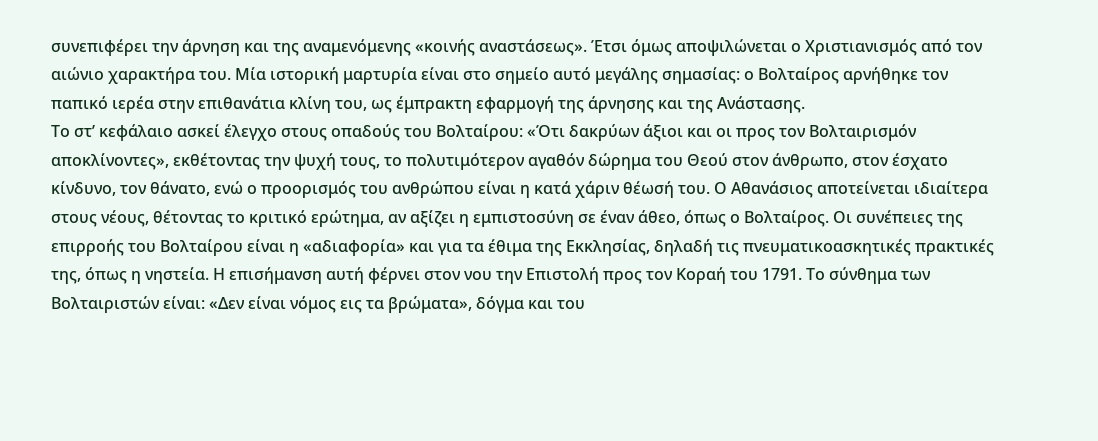συνεπιφέρει την άρνηση και της αναμενόμενης «κοινής αναστάσεως». Έτσι όμως αποψιλώνεται ο Χριστιανισμός από τον αιώνιο χαρακτήρα του. Μία ιστορική μαρτυρία είναι στο σημείο αυτό μεγάλης σημασίας: ο Βολταίρος αρνήθηκε τον παπικό ιερέα στην επιθανάτια κλίνη του, ως έμπρακτη εφαρμογή της άρνησης και της Ανάστασης.
Το στ’ κεφάλαιο ασκεί έλεγχο στους οπαδούς του Βολταίρου: «Ότι δακρύων άξιοι και οι προς τον Βολταιρισμόν αποκλίνοντες», εκθέτοντας την ψυχή τους, το πολυτιμότερον αγαθόν δώρημα του Θεού στον άνθρωπο, στον έσχατο κίνδυνο, τον θάνατο, ενώ ο προορισμός του ανθρώπου είναι η κατά χάριν θέωσή του. Ο Αθανάσιος αποτείνεται ιδιαίτερα στους νέους, θέτοντας το κριτικό ερώτημα, αν αξίζει η εμπιστοσύνη σε έναν άθεο, όπως ο Βολταίρος. Οι συνέπειες της επιρροής του Βολταίρου είναι η «αδιαφορία» και για τα έθιμα της Εκκλησίας, δηλαδή τις πνευματικοασκητικές πρακτικές της, όπως η νηστεία. Η επισήμανση αυτή φέρνει στον νου την Επιστολή προς τον Κοραή του 1791. Το σύνθημα των Βολταιριστών είναι: «Δεν είναι νόμος εις τα βρώματα», δόγμα και του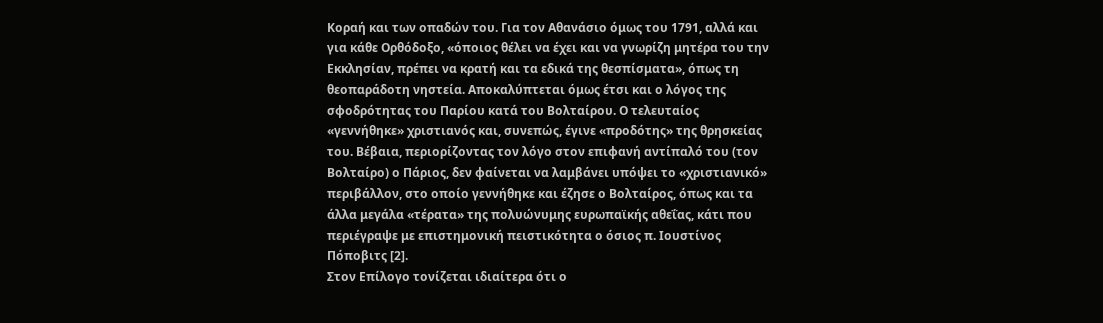Κοραή και των οπαδών του. Για τον Αθανάσιο όμως του 1791, αλλά και για κάθε Ορθόδοξο, «όποιος θέλει να έχει και να γνωρίζη μητέρα του την Εκκλησίαν, πρέπει να κρατή και τα εδικά της θεσπίσματα», όπως τη θεοπαράδοτη νηστεία. Αποκαλύπτεται όμως έτσι και ο λόγος της σφοδρότητας του Παρίου κατά του Βολταίρου. Ο τελευταίος «γεννήθηκε» χριστιανός και, συνεπώς, έγινε «προδότης» της θρησκείας του. Βέβαια, περιορίζοντας τον λόγο στον επιφανή αντίπαλό του (τον Βολταίρο) ο Πάριος, δεν φαίνεται να λαμβάνει υπόψει το «χριστιανικό» περιβάλλον, στο οποίο γεννήθηκε και έζησε ο Βολταίρος, όπως και τα άλλα μεγάλα «τέρατα» της πολυώνυμης ευρωπαϊκής αθεΐας, κάτι που περιέγραψε με επιστημονική πειστικότητα ο όσιος π. Ιουστίνος Πόποβιτς [2].
Στον Επίλογο τονίζεται ιδιαίτερα ότι ο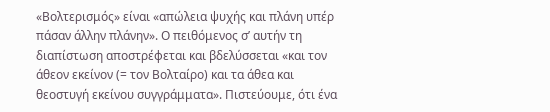«Βολτερισμός» είναι «απώλεια ψυχής και πλάνη υπέρ πάσαν άλλην πλάνην». Ο πειθόμενος σ’ αυτήν τη διαπίστωση αποστρέφεται και βδελύσσεται «και τον άθεον εκείνον (= τον Βολταίρο) και τα άθεα και θεοστυγή εκείνου συγγράμματα». Πιστεύουμε, ότι ένα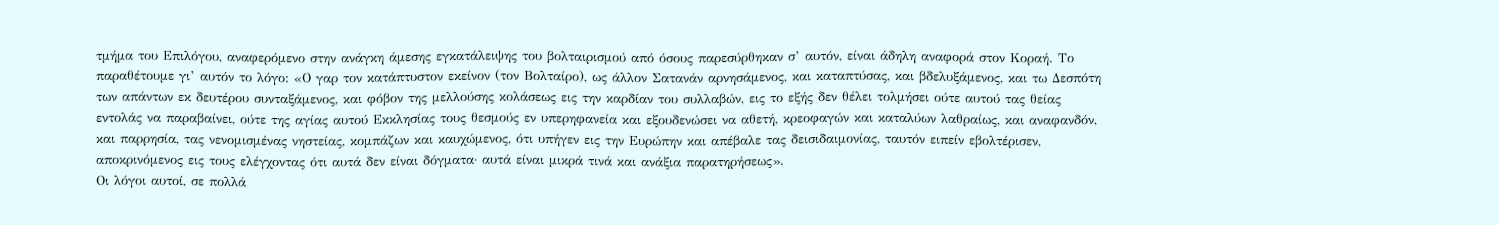τμήμα του Επιλόγου, αναφερόμενο στην ανάγκη άμεσης εγκατάλειψης του βολταιρισμού από όσους παρεσύρθηκαν σ’ αυτόν, είναι άδηλη αναφορά στον Κοραή. Το παραθέτουμε γι’ αυτόν το λόγο: «Ο γαρ τον κατάπτυστον εκείνον (τον Βολταίρο), ως άλλον Σατανάν αρνησάμενος, και καταπτύσας, και βδελυξάμενος, και τω Δεσπότη των απάντων εκ δευτέρου συνταξάμενος, και φόβον της μελλούσης κολάσεως εις την καρδίαν του συλλαβών, εις το εξής δεν θέλει τολμήσει ούτε αυτού τας θείας εντολάς να παραβαίνει, ούτε της αγίας αυτού Εκκλησίας τους θεσμούς εν υπερηφανεία και εξουδενώσει να αθετή, κρεοφαγών και καταλύων λαθραίως, και αναφανδόν, και παρρησία, τας νενομισμένας νηστείας, κομπάζων και καυχώμενος, ότι υπήγεν εις την Ευρώπην και απέβαλε τας δεισιδαιμονίας, ταυτόν ειπείν εβολτέρισεν, αποκρινόμενος εις τους ελέγχοντας ότι αυτά δεν είναι δόγματα· αυτά είναι μικρά τινά και ανάξια παρατηρήσεως».
Οι λόγοι αυτοί, σε πολλά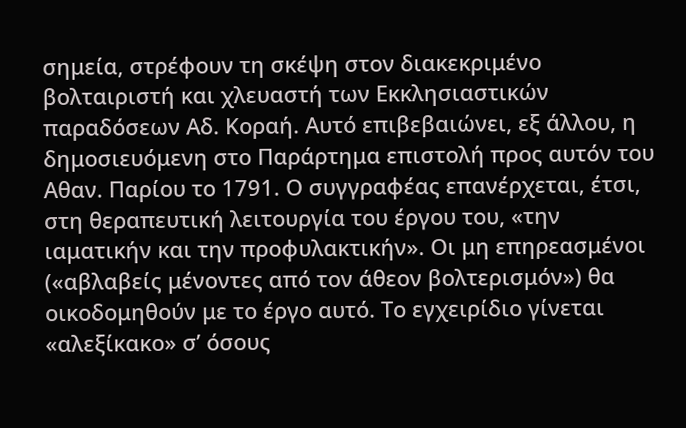σημεία, στρέφουν τη σκέψη στον διακεκριμένο βολταιριστή και χλευαστή των Εκκλησιαστικών παραδόσεων Αδ. Κοραή. Αυτό επιβεβαιώνει, εξ άλλου, η δημοσιευόμενη στο Παράρτημα επιστολή προς αυτόν του Αθαν. Παρίου το 1791. Ο συγγραφέας επανέρχεται, έτσι, στη θεραπευτική λειτουργία του έργου του, «την ιαματικήν και την προφυλακτικήν». Οι μη επηρεασμένοι («αβλαβείς μένοντες από τον άθεον βολτερισμόν») θα οικοδομηθούν με το έργο αυτό. Το εγχειρίδιο γίνεται «αλεξίκακο» σ’ όσους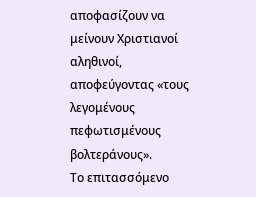αποφασίζουν να μείνουν Χριστιανοί αληθινοί, αποφεύγοντας «τους λεγομένους πεφωτισμένους βολτεράνους».
Το επιτασσόμενο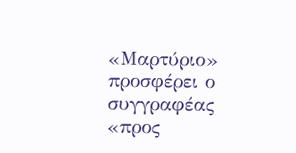«Μαρτύριο» προσφέρει ο συγγραφέας «προς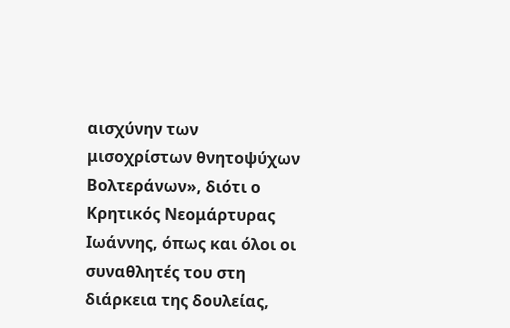αισχύνην των μισοχρίστων θνητοψύχων Βολτεράνων», διότι ο Κρητικός Νεομάρτυρας Ιωάννης, όπως και όλοι οι συναθλητές του στη διάρκεια της δουλείας,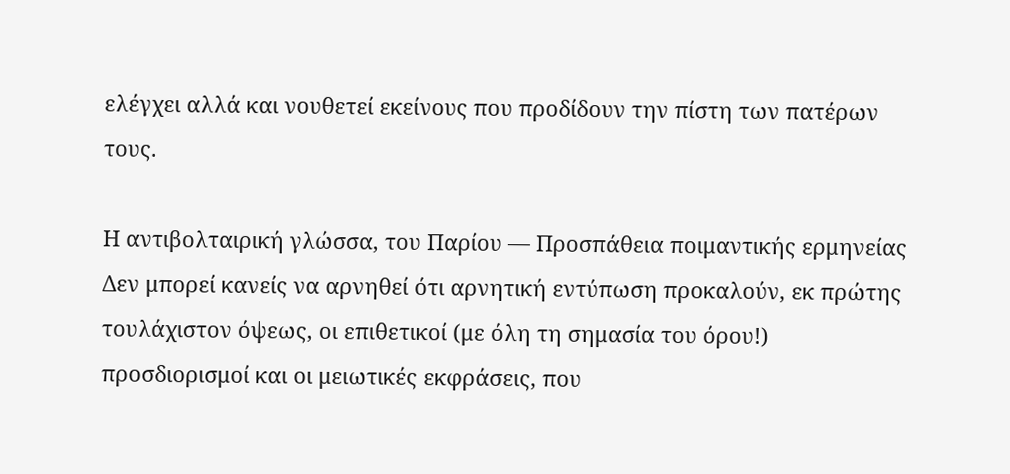ελέγχει αλλά και νουθετεί εκείνους που προδίδουν την πίστη των πατέρων τους.

Η αντιβολταιρική γλώσσα, του Παρίου — Προσπάθεια ποιμαντικής ερμηνείας
Δεν μπορεί κανείς να αρνηθεί ότι αρνητική εντύπωση προκαλούν, εκ πρώτης τουλάχιστον όψεως, οι επιθετικοί (με όλη τη σημασία του όρου!) προσδιορισμοί και οι μειωτικές εκφράσεις, που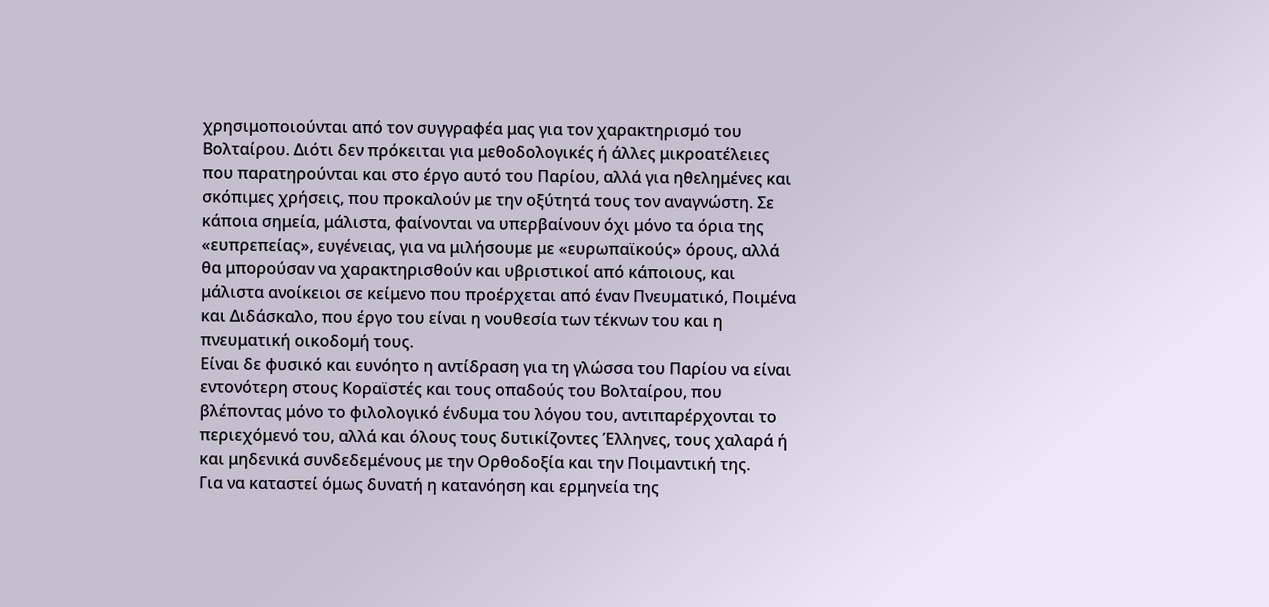χρησιμοποιούνται από τον συγγραφέα μας για τον χαρακτηρισμό του Βολταίρου. Διότι δεν πρόκειται για μεθοδολογικές ή άλλες μικροατέλειες που παρατηρούνται και στο έργο αυτό του Παρίου, αλλά για ηθελημένες και σκόπιμες χρήσεις, που προκαλούν με την οξύτητά τους τον αναγνώστη. Σε κάποια σημεία, μάλιστα, φαίνονται να υπερβαίνουν όχι μόνο τα όρια της «ευπρεπείας», ευγένειας, για να μιλήσουμε με «ευρωπαϊκούς» όρους, αλλά θα μπορούσαν να χαρακτηρισθούν και υβριστικοί από κάποιους, και μάλιστα ανοίκειοι σε κείμενο που προέρχεται από έναν Πνευματικό, Ποιμένα και Διδάσκαλο, που έργο του είναι η νουθεσία των τέκνων του και η πνευματική οικοδομή τους.
Είναι δε φυσικό και ευνόητο η αντίδραση για τη γλώσσα του Παρίου να είναι εντονότερη στους Κοραϊστές και τους οπαδούς του Βολταίρου, που βλέποντας μόνο το φιλολογικό ένδυμα του λόγου του, αντιπαρέρχονται το περιεχόμενό του, αλλά και όλους τους δυτικίζοντες Έλληνες, τους χαλαρά ή και μηδενικά συνδεδεμένους με την Ορθοδοξία και την Ποιμαντική της.
Για να καταστεί όμως δυνατή η κατανόηση και ερμηνεία της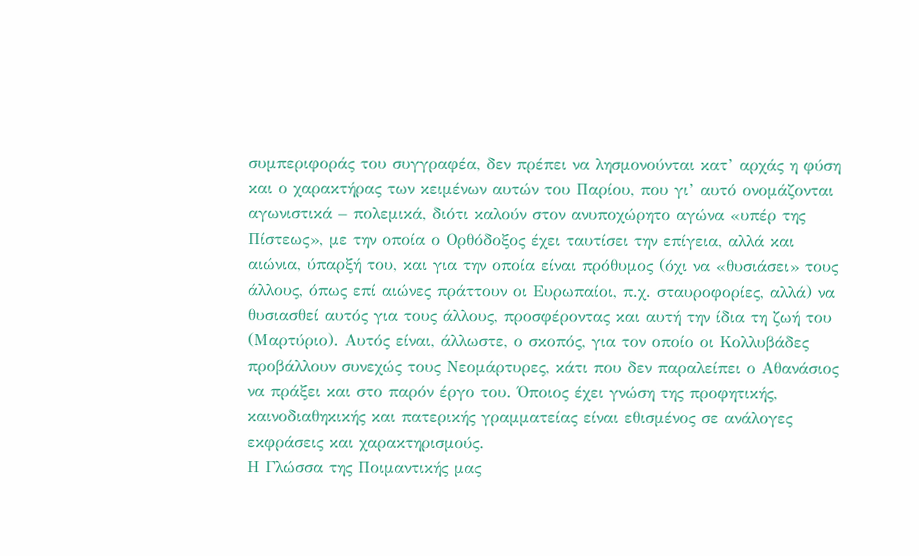συμπεριφοράς του συγγραφέα, δεν πρέπει να λησμονούνται κατ’ αρχάς η φύση και ο χαρακτήρας των κειμένων αυτών του Παρίου, που γι’ αυτό ονομάζονται αγωνιστικά – πολεμικά, διότι καλούν στον ανυποχώρητο αγώνα «υπέρ της Πίστεως», με την οποία ο Ορθόδοξος έχει ταυτίσει την επίγεια, αλλά και αιώνια, ύπαρξή του, και για την οποία είναι πρόθυμος (όχι να «θυσιάσει» τους άλλους, όπως επί αιώνες πράττουν οι Ευρωπαίοι, π.χ. σταυροφορίες, αλλά) να θυσιασθεί αυτός για τους άλλους, προσφέροντας και αυτή την ίδια τη ζωή του (Μαρτύριο). Αυτός είναι, άλλωστε, ο σκοπός, για τον οποίο οι Κολλυβάδες προβάλλουν συνεχώς τους Νεομάρτυρες, κάτι που δεν παραλείπει ο Αθανάσιος να πράξει και στο παρόν έργο του. Όποιος έχει γνώση της προφητικής, καινοδιαθηκικής και πατερικής γραμματείας είναι εθισμένος σε ανάλογες εκφράσεις και χαρακτηρισμούς.
Η Γλώσσα της Ποιμαντικής μας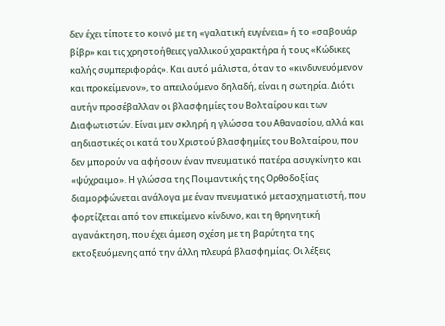δεν έχει τίποτε το κοινό με τη «γαλατική ευγένεια» ή το «σαβουάρ βίβρ» και τις χρηστοήθειες γαλλικού χαρακτήρα ή τους «Κώδικες καλής συμπεριφοράς». Και αυτό μάλιστα, όταν το «κινδυνευόμενον και προκείμενον», το απειλούμενο δηλαδή, είναι η σωτηρία. Διότι αυτήν προσέβαλλαν οι βλασφημίες του Βολταίρου και των Διαφωτιστών. Είναι μεν σκληρή η γλώσσα του Αθανασίου, αλλά και αηδιαστικές οι κατά του Χριστού βλασφημίες του Βολταίρου, που δεν μπορούν να αφήσουν έναν πνευματικό πατέρα ασυγκίνητο και «ψύχραιμο». Η γλώσσα της Ποιμαντικής της Ορθοδοξίας διαμορφώνεται ανάλογα με έναν πνευματικό μετασχηματιστή, που φορτίζεται από τον επικείμενο κίνδυνο, και τη θρηνητική αγανάκτηση, που έχει άμεση σχέση με τη βαρύτητα της εκτοξευόμενης από την άλλη πλευρά βλασφημίας. Οι λέξεις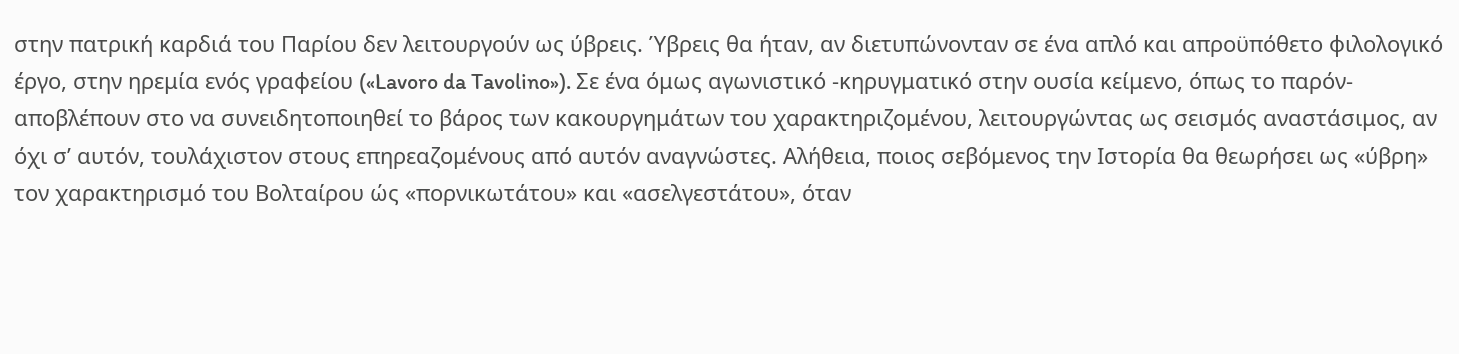στην πατρική καρδιά του Παρίου δεν λειτουργούν ως ύβρεις. Ύβρεις θα ήταν, αν διετυπώνονταν σε ένα απλό και απροϋπόθετο φιλολογικό έργο, στην ηρεμία ενός γραφείου («Lavoro da Tavolino»). Σε ένα όμως αγωνιστικό -κηρυγματικό στην ουσία κείμενο, όπως το παρόν- αποβλέπουν στο να συνειδητοποιηθεί το βάρος των κακουργημάτων του χαρακτηριζομένου, λειτουργώντας ως σεισμός αναστάσιμος, αν όχι σ’ αυτόν, τουλάχιστον στους επηρεαζομένους από αυτόν αναγνώστες. Αλήθεια, ποιος σεβόμενος την Ιστορία θα θεωρήσει ως «ύβρη» τον χαρακτηρισμό του Βολταίρου ώς «πορνικωτάτου» και «ασελγεστάτου», όταν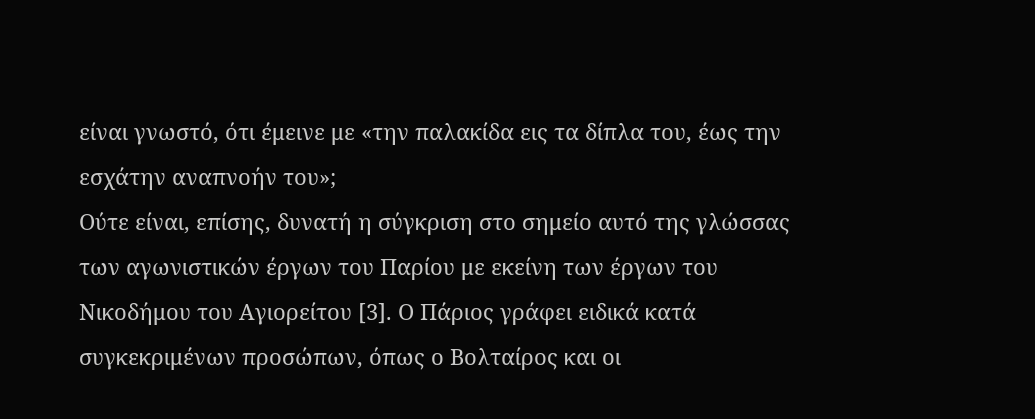είναι γνωστό, ότι έμεινε με «την παλακίδα εις τα δίπλα του, έως την εσχάτην αναπνοήν του»;
Ούτε είναι, επίσης, δυνατή η σύγκριση στο σημείο αυτό της γλώσσας των αγωνιστικών έργων του Παρίου με εκείνη των έργων του Νικοδήμου του Αγιορείτου [3]. Ο Πάριος γράφει ειδικά κατά συγκεκριμένων προσώπων, όπως ο Βολταίρος και οι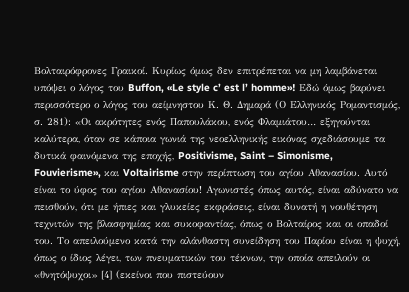Βολταιρόφρονες Γραικοί. Κυρίως όμως δεν επιτρέπεται να μη λαμβάνεται υπόψει ο λόγος του Buffon, «Le style c’ est l’ homme»! Εδώ όμως βαρύνει περισσότερο ο λόγος του αείμνηστου Κ. Θ. Δημαρά (Ο Ελληνικός Ρομαντισμός, σ. 281): «Οι ακρότητες ενός Παπουλάκου, ενός Φλαμιάτου… εξηγούνται καλύτερα, όταν σε κάποια γωνιά της νεοελληνικής εικόνας σχεδιάσουμε τα δυτικά φαινόμενα της εποχής, Positivisme, Saint – Simonisme, Fouvierisme», και Voltairisme στην περίπτωση του αγίου Αθανασίου. Αυτό είναι το ύφος του αγίου Αθανασίου! Αγωνιστές όπως αυτός, είναι αδύνατο να πεισθούν, ότι με ήπιες και γλυκείες εκφράσεις, είναι δυνατή η νουθέτηση τεχνιτών της βλασφημίας και συκοφαντίας, όπως ο Βολταίρος και οι οπαδοί του. Το απειλούμενο κατά την αλάνθαστη συνείδηση του Παρίου είναι η ψυχή, όπως ο ίδιος λέγει, των πνευματικών του τέκνων, την οποία απειλούν οι «θνητόψυχοι» [4] (εκείνοι που πιστεύουν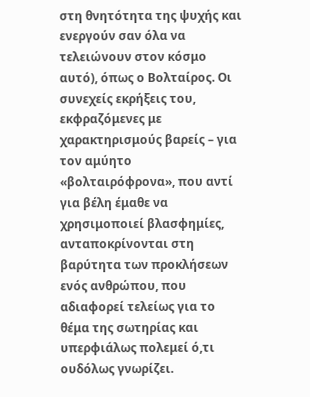στη θνητότητα της ψυχής και ενεργούν σαν όλα να τελειώνουν στον κόσμο αυτό), όπως ο Βολταίρος. Οι συνεχείς εκρήξεις του, εκφραζόμενες με χαρακτηρισμούς βαρείς – για τον αμύητο «βολταιρόφρονα», που αντί για βέλη έμαθε να χρησιμοποιεί βλασφημίες, ανταποκρίνονται στη βαρύτητα των προκλήσεων ενός ανθρώπου, που αδιαφορεί τελείως για το θέμα της σωτηρίας και υπερφιάλως πολεμεί ό,τι ουδόλως γνωρίζει.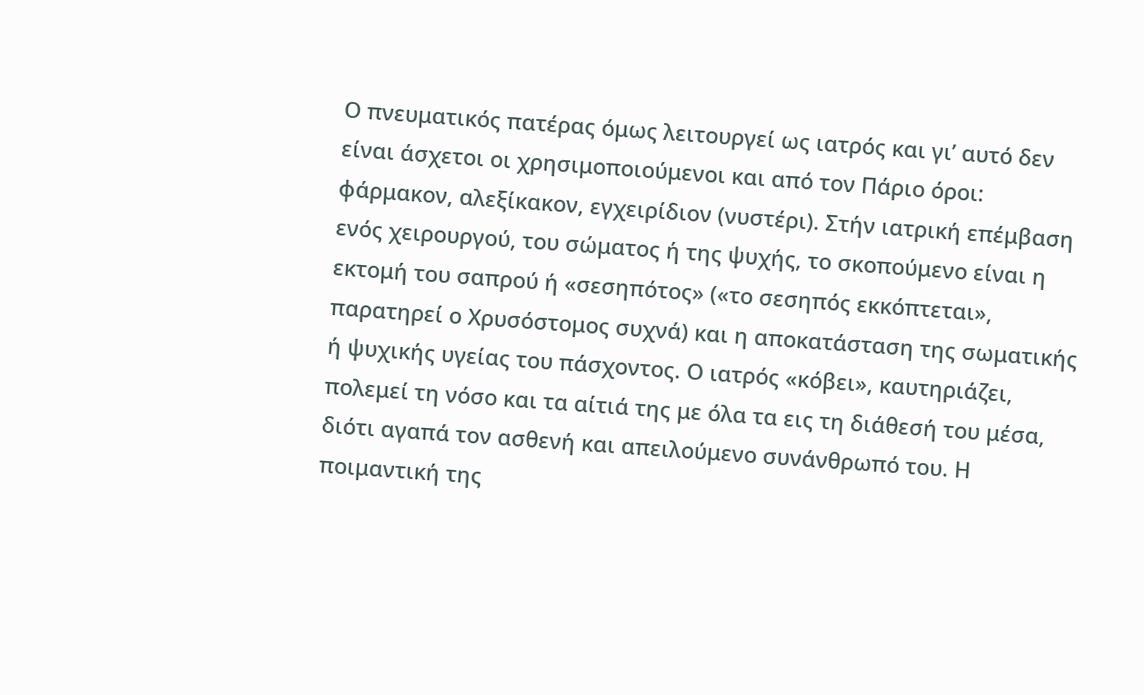Ο πνευματικός πατέρας όμως λειτουργεί ως ιατρός και γι’ αυτό δεν είναι άσχετοι οι χρησιμοποιούμενοι και από τον Πάριο όροι: φάρμακον, αλεξίκακον, εγχειρίδιον (νυστέρι). Στήν ιατρική επέμβαση ενός χειρουργού, του σώματος ή της ψυχής, το σκοπούμενο είναι η εκτομή του σαπρού ή «σεσηπότος» («το σεσηπός εκκόπτεται», παρατηρεί ο Χρυσόστομος συχνά) και η αποκατάσταση της σωματικής ή ψυχικής υγείας του πάσχοντος. Ο ιατρός «κόβει», καυτηριάζει, πολεμεί τη νόσο και τα αίτιά της με όλα τα εις τη διάθεσή του μέσα, διότι αγαπά τον ασθενή και απειλούμενο συνάνθρωπό του. Η ποιμαντική της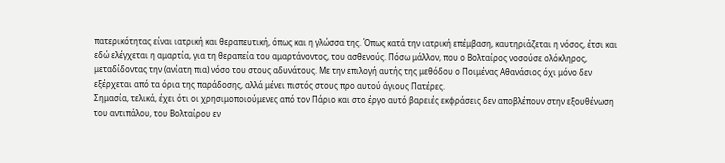πατερικότητας είναι ιατρική και θεραπευτική, όπως και η γλώσσα της. Όπως κατά την ιατρική επέμβαση, καυτηριάζεται η νόσος, έτσι και εδώ ελέγχεται η αμαρτία, για τη θεραπεία του αμαρτάνοντος, του ασθενούς. Πόσω μάλλον, που ο Βολταίρος νοσούσε ολόκληρος, μεταδίδοντας την (ανίατη πια) νόσο του στους αδυνάτους. Με την επιλογή αυτής της μεθόδου ο Ποιμένας Αθανάσιος όχι μόνο δεν εξέρχεται από τα όρια της παράδοσης, αλλά μένει πιστός στους προ αυτού άγιους Πατέρες.
Σημασία, τελικά, έχει ότι οι χρησιμοποιούμενες από τον Πάριο και στο έργο αυτό βαρειές εκφράσεις δεν αποβλέπουν στην εξουθένωση του αντιπάλου, του Βολταίρου εν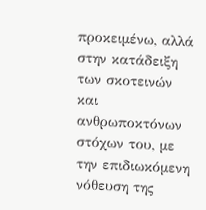προκειμένω, αλλά στην κατάδειξη των σκοτεινών και ανθρωποκτόνων στόχων του, με την επιδιωκόμενη νόθευση της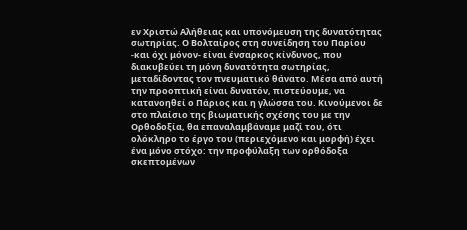εν Χριστώ Αλήθειας και υπονόμευση της δυνατότητας σωτηρίας. Ο Βολταίρος στη συνείδηση του Παρίου -και όχι μόνον- είναι ένσαρκος κίνδυνος, που διακυβεύει τη μόνη δυνατότητα σωτηρίας, μεταδίδοντας τον πνευματικό θάνατο. Μέσα από αυτή την προοπτική είναι δυνατόν, πιστεύουμε, να κατανοηθεί ο Πάριος και η γλώσσα του. Κινούμενοι δε στο πλαίσιο της βιωματικής σχέσης του με την Ορθοδοξία, θα επαναλαμβάναμε μαζί του, ότι ολόκληρο το έργο του (περιεχόμενο και μορφή) έχει ένα μόνο στόχο: την προφύλαξη των ορθόδοξα σκεπτομένων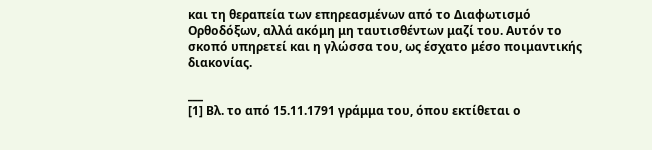και τη θεραπεία των επηρεασμένων από το Διαφωτισμό Ορθοδόξων, αλλά ακόμη μη ταυτισθέντων μαζί του. Αυτόν το σκοπό υπηρετεί και η γλώσσα του, ως έσχατο μέσο ποιμαντικής διακονίας.

___
[1] Βλ. το από 15.11.1791 γράμμα του, όπου εκτίθεται ο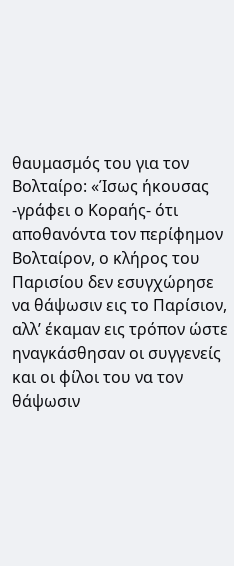θαυμασμός του για τον Βολταίρο: «Ίσως ήκουσας -γράφει ο Κοραής- ότι αποθανόντα τον περίφημον Βολταίρον, ο κλήρος του Παρισίου δεν εσυγχώρησε να θάψωσιν εις το Παρίσιον, αλλ’ έκαμαν εις τρόπον ώστε ηναγκάσθησαν οι συγγενείς και οι φίλοι του να τον θάψωσιν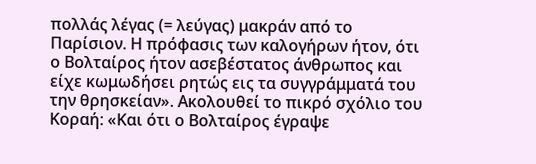πολλάς λέγας (= λεύγας) μακράν από το Παρίσιον. Η πρόφασις των καλογήρων ήτον, ότι ο Βολταίρος ήτον ασεβέστατος άνθρωπος και είχε κωμωδήσει ρητώς εις τα συγγράμματά του την θρησκείαν». Ακολουθεί το πικρό σχόλιο του Κοραή: «Και ότι ο Βολταίρος έγραψε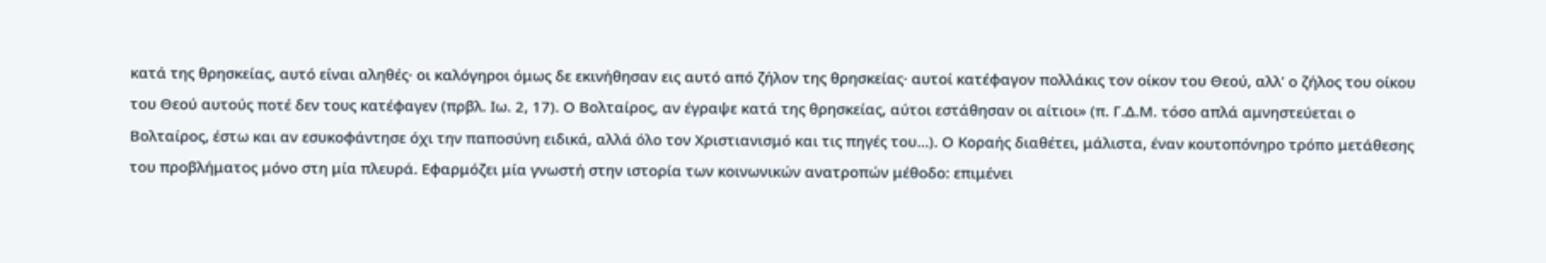κατά της θρησκείας, αυτό είναι αληθές· οι καλόγηροι όμως δε εκινήθησαν εις αυτό από ζήλον της θρησκείας· αυτοί κατέφαγον πολλάκις τον οίκον του Θεού, αλλ’ ο ζήλος του οίκου του Θεού αυτούς ποτέ δεν τους κατέφαγεν (πρβλ. Ιω. 2, 17). Ο Βολταίρος, αν έγραψε κατά της θρησκείας, αύτοι εστάθησαν οι αίτιοι» (π. Γ.Δ.Μ. τόσο απλά αμνηστεύεται ο Βολταίρος, έστω και αν εσυκοφάντησε όχι την παποσύνη ειδικά, αλλά όλο τον Χριστιανισμό και τις πηγές του…). Ο Κοραής διαθέτει, μάλιστα, έναν κουτοπόνηρο τρόπο μετάθεσης του προβλήματος μόνο στη μία πλευρά. Εφαρμόζει μία γνωστή στην ιστορία των κοινωνικών ανατροπών μέθοδο: επιμένει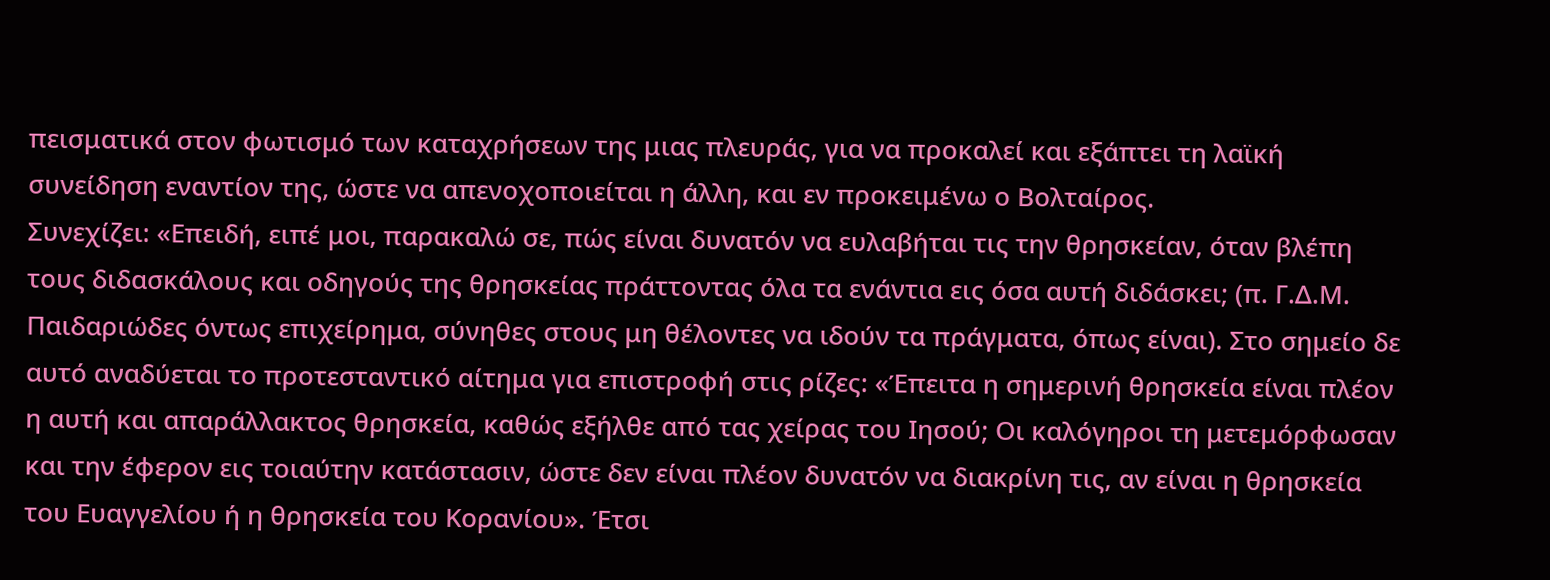πεισματικά στον φωτισμό των καταχρήσεων της μιας πλευράς, για να προκαλεί και εξάπτει τη λαϊκή συνείδηση εναντίον της, ώστε να απενοχοποιείται η άλλη, και εν προκειμένω ο Βολταίρος.
Συνεχίζει: «Επειδή, ειπέ μοι, παρακαλώ σε, πώς είναι δυνατόν να ευλαβήται τις την θρησκείαν, όταν βλέπη τους διδασκάλους και οδηγούς της θρησκείας πράττοντας όλα τα ενάντια εις όσα αυτή διδάσκει; (π. Γ.Δ.Μ. Παιδαριώδες όντως επιχείρημα, σύνηθες στους μη θέλοντες να ιδούν τα πράγματα, όπως είναι). Στο σημείο δε αυτό αναδύεται το προτεσταντικό αίτημα για επιστροφή στις ρίζες: «Έπειτα η σημερινή θρησκεία είναι πλέον η αυτή και απαράλλακτος θρησκεία, καθώς εξήλθε από τας χείρας του Ιησού; Οι καλόγηροι τη μετεμόρφωσαν και την έφερον εις τοιαύτην κατάστασιν, ώστε δεν είναι πλέον δυνατόν να διακρίνη τις, αν είναι η θρησκεία του Ευαγγελίου ή η θρησκεία του Κορανίου». Έτσι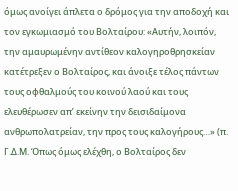όμως ανοίγει άπλετα ο δρόμος για την αποδοχή και τον εγκωμιασμό του Βολταίρου: «Αυτήν, λοιπόν, την αμαυρωμένην αντίθεον καλογηροθρησκείαν κατέτρεξεν ο Βολταίρος, και άνοιξε τέλος πάντων τους οφθαλμούς του κοινού λαού και τους ελευθέρωσεν απ’ εκείνην την δεισιδαίμονα ανθρωπολατρείαν, την προς τους καλογήρους…» (π. Γ.Δ.Μ. Όπως όμως ελέχθη, ο Βολταίρος δεν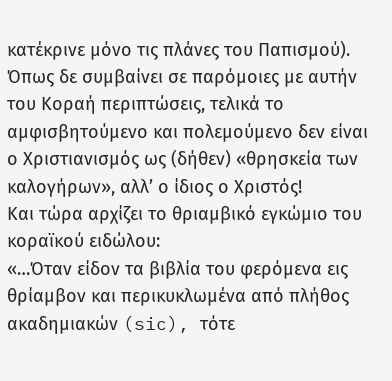κατέκρινε μόνο τις πλάνες του Παπισμού).
Όπως δε συμβαίνει σε παρόμοιες με αυτήν του Κοραή περιπτώσεις, τελικά το αμφισβητούμενο και πολεμούμενο δεν είναι ο Χριστιανισμός ως (δήθεν) «θρησκεία των καλογήρων», αλλ’ ο ίδιος ο Χριστός!
Και τώρα αρχίζει το θριαμβικό εγκώμιο του κοραϊκού ειδώλου:
«…Όταν είδον τα βιβλία του φερόμενα εις θρίαμβον και περικυκλωμένα από πλήθος ακαδημιακών (sic), τότε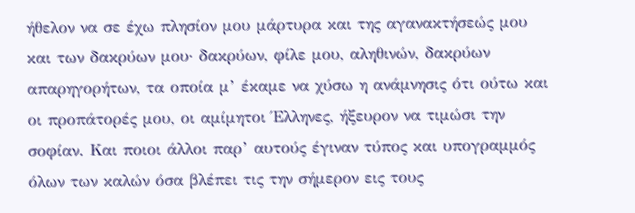ήθελον να σε έχω πλησίον μου μάρτυρα και της αγανακτήσεώς μου και των δακρύων μου· δακρύων, φίλε μου, αληθινών, δακρύων απαρηγορήτων, τα οποία μ’ έκαμε να χύσω η ανάμνησις ότι ούτω και οι προπάτορές μου, οι αμίμητοι Έλληνες, ήξευρον να τιμώσι την σοφίαν. Και ποιοι άλλοι παρ’ αυτούς έγιναν τύπος και υπογραμμός όλων των καλών όσα βλέπει τις την σήμερον εις τους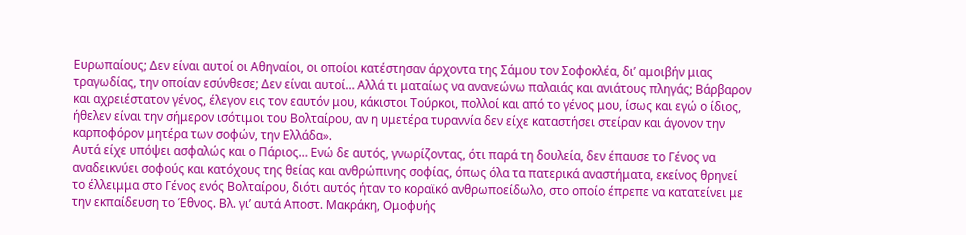Ευρωπαίους; Δεν είναι αυτοί οι Αθηναίοι, οι οποίοι κατέστησαν άρχοντα της Σάμου τον Σοφοκλέα, δι’ αμοιβήν μιας τραγωδίας, την οποίαν εσύνθεσε; Δεν είναι αυτοί… Αλλά τι ματαίως να ανανεώνω παλαιάς και ανιάτους πληγάς; Βάρβαρον και αχρειέστατον γένος, έλεγον εις τον εαυτόν μου, κάκιστοι Τούρκοι, πολλοί και από το γένος μου, ίσως και εγώ ο ίδιος, ήθελεν είναι την σήμερον ισότιμοι του Βολταίρου, αν η υμετέρα τυραννία δεν είχε καταστήσει στείραν και άγονον την καρποφόρον μητέρα των σοφών, την Ελλάδα».
Αυτά είχε υπόψει ασφαλώς και ο Πάριος… Ενώ δε αυτός, γνωρίζοντας, ότι παρά τη δουλεία, δεν έπαυσε το Γένος να αναδεικνύει σοφούς και κατόχους της θείας και ανθρώπινης σοφίας, όπως όλα τα πατερικά αναστήματα, εκείνος θρηνεί το έλλειμμα στο Γένος ενός Βολταίρου, διότι αυτός ήταν το κοραϊκό ανθρωποείδωλο, στο οποίο έπρεπε να κατατείνει με την εκπαίδευση το Έθνος. Βλ. γι’ αυτά Αποστ. Μακράκη, Ομοφυής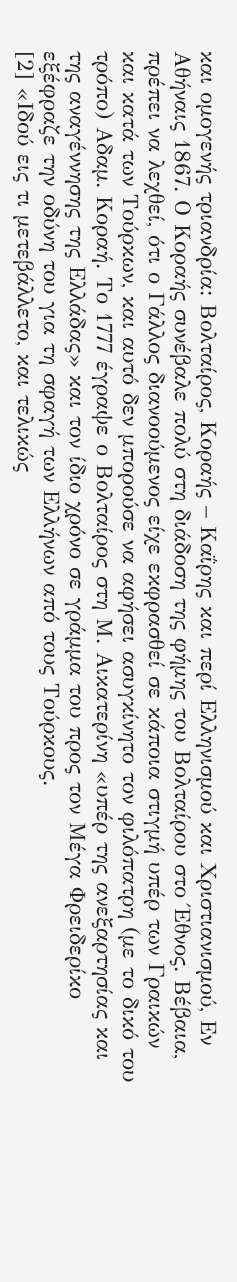και ομογενής τριανδρία: Βολταίρος, Κοραής – Καΐρης και περί Ελληνισμού και Χριστιανισμού, Εν Αθήναις 1867. Ο Κοραής συνέβαλε πολύ στη διάδοση της φήμης του Βολταίρου στο Έθνος. Βέβαια, πρέπει να λεχθεί, ότι ο Γάλλος διανοούμενος είχε εκφρασθεί σε κάποια στιγμή υπέρ των Γραικών και κατά των Τούρκων, και αυτό δεν μπορούσε να αφήσει ασυγκίνητο τον φιλόπατρη (με το δικό του τρόπο) Αδαμ. Κοραή. Το 1777 έγραψε ο Βολταίρος στη Μ. Αικατερίνη «υπέρ της ανεξαρτησίας και της αναγέννησης της Ελλάδας» και τον ίδιο χρόνο σε γράμμα του προς τον Μέγα Φρειδερίκο εξέφραζε την οδύνη του για τη σφαγή των Ελλήνων από τους Τούρκους.
[2] «Ιδού εις τι μετεβάλλετο, και τελικώς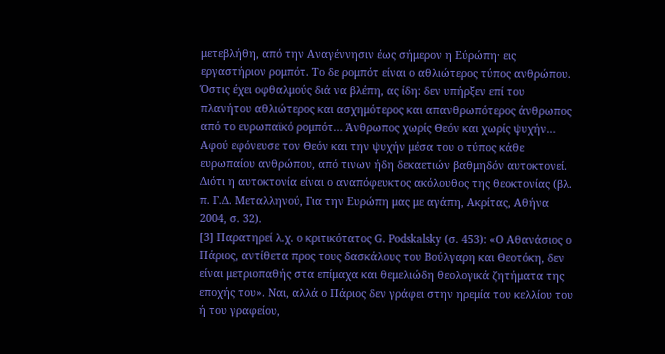μετεβλήθη, από την Αναγέννησιν έως σήμερον η Εύρώπη· εις εργαστήριον ρομπότ. Το δε ρομπότ είναι ο αθλιώτερος τύπος ανθρώπου. Όστις έχει οφθαλμούς διά να βλέπη, ας ίδη: δεν υπήρξεν επί του πλανήτου αθλιώτερος και ασχημότερος και απανθρωπότερος άνθρωπος από το ευρωπαϊκό ρομπότ… Άνθρωπος χωρίς Θεόν και χωρίς ψυχήν… Αφού εφόνευσε τον Θεόν και την ψυχήν μέσα του ο τύπος κάθε ευρωπαίου ανθρώπου, από τινων ήδη δεκαετιών βαθμηδόν αυτοκτονεί. Διότι η αυτοκτονία είναι ο αναπόφευκτος ακόλουθος της θεοκτονίας (βλ. π. Γ.Δ. Μεταλληνού, Για την Ευρώπη μας με αγάπη, Ακρίτας, Αθήνα 2004, σ. 32).
[3] Παρατηρεί λ.χ. ο κριτικότατος G. Podskalsky (σ. 453): «Ο Αθανάσιος ο Πάριος, αντίθετα προς τους δασκάλους του Βούλγαρη και Θεοτόκη, δεν είναι μετριοπαθής στα επίμαχα και θεμελιώδη θεολογικά ζητήματα της εποχής του». Ναι, αλλά ο Πάριος δεν γράφει στην ηρεμία του κελλίου του ή του γραφείου,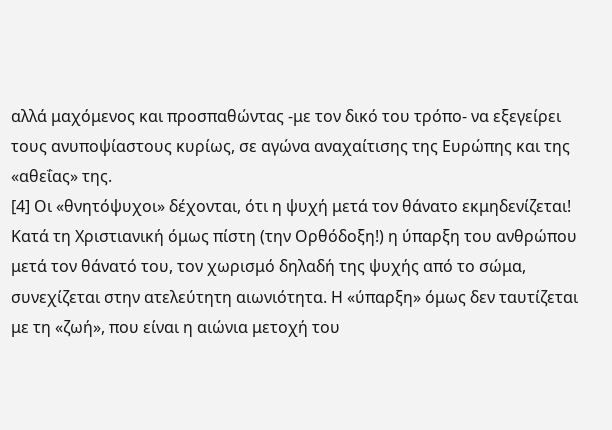αλλά μαχόμενος και προσπαθώντας -με τον δικό του τρόπο- να εξεγείρει τους ανυποψίαστους κυρίως, σε αγώνα αναχαίτισης της Ευρώπης και της «αθεΐας» της.
[4] Οι «θνητόψυχοι» δέχονται, ότι η ψυχή μετά τον θάνατο εκμηδενίζεται! Κατά τη Χριστιανική όμως πίστη (την Ορθόδοξη!) η ύπαρξη του ανθρώπου μετά τον θάνατό του, τον χωρισμό δηλαδή της ψυχής από το σώμα, συνεχίζεται στην ατελεύτητη αιωνιότητα. Η «ύπαρξη» όμως δεν ταυτίζεται με τη «ζωή», που είναι η αιώνια μετοχή του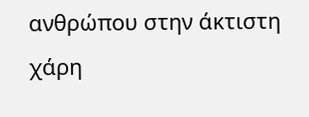ανθρώπου στην άκτιστη χάρη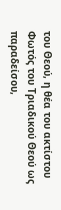του Θεού, η θέα του ακτίστου Φωτός του Τριαδικού Θεού ως παραδείσου,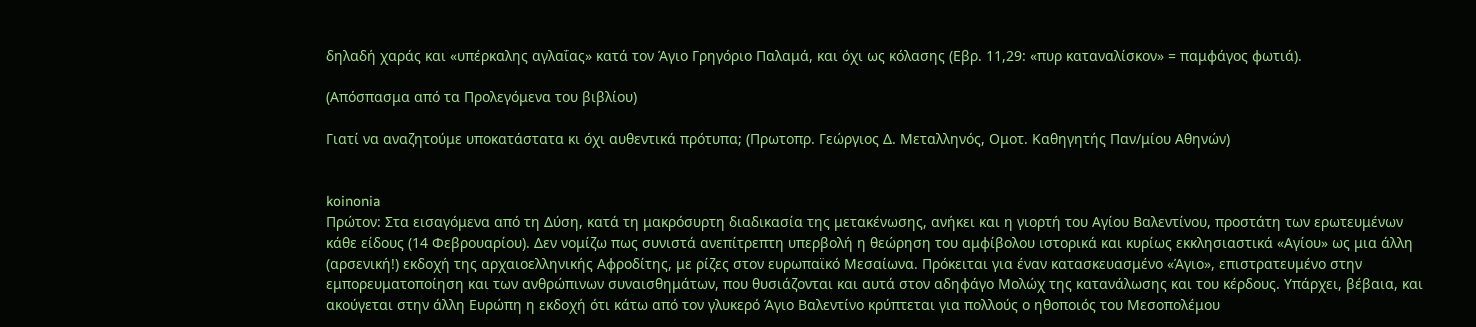δηλαδή χαράς και «υπέρκαλης αγλαΐας» κατά τον Άγιο Γρηγόριο Παλαμά, και όχι ως κόλασης (Εβρ. 11,29: «πυρ καταναλίσκον» = παμφάγος φωτιά).

(Απόσπασμα από τα Προλεγόμενα του βιβλίου)

Γιατί να αναζητούμε υποκατάστατα κι όχι αυθεντικά πρότυπα; (Πρωτοπρ. Γεώργιος Δ. Μεταλληνός, Ομοτ. Καθηγητής Παν/μίου Αθηνών)


koinonia
Πρώτον: Στα εισαγόμενα από τη Δύση, κατά τη μακρόσυρτη διαδικασία της μετακένωσης, ανήκει και η γιορτή του Αγίου Βαλεντίνου, προστάτη των ερωτευμένων κάθε είδους (14 Φεβρουαρίου). Δεν νομίζω πως συνιστά ανεπίτρεπτη υπερβολή η θεώρηση του αμφίβολου ιστορικά και κυρίως εκκλησιαστικά «Αγίου» ως μια άλλη (αρσενική!) εκδοχή της αρχαιοελληνικής Αφροδίτης, με ρίζες στον ευρωπαϊκό Μεσαίωνα. Πρόκειται για έναν κατασκευασμένο «Άγιο», επιστρατευμένο στην εμπορευματοποίηση και των ανθρώπινων συναισθημάτων, που θυσιάζονται και αυτά στον αδηφάγο Μολώχ της κατανάλωσης και του κέρδους. Υπάρχει, βέβαια, και ακούγεται στην άλλη Ευρώπη η εκδοχή ότι κάτω από τον γλυκερό Άγιο Βαλεντίνο κρύπτεται για πολλούς ο ηθοποιός του Μεσοπολέμου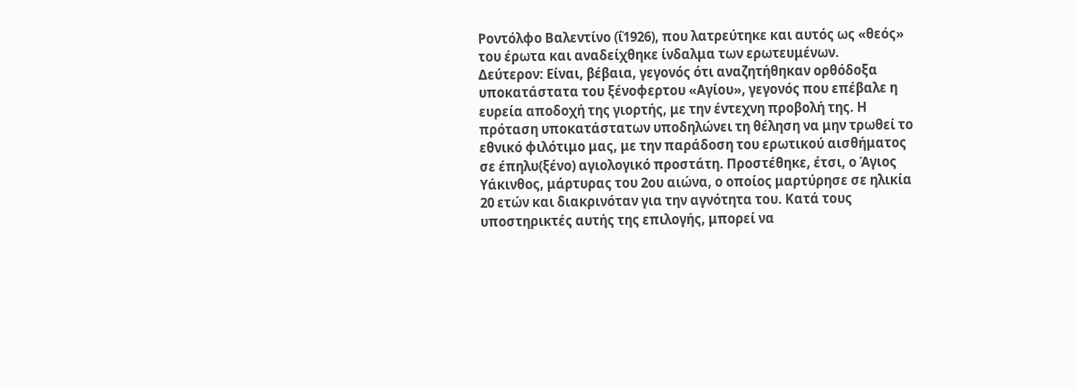Ροντόλφο Βαλεντίνο (ΐ1926), που λατρεύτηκε και αυτός ως «θεός» του έρωτα και αναδείχθηκε ίνδαλμα των ερωτευμένων.
Δεύτερον: Είναι, βέβαια, γεγονός ότι αναζητήθηκαν ορθόδοξα υποκατάστατα του ξένοφερτου «Αγίου», γεγονός που επέβαλε η ευρεία αποδοχή της γιορτής, με την έντεχνη προβολή της. Η πρόταση υποκατάστατων υποδηλώνει τη θέληση να μην τρωθεί το εθνικό φιλότιμο μας, με την παράδοση του ερωτικού αισθήματος σε έπηλυ(ξένο) αγιολογικό προστάτη. Προστέθηκε, έτσι, ο Άγιος Υάκινθος, μάρτυρας του 2ου αιώνα, ο οποίος μαρτύρησε σε ηλικία 20 ετών και διακρινόταν για την αγνότητα του. Κατά τους υποστηρικτές αυτής της επιλογής, μπορεί να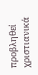προβληθεί χριστιανικά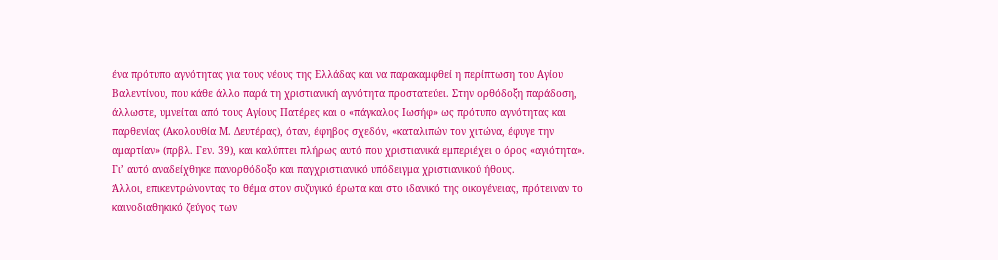ένα πρότυπο αγνότητας για τους νέους της Ελλάδας και να παρακαμφθεί η περίπτωση του Αγίου Βαλεντίνου, που κάθε άλλο παρά τη χριστιανική αγνότητα προστατεύει. Στην ορθόδοξη παράδοση, άλλωστε, υμνείται από τους Αγίους Πατέρες και ο «πάγκαλος Ιωσήφ» ως πρότυπο αγνότητας και παρθενίας (Ακολουθία Μ. Δευτέρας), όταν, έφηβος σχεδόν, «καταλιπών τον χιτώνα, έφυγε την αμαρτίαν» (πρβλ. Γεν. 39), και καλύπτει πλήρως αυτό που χριστιανικά εμπεριέχει ο όρος «αγιότητα». Γι’ αυτό αναδείχθηκε πανορθόδοξο και παγχριστιανικό υπόδειγμα χριστιανικού ήθους.
Άλλοι, επικεντρώνοντας το θέμα στον συζυγικό έρωτα και στο ιδανικό της οικογένειας, πρότειναν το καινοδιαθηκικό ζεύγος των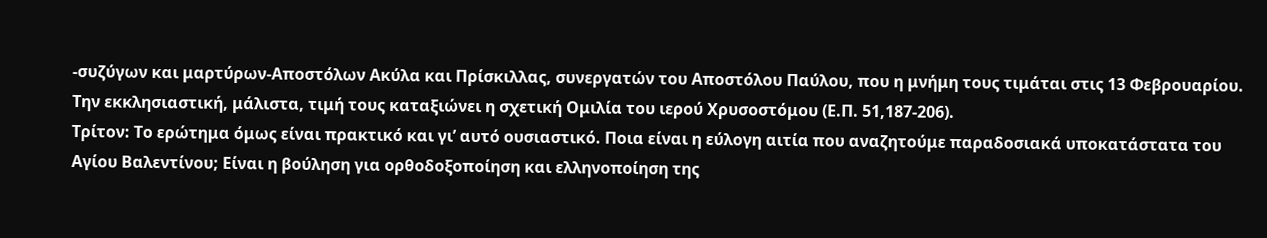-συζύγων και μαρτύρων-Αποστόλων Ακύλα και Πρίσκιλλας, συνεργατών του Αποστόλου Παύλου, που η μνήμη τους τιμάται στις 13 Φεβρουαρίου. Την εκκλησιαστική, μάλιστα, τιμή τους καταξιώνει η σχετική Ομιλία του ιερού Χρυσοστόμου (Ε.Π. 51,187-206).
Τρίτον: Το ερώτημα όμως είναι πρακτικό και γι’ αυτό ουσιαστικό. Ποια είναι η εύλογη αιτία που αναζητούμε παραδοσιακά υποκατάστατα του Αγίου Βαλεντίνου; Είναι η βούληση για ορθοδοξοποίηση και ελληνοποίηση της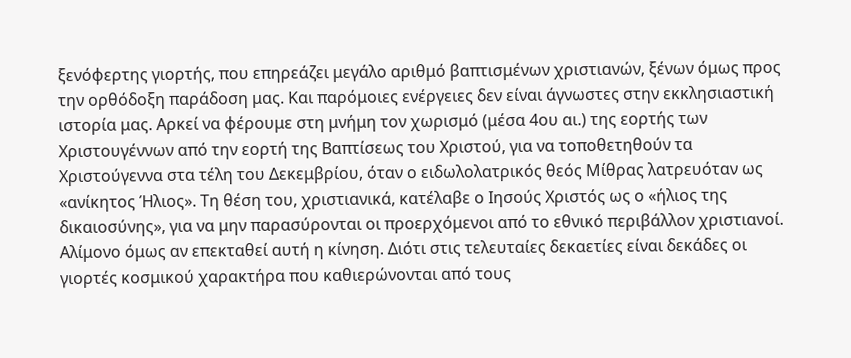ξενόφερτης γιορτής, που επηρεάζει μεγάλο αριθμό βαπτισμένων χριστιανών, ξένων όμως προς την ορθόδοξη παράδοση μας. Και παρόμοιες ενέργειες δεν είναι άγνωστες στην εκκλησιαστική ιστορία μας. Αρκεί να φέρουμε στη μνήμη τον χωρισμό (μέσα 4ου αι.) της εορτής των Χριστουγέννων από την εορτή της Βαπτίσεως του Χριστού, για να τοποθετηθούν τα Χριστούγεννα στα τέλη του Δεκεμβρίου, όταν ο ειδωλολατρικός θεός Μίθρας λατρευόταν ως «ανίκητος Ήλιος». Τη θέση του, χριστιανικά, κατέλαβε ο Ιησούς Χριστός ως ο «ήλιος της δικαιοσύνης», για να μην παρασύρονται οι προερχόμενοι από το εθνικό περιβάλλον χριστιανοί. Αλίμονο όμως αν επεκταθεί αυτή η κίνηση. Διότι στις τελευταίες δεκαετίες είναι δεκάδες οι γιορτές κοσμικού χαρακτήρα που καθιερώνονται από τους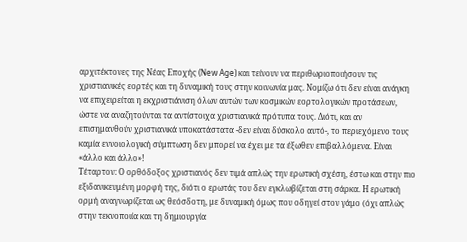αρχιτέκτονες της Νέας Εποχής (New Age) και τείνουν να περιθωριοποιήσουν τις χριστιανικές εορτές και τη δυναμική τους στην κοινωνία μας. Νομίζω ότι δεν είναι ανάγκη να επιχειρείται η εκχριστιάνιση όλων αυτών των κοσμικών εορτολογικών προτάσεων, ώστε να αναζητούνται τα αντίστοιχα χριστιανικά πρότυπα τους. Διότι, και αν επισημανθούν χριστιανικά υποκατάστατα -δεν είναι δύσκολο αυτό-, το περιεχόμενο τους καμία εννοιολογική σύμπτωση δεν μπορεί να έχει με τα έξωθεν επιβαλλόμενα. Είναι «άλλο και άλλο»!
Τέταρτον: Ο ορθόδοξος χριστιανός δεν τιμά απλώς την ερωτική σχέση, έστω και στην πιο εξιδανικευμένη μορφή της, διότι ο ερωτάς του δεν εγκλωβίζεται στη σάρκα. Η ερωτική ορμή αναγνωρίζεται ως θεόσδοτη, με δυναμική όμως που οδηγεί στον γάμο (όχι απλώς στην τεκνοποιία και τη δημιουργία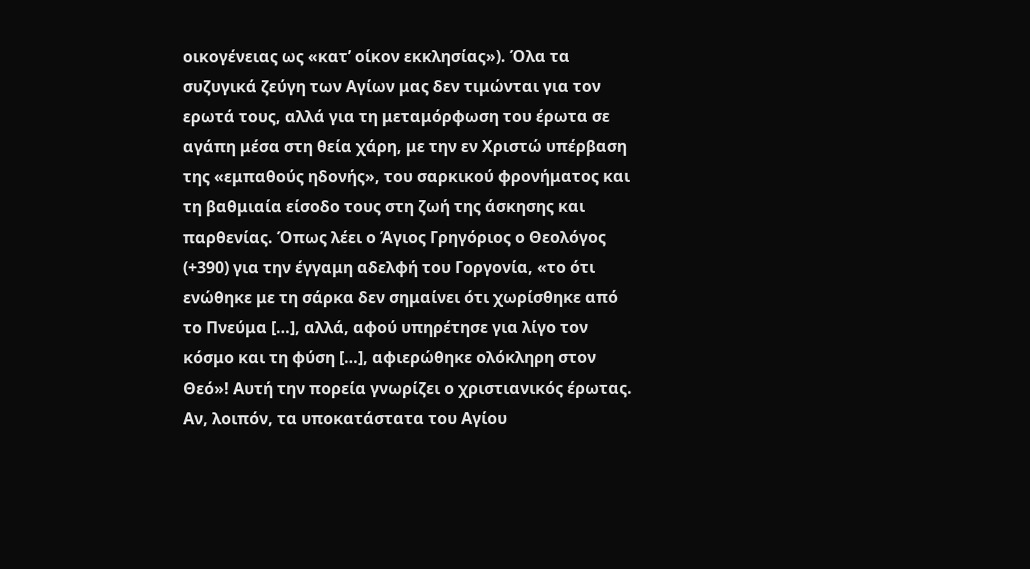οικογένειας ως «κατ’ οίκον εκκλησίας»). Όλα τα συζυγικά ζεύγη των Αγίων μας δεν τιμώνται για τον ερωτά τους, αλλά για τη μεταμόρφωση του έρωτα σε αγάπη μέσα στη θεία χάρη, με την εν Χριστώ υπέρβαση της «εμπαθούς ηδονής», του σαρκικού φρονήματος και τη βαθμιαία είσοδο τους στη ζωή της άσκησης και παρθενίας. Όπως λέει ο Άγιος Γρηγόριος ο Θεολόγος (+390) για την έγγαμη αδελφή του Γοργονία, «το ότι ενώθηκε με τη σάρκα δεν σημαίνει ότι χωρίσθηκε από το Πνεύμα […], αλλά, αφού υπηρέτησε για λίγο τον κόσμο και τη φύση […], αφιερώθηκε ολόκληρη στον Θεό»! Αυτή την πορεία γνωρίζει ο χριστιανικός έρωτας.
Αν, λοιπόν, τα υποκατάστατα του Αγίου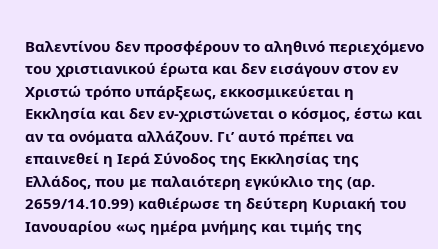Βαλεντίνου δεν προσφέρουν το αληθινό περιεχόμενο του χριστιανικού έρωτα και δεν εισάγουν στον εν Χριστώ τρόπο υπάρξεως, εκκοσμικεύεται η Εκκλησία και δεν εν-χριστώνεται ο κόσμος, έστω και αν τα ονόματα αλλάζουν. Γι’ αυτό πρέπει να επαινεθεί η Ιερά Σύνοδος της Εκκλησίας της Ελλάδος, που με παλαιότερη εγκύκλιο της (αρ. 2659/14.10.99) καθιέρωσε τη δεύτερη Κυριακή του Ιανουαρίου «ως ημέρα μνήμης και τιμής της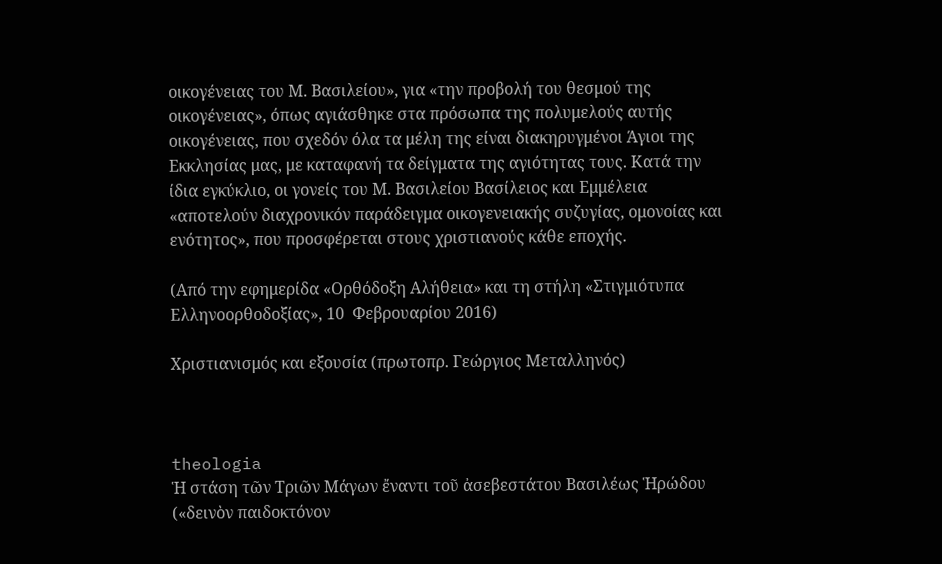οικογένειας του Μ. Βασιλείου», για «την προβολή του θεσμού της οικογένειας», όπως αγιάσθηκε στα πρόσωπα της πολυμελούς αυτής οικογένειας, που σχεδόν όλα τα μέλη της είναι διακηρυγμένοι Άγιοι της Εκκλησίας μας, με καταφανή τα δείγματα της αγιότητας τους. Κατά την ίδια εγκύκλιο, οι γονείς του Μ. Βασιλείου Βασίλειος και Εμμέλεια «αποτελούν διαχρονικόν παράδειγμα οικογενειακής συζυγίας, ομονοίας και ενότητος», που προσφέρεται στους χριστιανούς κάθε εποχής.

(Από την εφημερίδα «Ορθόδοξη Αλήθεια» και τη στήλη «Στιγμιότυπα Ελληνοορθοδοξίας», 10  Φεβρουαρίου 2016)

Χριστιανισμός και εξουσία (πρωτοπρ. Γεώργιος Μεταλληνός)



theologia
Ἡ στάση τῶν Τριῶν Μάγων ἔναντι τοῦ ἀσεβεστάτου Βασιλέως Ἡρώδου («δεινὸν παιδοκτόνον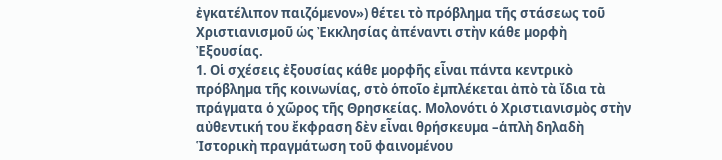ἐγκατέλιπον παιζόµενον») θέτει τὸ πρόβληµα τῆς στάσεως τοῦ Χριστιανισµοῦ ὡς Ἐκκλησίας ἀπέναντι στὴν κάθε µορφὴ Ἐξουσίας.
1. Οἱ σχέσεις ἐξουσίας κάθε µορφῆς εἶναι πάντα κεντρικὸ πρόβληµα τῆς κοινωνίας, στὸ ὁποῖο ἐµπλέκεται ἀπὸ τὰ ἴδια τὰ πράγµατα ὁ χῶρος τῆς Θρησκείας. Μολονότι ὁ Χριστιανισµὸς στὴν αὐθεντική του ἔκφραση δὲν εἶναι θρήσκευµα –ἁπλὴ δηλαδὴ Ἱστορικὴ πραγµάτωση τοῦ φαινοµένου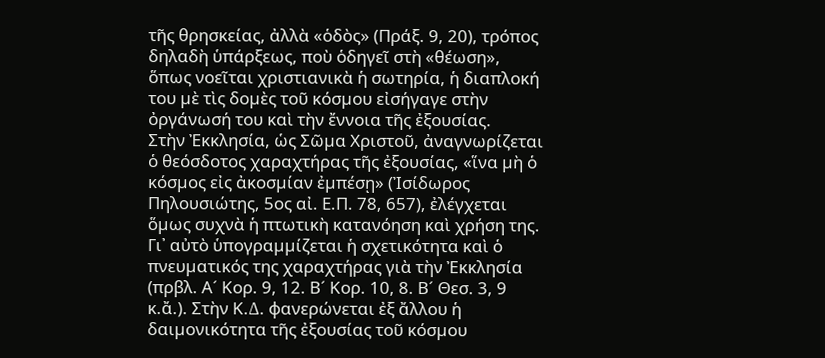τῆς θρησκείας, ἀλλὰ «ὁδὸς» (Πράξ. 9, 20), τρόπος δηλαδὴ ὑπάρξεως, ποὺ ὁδηγεῖ στὴ «θέωση», ὅπως νοεῖται χριστιανικὰ ἡ σωτηρία, ἡ διαπλοκή του µὲ τὶς δοµὲς τοῦ κόσµου εἰσήγαγε στὴν ὀργάνωσή του καὶ τὴν ἔννοια τῆς ἐξουσίας.
Στὴν Ἐκκλησία, ὡς Σῶµα Χριστοῦ, ἀναγνωρίζεται ὁ θεόσδοτος χαραχτήρας τῆς ἐξουσίας, «ἵνα µὴ ὁ κόσµος εἰς ἀκοσµίαν ἐµπέσῃ» (Ἰσίδωρος Πηλουσιώτης, 5ος αἰ. Ε.Π. 78, 657), ἐλέγχεται ὅµως συχνὰ ἡ πτωτικὴ κατανόηση καὶ χρήση της. Γι᾽ αὐτὸ ὑπογραµµίζεται ἡ σχετικότητα καὶ ὁ πνευµατικός της χαραχτήρας γιὰ τὴν Ἐκκλησία (πρβλ. Α´ Κορ. 9, 12. Β´ Κορ. 10, 8. Β´ Θεσ. 3, 9 κ.ἄ.). Στὴν Κ.∆. φανερώνεται ἐξ ἄλλου ἡ δαιµονικότητα τῆς ἐξουσίας τοῦ κόσµου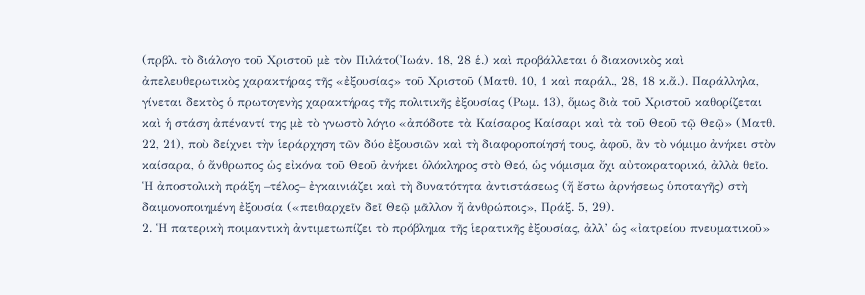(πρβλ. τὸ διάλογο τοῦ Χριστοῦ µὲ τὸν Πιλάτο(Ἰωάν. 18, 28 ἑ.) καὶ προβάλλεται ὁ διακονικὸς καὶ ἀπελευθερωτικὸς χαρακτήρας τῆς «ἐξουσίας» τοῦ Χριστοῦ (Ματθ. 10, 1 καὶ παράλ., 28, 18 κ.ἄ.). Παράλληλα, γίνεται δεκτὸς ὁ πρωτογενὴς χαρακτήρας τῆς πολιτικῆς ἐξουσίας (Ρωµ. 13), ὅµως διὰ τοῦ Χριστοῦ καθορίζεται καὶ ἡ στάση ἀπέναντί της µὲ τὸ γνωστὸ λόγιο «ἀπόδοτε τὰ Καίσαρος Καίσαρι καὶ τὰ τοῦ Θεοῦ τῷ Θεῷ» (Ματθ. 22, 21), ποὺ δείχνει τὴν ἱεράρχηση τῶν δύο ἐξουσιῶν καὶ τὴ διαφοροποίησή τους, ἀφοῦ, ἂν τὸ νόµιµο ἀνήκει στὸν καίσαρα, ὁ ἄνθρωπος ὡς εἰκόνα τοῦ Θεοῦ ἀνήκει ὁλόκληρος στὸ Θεό, ὡς νόµισµα ὄχι αὐτοκρατορικό, ἀλλὰ θεῖο. Ἡ ἀποστολικὴ πράξη –τέλος– ἐγκαινιάζει καὶ τὴ δυνατότητα ἀντιστάσεως (ἤ ἔστω ἀρνήσεως ὑποταγῆς) στὴ δαιµονοποιηµένη ἐξουσία («πειθαρχεῖν δεῖ Θεῷ µᾶλλον ἤ ἀνθρώποις», Πράξ. 5, 29).
2. Ἡ πατερικὴ ποιµαντικὴ ἀντιµετωπίζει τὸ πρόβληµα τῆς ἱερατικῆς ἐξουσίας, ἀλλ’ ὡς «ἰατρείου πνευµατικοῦ»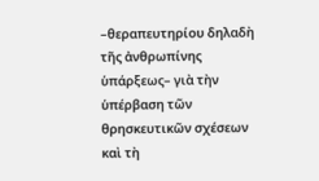–θεραπευτηρίου δηλαδὴ τῆς ἀνθρωπίνης ὑπάρξεως– γιὰ τὴν ὑπέρβαση τῶν θρησκευτικῶν σχέσεων καὶ τὴ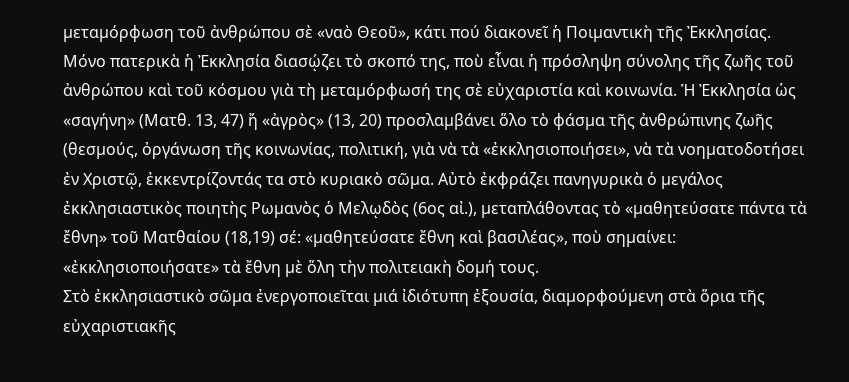µεταµόρφωση τοῦ ἀνθρώπου σὲ «ναὸ Θεοῦ», κάτι πού διακονεῖ ἡ Ποιµαντικὴ τῆς Ἐκκλησίας.
Μόνο πατερικὰ ἡ Ἐκκλησία διασῴζει τὸ σκοπό της, ποὺ εἶναι ἡ πρόσληψη σύνολης τῆς ζωῆς τοῦ ἀνθρώπου καὶ τοῦ κόσµου γιὰ τὴ µεταµόρφωσή της σὲ εὐχαριστία καὶ κοινωνία. Ἡ Ἐκκλησία ὡς «σαγήνη» (Ματθ. 13, 47) ἤ «ἀγρὸς» (13, 20) προσλαµβάνει ὅλο τὸ φάσµα τῆς ἀνθρώπινης ζωῆς (θεσµούς, ὀργάνωση τῆς κοινωνίας, πολιτική, γιὰ νὰ τὰ «ἐκκλησιοποιήσει», νὰ τὰ νοηµατοδοτήσει ἐν Χριστῷ, ἐκκεντρίζοντάς τα στὸ κυριακὸ σῶµα. Αὐτὸ ἐκφράζει πανηγυρικὰ ὁ µεγάλος ἐκκλησιαστικὸς ποιητὴς Ρωµανὸς ὁ Μελῳδὸς (6ος αἰ.), µεταπλάθοντας τὸ «µαθητεύσατε πάντα τὰ ἔθνη» τοῦ Ματθαίου (18,19) σέ: «µαθητεύσατε ἔθνη καὶ βασιλέας», ποὺ σηµαίνει: «ἐκκλησιοποιήσατε» τὰ ἔθνη µὲ ὅλη τὴν πολιτειακὴ δοµή τους.
Στὸ ἐκκλησιαστικὸ σῶµα ἐνεργοποιεῖται µιά ἰδιότυπη ἐξουσία, διαµορφούµενη στὰ ὅρια τῆς εὐχαριστιακῆς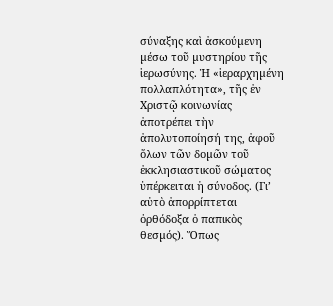σύναξης καὶ ἀσκούµενη µέσω τοῦ µυστηρίου τῆς ἱερωσύνης. Ἡ «ἱεραρχηµένη πολλαπλότητα», τῆς ἐν Χριστῷ κοινωνίας ἀποτρέπει τὴν ἀπολυτοποίησή της, ἀφοῦ ὅλων τῶν δοµῶν τοῦ ἐκκλησιαστικοῦ σώµατος ὑπέρκειται ἡ σύνοδος. (Γι’ αὐτὸ ἀπορρίπτεται ὀρθόδοξα ὁ παπικὸς θεσµός). Ὅπως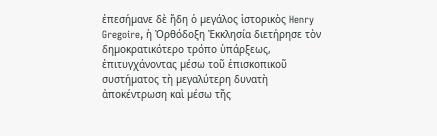ἐπεσήµανε δὲ ἤδη ὁ µεγάλος ἱστορικὸς Henry Gregoire, ἡ Ὀρθόδοξη Ἐκκλησία διετήρησε τὸν δηµοκρατικότερο τρόπο ὑπάρξεως, ἐπιτυγχάνοντας µέσω τοῦ ἐπισκοπικοῦ συστήµατος τὴ µεγαλύτερη δυνατὴ ἀποκέντρωση καὶ µέσω τῆς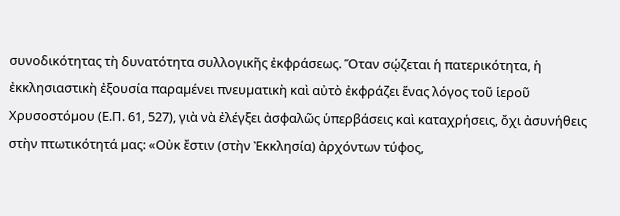συνοδικότητας τὴ δυνατότητα συλλογικῆς ἐκφράσεως. Ὅταν σῴζεται ἡ πατερικότητα, ἡ ἐκκλησιαστικὴ ἐξουσία παραµένει πνευµατικὴ καὶ αὐτὸ ἐκφράζει ἕνας λόγος τοῦ ἱεροῦ Χρυσοστόµου (Ε.Π. 61, 527), γιὰ νὰ ἐλέγξει ἀσφαλῶς ὑπερβάσεις καὶ καταχρήσεις, ὄχι ἀσυνήθεις στὴν πτωτικότητά µας: «Οὐκ ἔστιν (στὴν Ἐκκλησία) ἀρχόντων τύφος,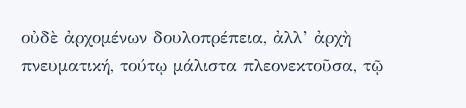οὐδὲ ἀρχοµένων δουλοπρέπεια, ἀλλ’ ἀρχὴ πνευµατική, τούτῳ µάλιστα πλεονεκτοῦσα, τῷ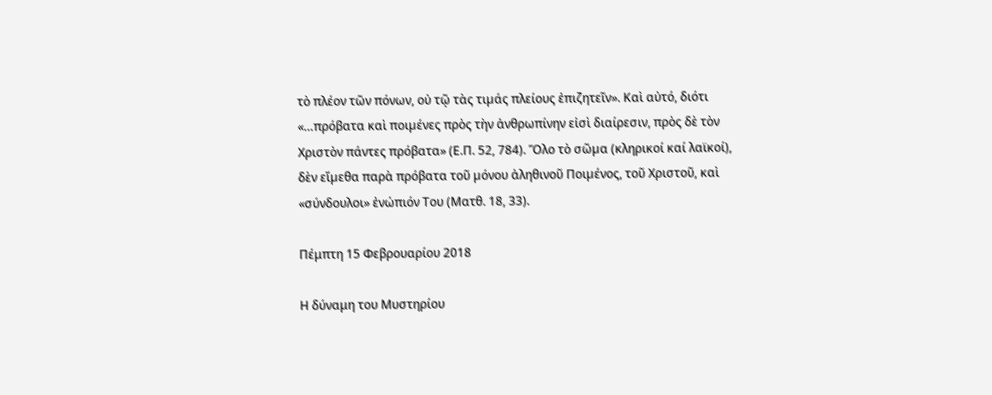τὸ πλέον τῶν πόνων, οὐ τῷ τὰς τιµάς πλείους ἐπιζητεῖν». Καὶ αὐτό, διότι «…πρόβατα καὶ ποιµένες πρὸς τὴν ἀνθρωπίνην εἰσὶ διαίρεσιν, πρὸς δὲ τὸν Χριστὸν πάντες πρόβατα» (Ε.Π. 52, 784). Ὅλο τὸ σῶµα (κληρικοί καί λαϊκοί), δὲν εἴµεθα παρὰ πρόβατα τοῦ µόνου ἀληθινοῦ Ποιµένος, τοῦ Χριστοῦ, καὶ «σύνδουλοι» ἐνώπιόν Του (Ματθ. 18, 33).

Πέμπτη 15 Φεβρουαρίου 2018

Η δύναμη του Μυστηρίου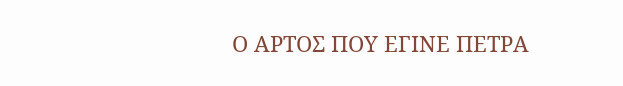Ο ΑΡΤΟΣ ΠΟΥ ΕΓΙΝΕ ΠΕΤΡΑ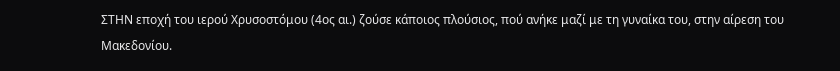ΣΤΗΝ εποχή του ιερού Χρυσοστόμου (4ος αι.) ζούσε κάποιος πλούσιος, πού ανήκε μαζί με τη γυναίκα του, στην αίρεση του Μακεδονίου.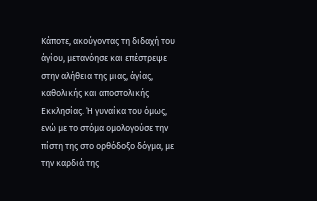Κάποτε, ακούγοντας τη διδαχή του άγίου, μετανόησε και επέστρεψε στην αλήθεια της μιας, άγίας, καθολικής και αποστολικής Εκκλησίας. Ή γυναίκα του όμως, ενώ με το στόμα ομολογούσε την πίστη της στο ορθόδοξο δόγμα, με την καρδιά της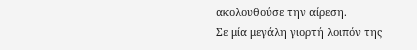ακολουθούσε την αίρεση.
Σε μία μεγάλη γιορτή λοιπόν της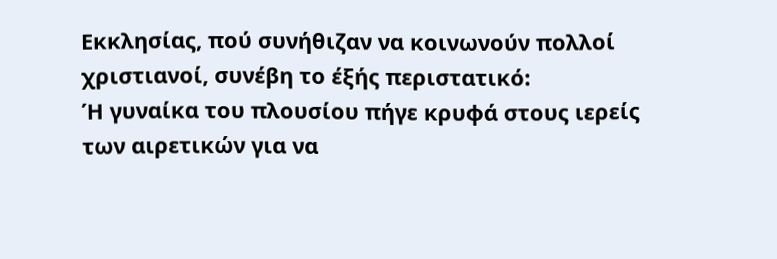Εκκλησίας, πού συνήθιζαν να κοινωνούν πολλοί χριστιανοί, συνέβη το έξής περιστατικό:
Ή γυναίκα του πλουσίου πήγε κρυφά στους ιερείς των αιρετικών για να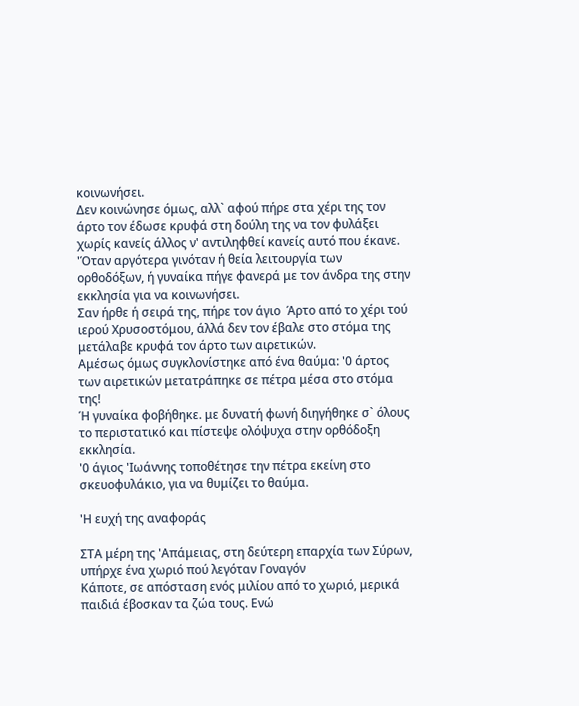κοινωνήσει.
Δεν κοινώνησε όμως, αλλ` αφού πήρε στα χέρι της τον άρτο τον έδωσε κρυφά στη δούλη της να τον φυλάξει χωρίς κανείς άλλος ν' αντιληφθεί κανείς αυτό που έκανε.
'Όταν αργότερα γινόταν ή θεία λειτουργία των ορθοδόξων, ή γυναίκα πήγε φανερά με τον άνδρα της στην εκκλησία για να κοινωνήσει.
Σαν ήρθε ή σειρά της, πήρε τον άγιο  Άρτο από το χέρι τού ιερού Χρυσοστόμου, άλλά δεν τον έβαλε στο στόμα της μετάλαβε κρυφά τον άρτο των αιρετικών.
Αμέσως όμως συγκλονίστηκε από ένα θαύμα: '0 άρτος των αιρετικών μετατράπηκε σε πέτρα μέσα στο στόμα της!
Ή γυναίκα φοβήθηκε. με δυνατή φωνή διηγήθηκε σ` όλους το περιστατικό και πίστεψε ολόψυχα στην ορθόδοξη εκκλησία.
'0 άγιος 'Ιωάννης τοποθέτησε την πέτρα εκείνη στο σκευοφυλάκιο, για να θυμίζει το θαύμα.

'Η ευχή της αναφοράς

ΣΤΑ μέρη της 'Απάμειας, στη δεύτερη επαρχία των Σύρων, υπήρχε ένα χωριό πού λεγόταν Γοναγόν
Κάποτε, σε απόσταση ενός μιλίου από το χωριό, μερικά παιδιά έβοσκαν τα ζώα τους. Ενώ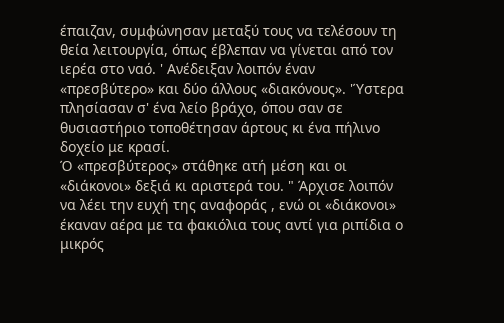έπαιζαν, συμφώνησαν μεταξύ τους να τελέσουν τη θεία λειτουργία, όπως έβλεπαν να γίνεται από τον ιερέα στο ναό. ' Ανέδειξαν λοιπόν έναν «πρεσβύτερο» και δύο άλλους «διακόνους». 'Ύστερα πλησίασαν σ' ένα λείο βράχο, όπου σαν σε θυσιαστήριο τοποθέτησαν άρτους κι ένα πήλινο δοχείο με κρασί.
Ό «πρεσβύτερος» στάθηκε ατή μέση και οι «διάκονοι» δεξιά κι αριστερά του. " Άρχισε λοιπόν να λέει την ευχή της αναφοράς , ενώ οι «διάκονοι» έκαναν αέρα με τα φακιόλια τους αντί για ριπίδια ο μικρός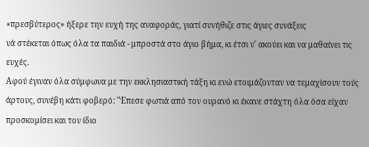«πρεσβύτερος» ήξερε την ευχή της αναφοράς, γιατί συνήθιζε στις άγιες συνάξεις
νά στέκεται όπως όλα τα παιδιά - μπροστά στο άγιο βήμα, κι έτσι ν' ακούει και να μαθαίνει τις ευχές.
Αφού έγιναν όλα σύμφωνα με την εκκλησιαστική τάξη κι ενώ ετοιμάζονταν να τεμαχίσουν τούς άρτους, συνέβη κάτι φοβερό: "Έπεσε φωτιά από τον ουρανό κι έκανε στάχτη όλα όσα είχαν προσκομίσει και τον ίδιο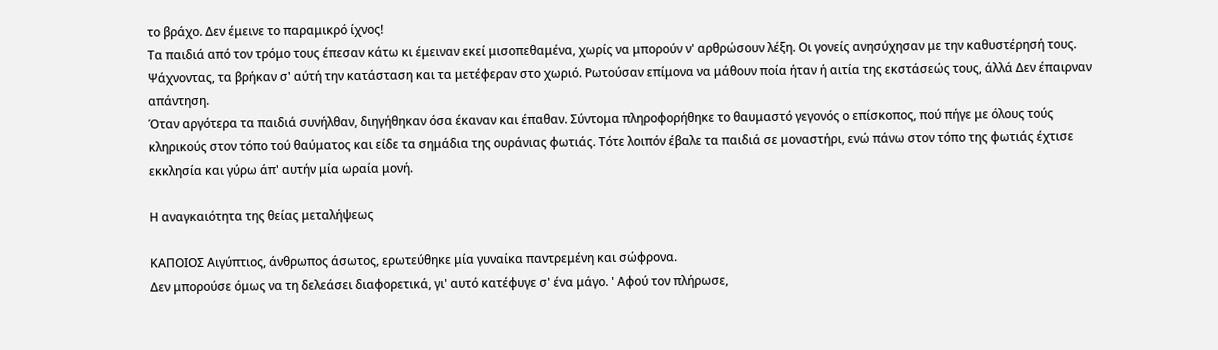το βράχο. Δεν έμεινε το παραμικρό ίχνος!
Τα παιδιά από τον τρόμο τους έπεσαν κάτω κι έμειναν εκεί μισοπεθαμένα, χωρίς να μπορούν ν' αρθρώσουν λέξη. Οι γονείς ανησύχησαν με την καθυστέρησή τους. Ψάχνοντας, τα βρήκαν σ' αύτή την κατάσταση και τα μετέφεραν στο χωριό. Ρωτούσαν επίμονα να μάθουν ποία ήταν ή αιτία της εκστάσεώς τους, άλλά Δεν έπαιρναν απάντηση.
Όταν αργότερα τα παιδιά συνήλθαν, διηγήθηκαν όσα έκαναν και έπαθαν. Σύντομα πληροφορήθηκε το θαυμαστό γεγονός ο επίσκοπος, πού πήγε με όλους τούς κληρικούς στον τόπο τού θαύματος και είδε τα σημάδια της ουράνιας φωτιάς. Τότε λοιπόν έβαλε τα παιδιά σε μοναστήρι, ενώ πάνω στον τόπο της φωτιάς έχτισε εκκλησία και γύρω άπ' αυτήν μία ωραία μονή.

Η αναγκαιότητα της θείας μεταλήψεως

ΚΑΠΟΙΟΣ Αιγύπτιος, άνθρωπος άσωτος, ερωτεύθηκε μία γυναίκα παντρεμένη και σώφρονα.
Δεν μπορούσε όμως να τη δελεάσει διαφορετικά, γι' αυτό κατέφυγε σ' ένα μάγο. ' Αφού τον πλήρωσε,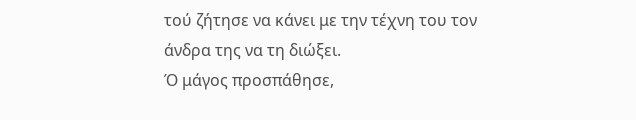τού ζήτησε να κάνει με την τέχνη του τον άνδρα της να τη διώξει.
Ό μάγος προσπάθησε,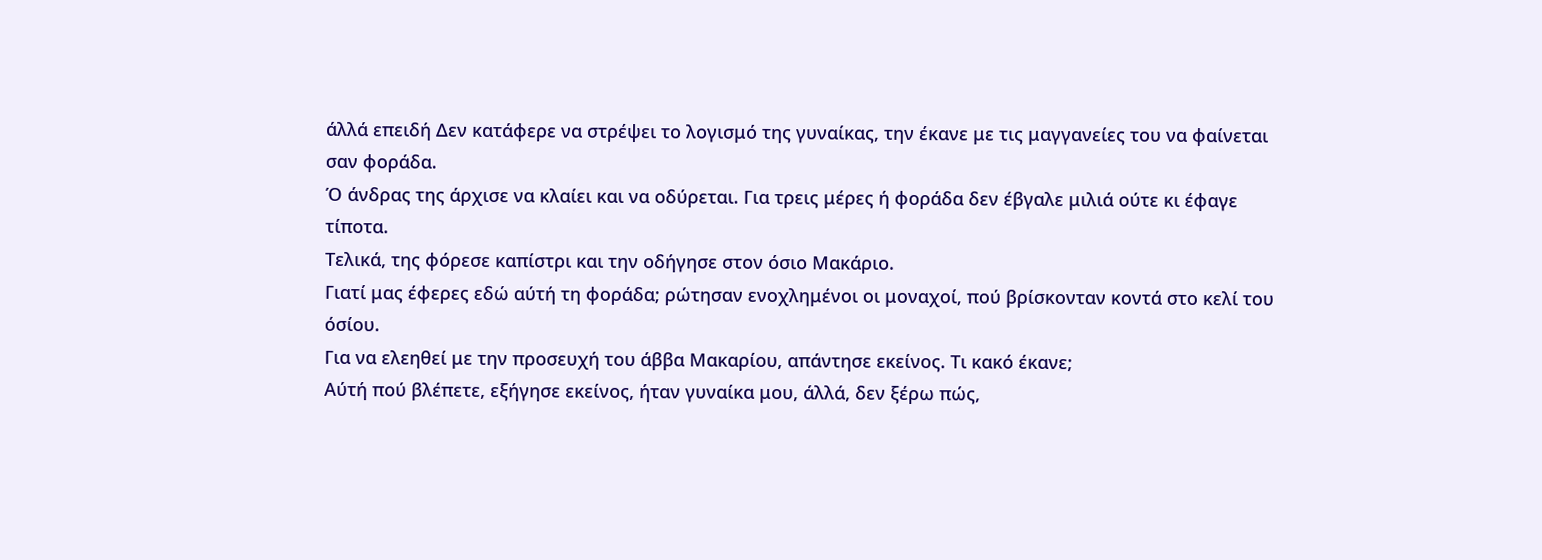άλλά επειδή Δεν κατάφερε να στρέψει το λογισμό της γυναίκας, την έκανε με τις μαγγανείες του να φαίνεται σαν φοράδα.
Ό άνδρας της άρχισε να κλαίει και να οδύρεται. Για τρεις μέρες ή φοράδα δεν έβγαλε μιλιά ούτε κι έφαγε τίποτα.
Τελικά, της φόρεσε καπίστρι και την οδήγησε στον όσιο Μακάριο.
Γιατί μας έφερες εδώ αύτή τη φοράδα; ρώτησαν ενοχλημένοι οι μοναχοί, πού βρίσκονταν κοντά στο κελί του όσίου.
Για να ελεηθεί με την προσευχή του άββα Μακαρίου, απάντησε εκείνος. Τι κακό έκανε;
Αύτή πού βλέπετε, εξήγησε εκείνος, ήταν γυναίκα μου, άλλά, δεν ξέρω πώς,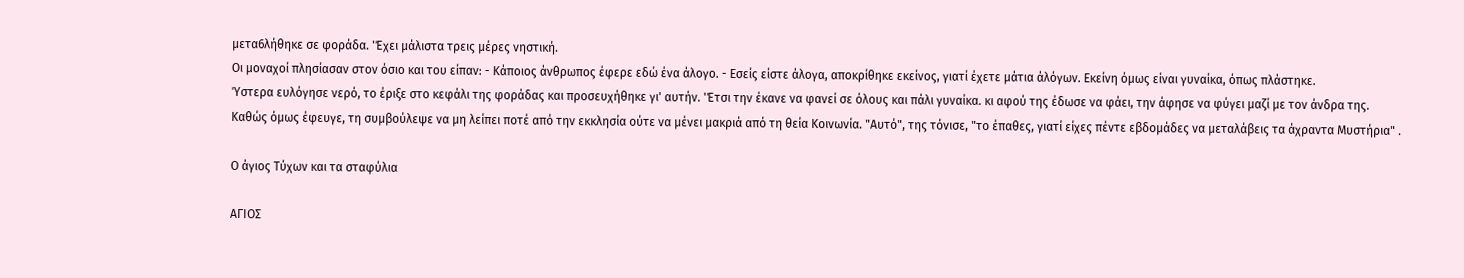μετα6λήθηκε σε φοράδα. 'Έχει μάλιστα τρεις μέρες νηστική.
Οι μοναχοί πλησίασαν στον όσιο και του είπαν: - Κάποιος άνθρωπος έφερε εδώ ένα άλογο. - Εσείς είστε άλογα, αποκρίθηκε εκείνος, γιατί έχετε μάτια άλόγων. Εκείνη όμως είναι γυναίκα, όπως πλάστηκε.
Ύστερα ευλόγησε νερό, το έριξε στο κεφάλι της φοράδας και προσευχήθηκε γι' αυτήν. 'Έτσι την έκανε να φανεί σε όλους και πάλι γυναίκα. κι αφού της έδωσε να φάει, την άφησε να φύγει μαζί με τον άνδρα της.
Καθώς όμως έφευγε, τη συμβούλεψε να μη λείπει ποτέ από την εκκλησία ούτε να μένει μακριά από τη θεία Κοινωνία. "Αυτό", της τόνισε, "το έπαθες, γιατί είχες πέντε εβδομάδες να μεταλάβεις τα άχραντα Μυστήρια" .

Ο άγιος Τύχων και τα σταφύλια

ΑΓΙΟΣ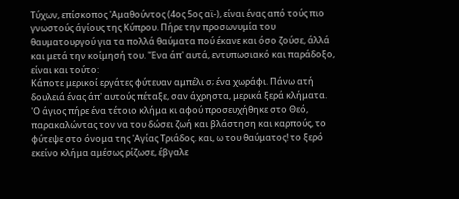Τύχων, επίσκοπος 'Αμαθούντος (4ος 5ος αϊ-), είναι ένας από τούς πιο γνωστούς άγίους της Κύπρου. Πήρε την προσωνυμία του θαυματουργού για τα πολλά θαύματα πού έκανε και όσο ζούσε, άλλά και μετά την κοίμησή του. 'Ένα άπ' αυτά, εντυπωσιακό και παράδοξο, είναι και τούτο:
Κάποτε μερικοί εργάτες φύτευαν αμπέλι σ; ένα χωράφι. Πάνω ατή δουλειά ένας άπ' αυτούς πέταξε, σαν άχρηστα, μερικά ξερά κλήματα. 'Ο άγιος πήρε ένα τέτοιο κλήμα κι αφού προσευχήθηκε στο Θεό, παρακαλώντας τον να του δώσει ζωή και βλάστηση και καρπούς, το φύτεψε στο όνομα της 'Αγίας Τριάδος. και, ω του θαύματος! το ξερό εκείνο κλήμα αμέσως ρίζωσε, έβγαλε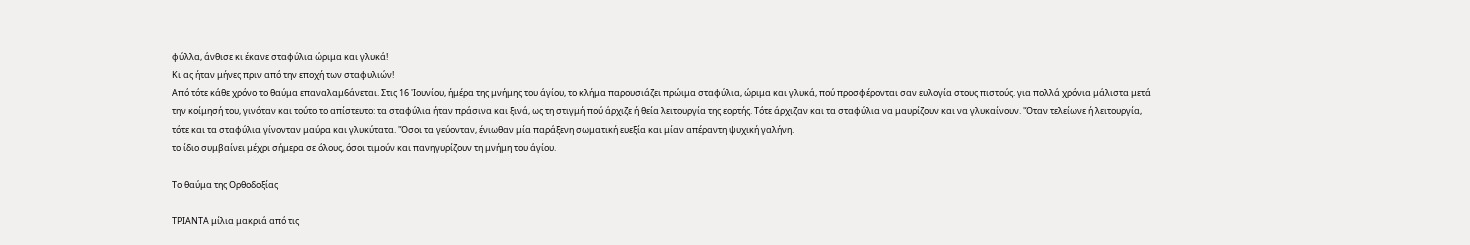φύλλα, άνθισε κι έκανε σταφύλια ώριμα και γλυκά!
Κι ας ήταν μήνες πριν από την εποχή των σταφυλιών!
Από τότε κάθε χρόνο το θαύμα επαναλαμ6άνεται. Στις 16 'Ιουνίου, ήμέρα της μνήμης του άγίου, το κλήμα παρουσιάζει πρώιμα σταφύλια, ώριμα και γλυκά, πού προσφέρονται σαν ευλογία στους πιστούς. για πολλά χρόνια μάλιστα μετά την κοίμησή του, γινόταν και τούτο το απίστευτο: τα σταφύλια ήταν πράσινα και ξινά, ως τη στιγμή πού άρχιζε ή θεία λειτουργία της εορτής. Τότε άρχιζαν και τα σταφύλια να μαυρίζουν και να γλυκαίνουν. 'Όταν τελείωνε ή λειτουργία, τότε και τα σταφύλια γίνονταν μαύρα και γλυκύτατα. 'Όσοι τα γεύονταν, ένιωθαν μία παράξενη σωματική ευεξία και μίαν απέραντη ψυχική γαλήνη.
το ίδιο συμβαίνει μέχρι σήμερα σε όλους, όσοι τιμούν και πανηγυρίζουν τη μνήμη του άγίου.

Το θαύμα της Ορθοδοξίας

ΤΡΙΑΝΤΑ μίλια μακριά από τις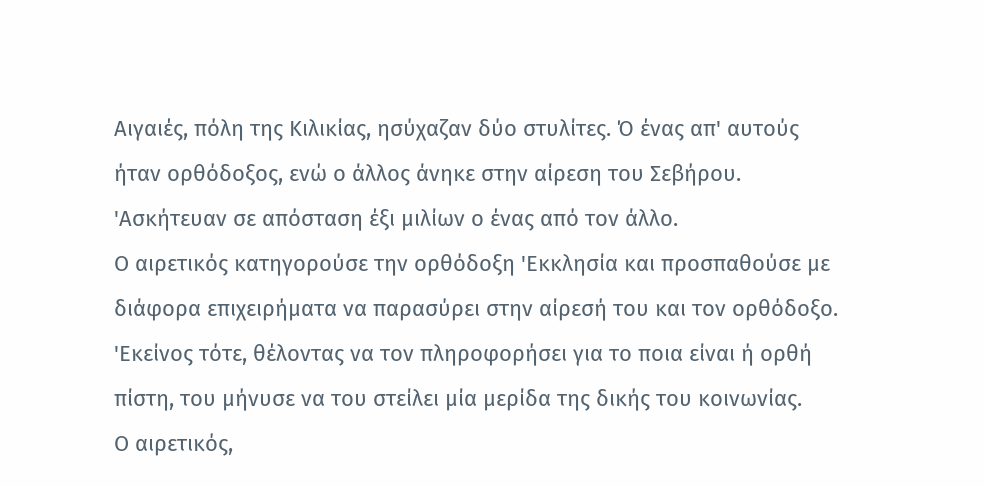Αιγαιές, πόλη της Κιλικίας, ησύχαζαν δύο στυλίτες. Ό ένας απ' αυτούς ήταν ορθόδοξος, ενώ ο άλλος άνηκε στην αίρεση του Σεβήρου. 'Ασκήτευαν σε απόσταση έξι μιλίων ο ένας από τον άλλο.
Ο αιρετικός κατηγορούσε την ορθόδοξη 'Εκκλησία και προσπαθούσε με διάφορα επιχειρήματα να παρασύρει στην αίρεσή του και τον ορθόδοξο. 'Εκείνος τότε, θέλοντας να τον πληροφορήσει για το ποια είναι ή ορθή πίστη, του μήνυσε να του στείλει μία μερίδα της δικής του κοινωνίας.
Ο αιρετικός,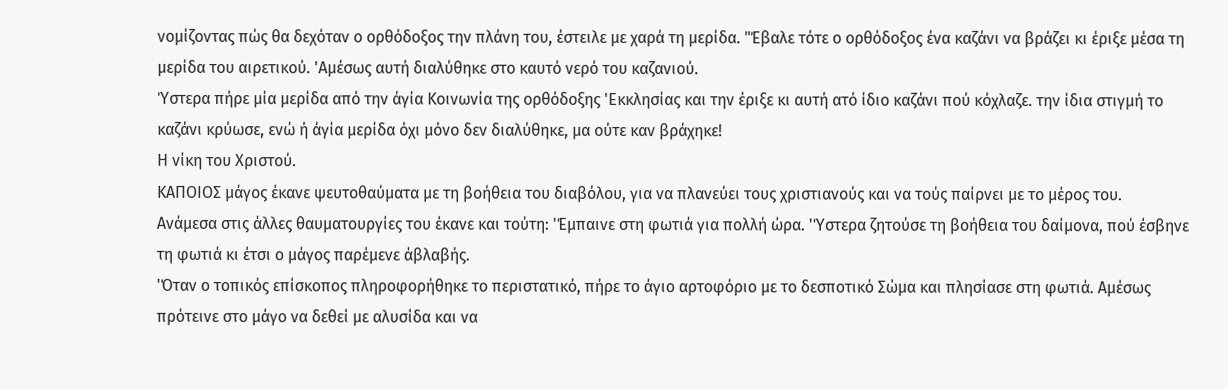νομίζοντας πώς θα δεχόταν ο ορθόδοξος την πλάνη του, έστειλε με χαρά τη μερίδα. "Έβαλε τότε ο ορθόδοξος ένα καζάνι να βράζει κι έριξε μέσα τη μερίδα του αιρετικού. 'Αμέσως αυτή διαλύθηκε στο καυτό νερό του καζανιού.
Ύστερα πήρε μία μερίδα από την άγία Κοινωνία της ορθόδοξης 'Εκκλησίας και την έριξε κι αυτή ατό ίδιο καζάνι πού κόχλαζε. την ίδια στιγμή το καζάνι κρύωσε, ενώ ή άγία μερίδα όχι μόνο δεν διαλύθηκε, μα ούτε καν βράχηκε!
Η νίκη του Χριστού.
ΚΑΠΟΙΟΣ μάγος έκανε ψευτοθαύματα με τη βοήθεια του διαβόλου, για να πλανεύει τους χριστιανούς και να τούς παίρνει με το μέρος του.
Ανάμεσα στις άλλες θαυματουργίες του έκανε και τούτη: 'Έμπαινε στη φωτιά για πολλή ώρα. 'Ύστερα ζητούσε τη βοήθεια του δαίμονα, πού έσβηνε τη φωτιά κι έτσι ο μάγος παρέμενε άβλαβής.
'Όταν ο τοπικός επίσκοπος πληροφορήθηκε το περιστατικό, πήρε το άγιο αρτοφόριο με το δεσποτικό Σώμα και πλησίασε στη φωτιά. Αμέσως πρότεινε στο μάγο να δεθεί με αλυσίδα και να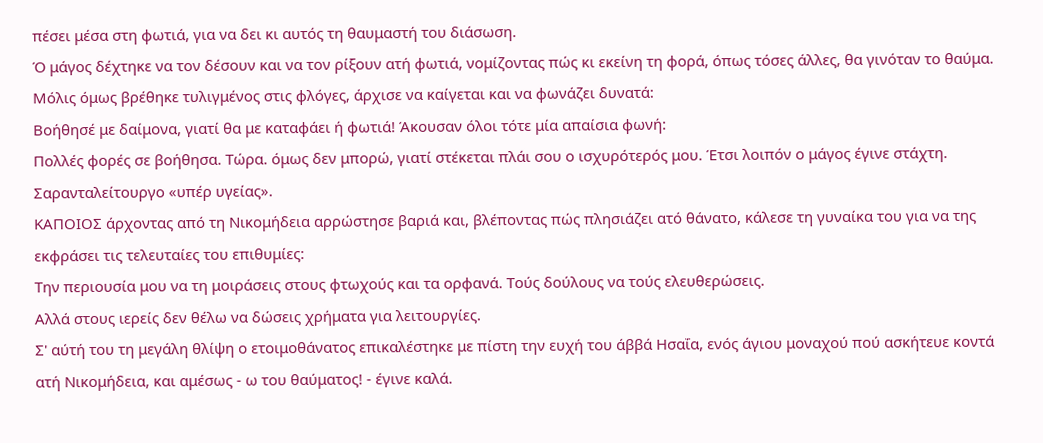πέσει μέσα στη φωτιά, για να δει κι αυτός τη θαυμαστή του διάσωση.
Ό μάγος δέχτηκε να τον δέσουν και να τον ρίξουν ατή φωτιά, νομίζοντας πώς κι εκείνη τη φορά, όπως τόσες άλλες, θα γινόταν το θαύμα. Μόλις όμως βρέθηκε τυλιγμένος στις φλόγες, άρχισε να καίγεται και να φωνάζει δυνατά:
Βοήθησέ με δαίμονα, γιατί θα με καταφάει ή φωτιά! Άκουσαν όλοι τότε μία απαίσια φωνή:
Πολλές φορές σε βοήθησα. Τώρα. όμως δεν μπορώ, γιατί στέκεται πλάι σου ο ισχυρότερός μου. Έτσι λοιπόν ο μάγος έγινε στάχτη.
Σαρανταλείτουργο «υπέρ υγείας».
ΚΑΠΟΙΟΣ άρχοντας από τη Νικομήδεια αρρώστησε βαριά και, βλέποντας πώς πλησιάζει ατό θάνατο, κάλεσε τη γυναίκα του για να της εκφράσει τις τελευταίες του επιθυμίες:
Την περιουσία μου να τη μοιράσεις στους φτωχούς και τα ορφανά. Τούς δούλους να τούς ελευθερώσεις.
Αλλά στους ιερείς δεν θέλω να δώσεις χρήματα για λειτουργίες.
Σ' αύτή του τη μεγάλη θλίψη ο ετοιμοθάνατος επικαλέστηκε με πίστη την ευχή του άββά Ησαΐα, ενός άγιου μοναχού πού ασκήτευε κοντά ατή Νικομήδεια, και αμέσως - ω του θαύματος! - έγινε καλά.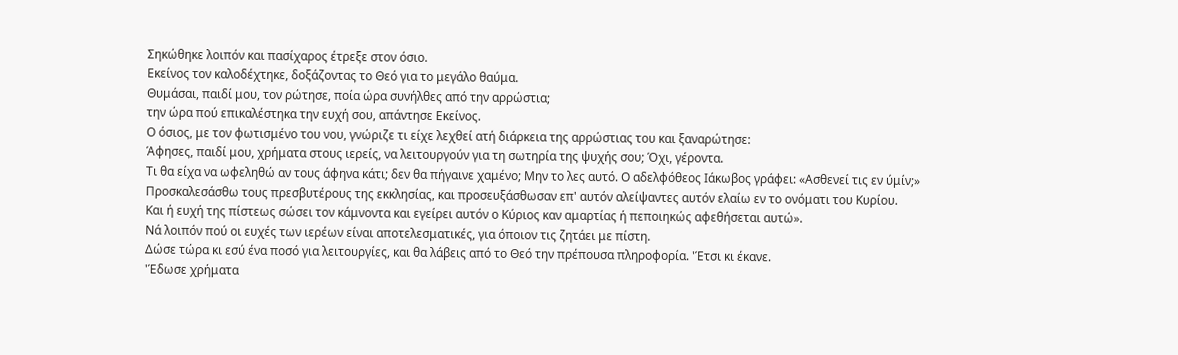Σηκώθηκε λοιπόν και πασίχαρος έτρεξε στον όσιο.
Εκείνος τον καλοδέχτηκε, δοξάζοντας το Θεό για το μεγάλο θαύμα.
Θυμάσαι, παιδί μου, τον ρώτησε, ποία ώρα συνήλθες από την αρρώστια;
την ώρα πού επικαλέστηκα την ευχή σου, απάντησε Εκείνος.
Ο όσιος, με τον φωτισμένο του νου, γνώριζε τι είχε λεχθεί ατή διάρκεια της αρρώστιας του και ξαναρώτησε:
Άφησες, παιδί μου, χρήματα στους ιερείς, να λειτουργούν για τη σωτηρία της ψυχής σου; Όχι, γέροντα.
Τι θα είχα να ωφεληθώ αν τους άφηνα κάτι; δεν θα πήγαινε χαμένο; Μην το λες αυτό. Ο αδελφόθεος Ιάκωβος γράφει: «Ασθενεί τις εν ύμίν;»
Προσκαλεσάσθω τους πρεσβυτέρους της εκκλησίας, και προσευξάσθωσαν επ' αυτόν αλείψαντες αυτόν ελαίω εν το ονόματι του Κυρίου.
Και ή ευχή της πίστεως σώσει τον κάμνοντα και εγείρει αυτόν ο Κύριος καν αμαρτίας ή πεποιηκώς αφεθήσεται αυτώ».
Νά λοιπόν πού οι ευχές των ιερέων είναι αποτελεσματικές, για όποιον τις ζητάει με πίστη.
Δώσε τώρα κι εσύ ένα ποσό για λειτουργίες, και θα λάβεις από το Θεό την πρέπουσα πληροφορία. 'Έτσι κι έκανε.
'Έδωσε χρήματα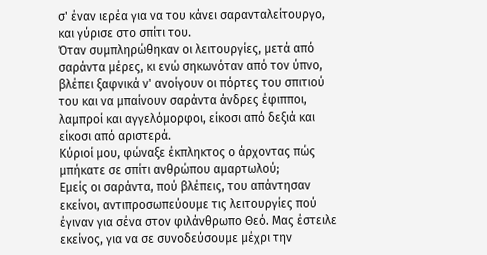σ' έναν ιερέα για να του κάνει σαρανταλείτουργο, και γύρισε στο σπίτι του.
Όταν συμπληρώθηκαν οι λειτουργίες, μετά από σαράντα μέρες, κι ενώ σηκωνόταν από τον ύπνο, βλέπει ξαφνικά ν' ανοίγουν οι πόρτες του σπιτιού του και να μπαίνουν σαράντα άνδρες έφιπποι, λαμπροί και αγγελόμορφοι, είκοσι από δεξιά και είκοσι από αριστερά.
Κύριοί μου, φώναξε έκπληκτος ο άρχοντας πώς μπήκατε σε σπίτι ανθρώπου αμαρτωλού;
Εμείς οι σαράντα, πού βλέπεις, του απάντησαν εκείνοι, αντιπροσωπεύουμε τις λειτουργίες πού έγιναν για σένα στον φιλάνθρωπο Θεό. Μας έστειλε εκείνος, για να σε συνοδεύσουμε μέχρι την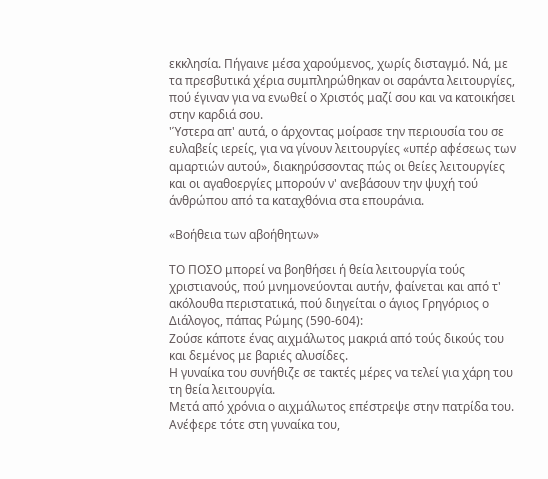εκκλησία. Πήγαινε μέσα χαρούμενος, χωρίς δισταγμό. Νά, με τα πρεσβυτικά χέρια συμπληρώθηκαν οι σαράντα λειτουργίες, πού έγιναν για να ενωθεί ο Χριστός μαζί σου και να κατοικήσει στην καρδιά σου.
'Ύστερα απ' αυτά, ο άρχοντας μοίρασε την περιουσία του σε ευλαβείς ιερείς, για να γίνουν λειτουργίες «υπέρ αφέσεως των αμαρτιών αυτού», διακηρύσσοντας πώς οι θείες λειτουργίες και οι αγαθοεργίες μπορούν ν' ανεβάσουν την ψυχή τού άνθρώπου από τα καταχθόνια στα επουράνια.

«Βοήθεια των αβοήθητων»

ΤΟ ΠΟΣΟ μπορεί να βοηθήσει ή θεία λειτουργία τούς χριστιανούς, πού μνημονεύονται αυτήν, φαίνεται και από τ' ακόλουθα περιστατικά, πού διηγείται ο άγιος Γρηγόριος ο Διάλογος, πάπας Ρώμης (590-604):
Ζούσε κάποτε ένας αιχμάλωτος μακριά από τούς δικούς του και δεμένος με βαριές αλυσίδες.
Η γυναίκα του συνήθιζε σε τακτές μέρες να τελεί για χάρη του τη θεία λειτουργία.
Μετά από χρόνια ο αιχμάλωτος επέστρεψε στην πατρίδα του.
Ανέφερε τότε στη γυναίκα του,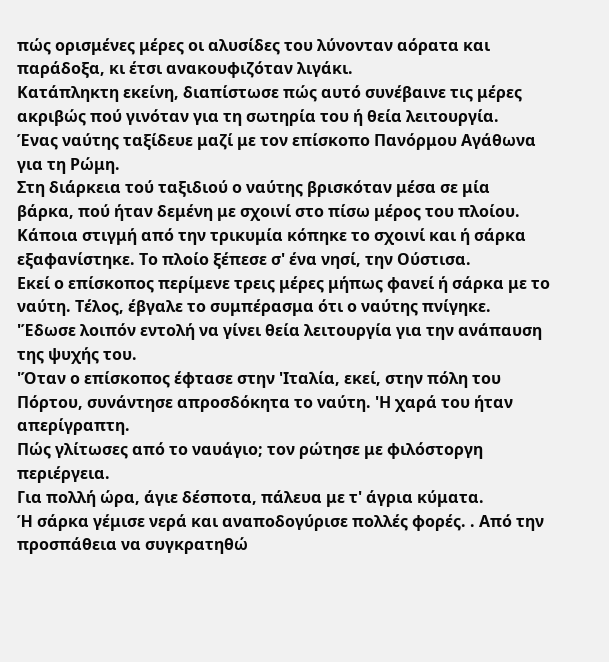πώς ορισμένες μέρες οι αλυσίδες του λύνονταν αόρατα και παράδοξα, κι έτσι ανακουφιζόταν λιγάκι.
Κατάπληκτη εκείνη, διαπίστωσε πώς αυτό συνέβαινε τις μέρες ακριβώς πού γινόταν για τη σωτηρία του ή θεία λειτουργία.
Ένας ναύτης ταξίδευε μαζί με τον επίσκοπο Πανόρμου Αγάθωνα για τη Ρώμη.
Στη διάρκεια τού ταξιδιού ο ναύτης βρισκόταν μέσα σε μία βάρκα, πού ήταν δεμένη με σχοινί στο πίσω μέρος του πλοίου.
Κάποια στιγμή από την τρικυμία κόπηκε το σχοινί και ή σάρκα εξαφανίστηκε. Το πλοίο ξέπεσε σ' ένα νησί, την Ούστισα.
Εκεί ο επίσκοπος περίμενε τρεις μέρες μήπως φανεί ή σάρκα με το ναύτη. Τέλος, έβγαλε το συμπέρασμα ότι ο ναύτης πνίγηκε.
'Έδωσε λοιπόν εντολή να γίνει θεία λειτουργία για την ανάπαυση της ψυχής του.
'Όταν ο επίσκοπος έφτασε στην 'Ιταλία, εκεί, στην πόλη του Πόρτου, συνάντησε απροσδόκητα το ναύτη. 'Η χαρά του ήταν απερίγραπτη.
Πώς γλίτωσες από το ναυάγιο; τον ρώτησε με φιλόστοργη περιέργεια.
Για πολλή ώρα, άγιε δέσποτα, πάλευα με τ' άγρια κύματα.
Ή σάρκα γέμισε νερά και αναποδογύρισε πολλές φορές. . Από την προσπάθεια να συγκρατηθώ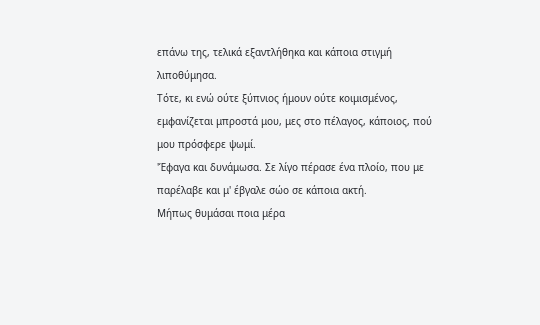επάνω της, τελικά εξαντλήθηκα και κάποια στιγμή λιποθύμησα.
Τότε, κι ενώ ούτε ξύπνιος ήμουν ούτε κοιμισμένος, εμφανίζεται μπροστά μου, μες στο πέλαγος, κάποιος, πού μου πρόσφερε ψωμί.
'Έφαγα και δυνάμωσα. Σε λίγο πέρασε ένα πλοίο, που με παρέλαβε και μ' έβγαλε σώο σε κάποια ακτή.
Μήπως θυμάσαι ποια μέρα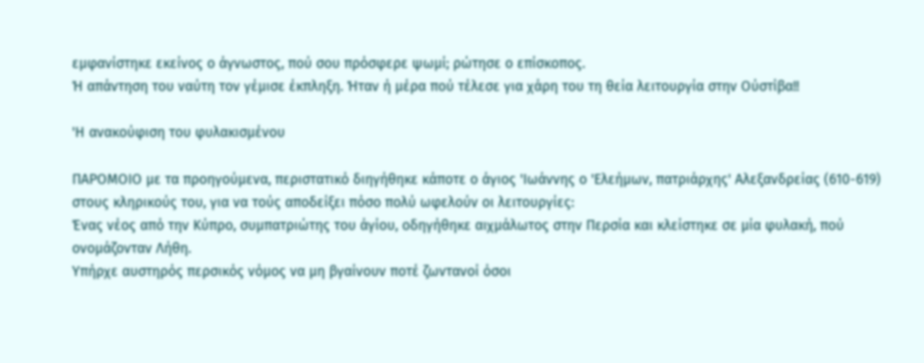εμφανίστηκε εκείνος ο άγνωστος, πού σου πρόσφερε ψωμί; ρώτησε ο επίσκοπος.
Ή απάντηση του ναύτη τον γέμισε έκπληξη. Ήταν ή μέρα πού τέλεσε για χάρη του τη θεία λειτουργία στην Ούστίβα!!

'Η ανακούφιση του φυλακισμένου

ΠΑΡΟΜΟΙΟ με τα προηγούμενα, περιστατικό διηγήθηκε κάποτε ο άγιος 'Ιωάννης ο 'Ελεήμων, πατριάρχης' Αλεξανδρείας (610-619) στους κληρικούς του, για να τούς αποδείξει πόσο πολύ ωφελούν οι λειτουργίες:
Ένας νέος από την Κύπρο, συμπατριώτης του άγίου, οδηγήθηκε αιχμάλωτος στην Περσία και κλείστηκε σε μία φυλακή, πού ονομάζονταν Λήθη.
Υπήρχε αυστηρός περσικός νόμος να μη βγαίνουν ποτέ ζωντανοί όσοι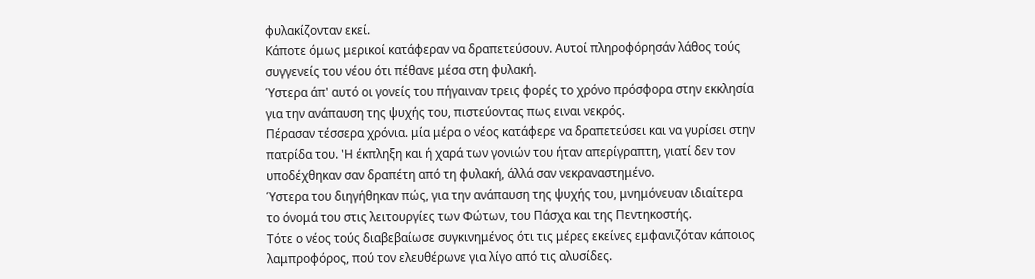φυλακίζονταν εκεί.
Κάποτε όμως μερικοί κατάφεραν να δραπετεύσουν. Αυτοί πληροφόρησάν λάθος τούς συγγενείς του νέου ότι πέθανε μέσα στη φυλακή.
Ύστερα άπ' αυτό οι γονείς του πήγαιναν τρεις φορές το χρόνο πρόσφορα στην εκκλησία για την ανάπαυση της ψυχής του, πιστεύοντας πως ειναι νεκρός.
Πέρασαν τέσσερα χρόνια. μία μέρα ο νέος κατάφερε να δραπετεύσει και να γυρίσει στην πατρίδα του. 'Η έκπληξη και ή χαρά των γονιών του ήταν απερίγραπτη, γιατί δεν τον υποδέχθηκαν σαν δραπέτη από τη φυλακή, άλλά σαν νεκραναστημένο.
Ύστερα του διηγήθηκαν πώς, για την ανάπαυση της ψυχής του, μνημόνευαν ιδιαίτερα το όνομά του στις λειτουργίες των Φώτων, του Πάσχα και της Πεντηκοστής.
Τότε ο νέος τούς διαβεβαίωσε συγκινημένος ότι τις μέρες εκείνες εμφανιζόταν κάποιος λαμπροφόρος, πού τον ελευθέρωνε για λίγο από τις αλυσίδες.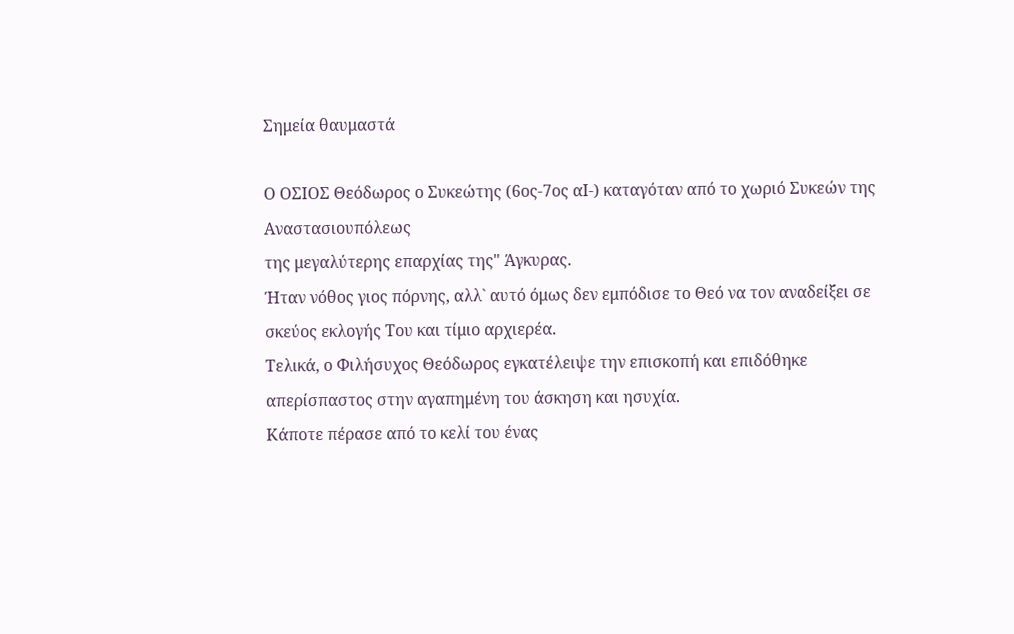Σημεία θαυμαστά

Ο ΟΣΙΟΣ Θεόδωρος ο Συκεώτης (6ος-7ος αΙ-) καταγόταν από το χωριό Συκεών της Αναστασιουπόλεως
της μεγαλύτερης επαρχίας της" Άγκυρας.
Ήταν νόθος γιος πόρνης, αλλ` αυτό όμως δεν εμπόδισε το Θεό να τον αναδείξει σε σκεύος εκλογής Του και τίμιο αρχιερέα.
Τελικά, ο Φιλήσυχος Θεόδωρος εγκατέλειψε την επισκοπή και επιδόθηκε απερίσπαστος στην αγαπημένη του άσκηση και ησυχία.
Κάποτε πέρασε από το κελί του ένας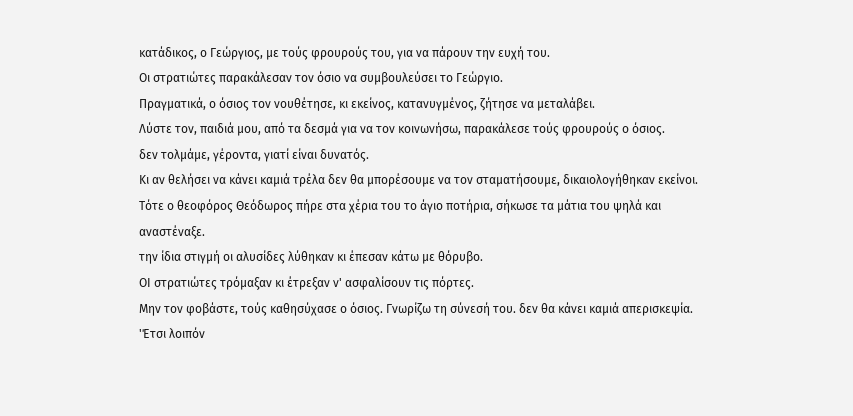κατάδικος, ο Γεώργιος, με τούς φρουρούς του, για να πάρουν την ευχή του.
Οι στρατιώτες παρακάλεσαν τον όσιο να συμβουλεύσει το Γεώργιο.
Πραγματικά, ο όσιος τον νουθέτησε, κι εκείνος, κατανυγμένος, ζήτησε να μεταλάβει.
Λύστε τον, παιδιά μου, από τα δεσμά για να τον κοινωνήσω, παρακάλεσε τούς φρουρούς ο όσιος.
δεν τολμάμε, γέροντα, γιατί είναι δυνατός.
Κι αν θελήσει να κάνει καμιά τρέλα δεν θα μπορέσουμε να τον σταματήσουμε, δικαιολογήθηκαν εκείνοι.
Τότε ο θεοφόρος Θεόδωρος πήρε στα χέρια του το άγιο ποτήρια, σήκωσε τα μάτια του ψηλά και αναστέναξε.
την ίδια στιγμή οι αλυσίδες λύθηκαν κι έπεσαν κάτω με θόρυβο.
ΟΙ στρατιώτες τρόμαξαν κι έτρεξαν ν' ασφαλίσουν τις πόρτες.
Μην τον φοβάστε, τούς καθησύχασε ο όσιος. Γνωρίζω τη σύνεσή του. δεν θα κάνει καμιά απερισκεψία.
'Έτσι λοιπόν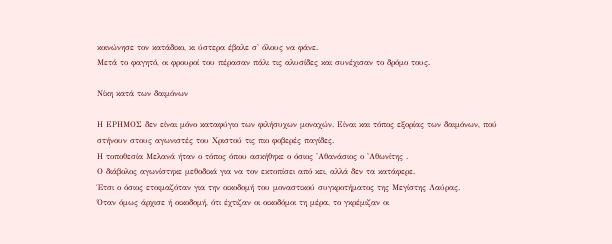κοινώνησε τον κατάδικο, κι ύστερα έβαλε σ' όλους να φάνε.
Μετά το φαγητό, οι φρουροί του πέρασαν πάλι τις αλυσίδες και συνέχισαν το δρόμο τους.

Νίκη κατά των δαιμόνων

Η ΕΡΗΜΟΣ δεν είναι μόνο καταφύγιο των φιλήσυχων μοναχών. Είναι και τόπος εξορίας των δαιμόνων, πού στήνουν στους αγωνιστές του Χριστού τις πιο φοβερές παγίδες.
Η τοποθεσία Μελανά ήταν ο τόπος όπου ασκήθηκε ο όσιος 'Αθανάσιος ο 'Αθωνίτης .
Ο διάβολος αγωνίστηκε μεθοδικά για να τον εκτοπίσει από κει, αλλά δεν τα κατάφερε.
Έτσι ο όσιος ετοιμαζόταν για την οικοδομή του μοναστικού συγκροτήματος της Μεγίστης Λαύρας.
Όταν όμως άρχισε ή οικοδομή, ότι έχτιζαν οι οικοδόμοι τη μέρα, το γκρέμιζαν οι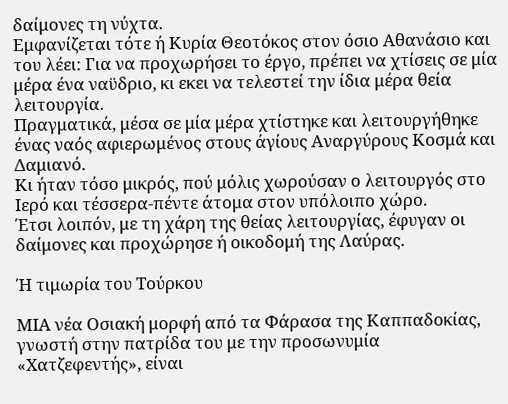δαίμονες τη νύχτα.
Εμφανίζεται τότε ή Κυρία Θεοτόκος στον όσιο Αθανάσιο και του λέει: Για να προχωρήσει το έργο, πρέπει να χτίσεις σε μία μέρα ένα ναϋδριο, κι εκει να τελεστεί την ίδια μέρα θεία λειτουργία.
Πραγματικά, μέσα σε μία μέρα χτίστηκε και λειτουργήθηκε ένας ναός αφιερωμένος στους άγίους Αναργύρους Κοσμά και Δαμιανό.
Κι ήταν τόσο μικρός, πού μόλις χωρούσαν ο λειτουργός στο Ιερό και τέσσερα-πέντε άτομα στον υπόλοιπο χώρο.
Έτσι λοιπόν, με τη χάρη της θείας λειτουργίας, έφυγαν οι δαίμονες και προχώρησε ή οικοδομή της Λαύρας.

Ή τιμωρία του Τούρκου

ΜΙΑ νέα Οσιακή μορφή από τα Φάρασα της Καππαδοκίας, γνωστή στην πατρίδα του με την προσωνυμία «Χατζεφεντής», είναι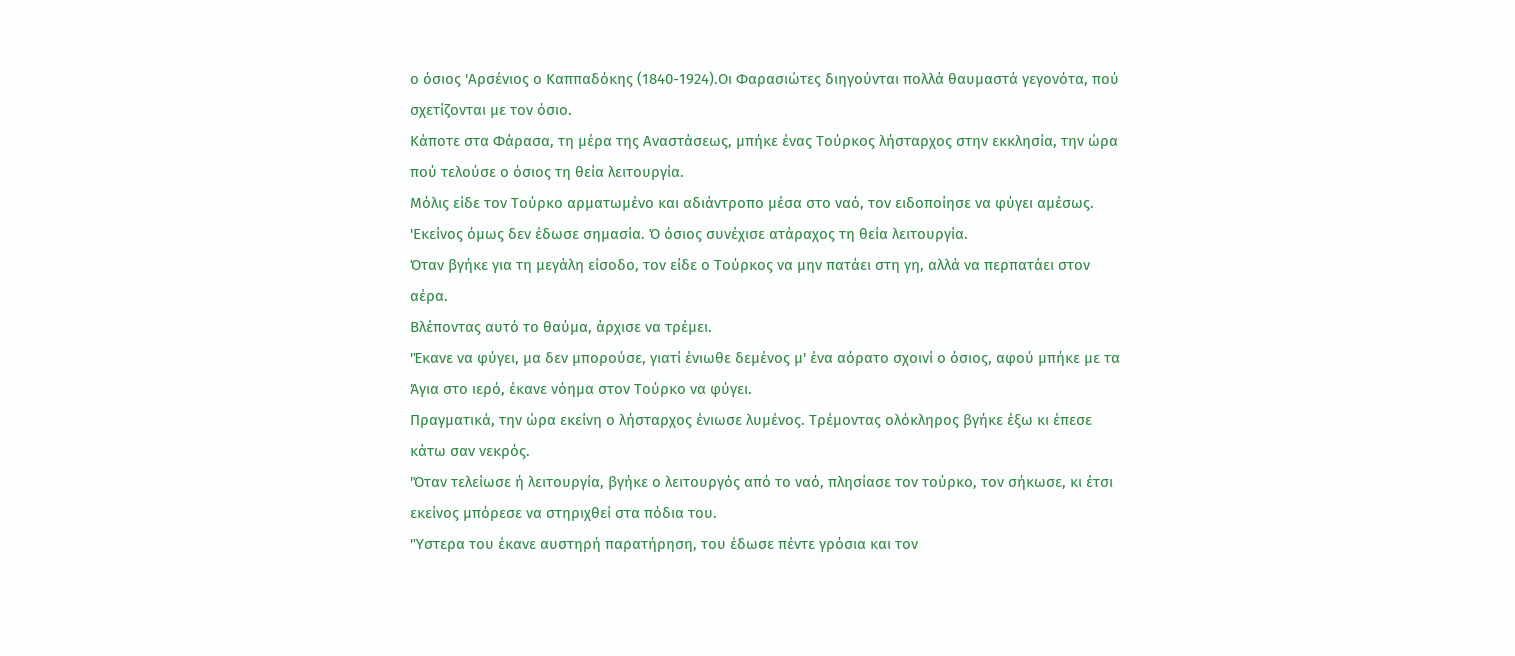ο όσιος 'Αρσένιος ο Καππαδόκης (1840-1924).Οι Φαρασιώτες διηγούνται πολλά θαυμαστά γεγονότα, πού σχετίζονται με τον όσιο.
Κάποτε στα Φάρασα, τη μέρα της Αναστάσεως, μπήκε ένας Τούρκος λήσταρχος στην εκκλησία, την ώρα πού τελούσε ο όσιος τη θεία λειτουργία.
Μόλις είδε τον Τούρκο αρματωμένο και αδιάντροπο μέσα στο ναό, τον ειδοποίησε να φύγει αμέσως.
'Εκείνος όμως δεν έδωσε σημασία. Ό όσιος συνέχισε ατάραχος τη θεία λειτουργία.
Όταν βγήκε για τη μεγάλη είσοδο, τον είδε ο Τούρκος να μην πατάει στη γη, αλλά να περπατάει στον αέρα.
Βλέποντας αυτό το θαύμα, άρχισε να τρέμει.
'Έκανε να φύγει, μα δεν μπορούσε, γιατί ένιωθε δεμένος μ' ένα αόρατο σχοινί ο όσιος, αφού μπήκε με τα Άγια στο ιερό, έκανε νόημα στον Τούρκο να φύγει.
Πραγματικά, την ώρα εκείνη ο λήσταρχος ένιωσε λυμένος. Τρέμοντας ολόκληρος βγήκε έξω κι έπεσε κάτω σαν νεκρός.
'Όταν τελείωσε ή λειτουργία, βγήκε ο λειτουργός από το ναό, πλησίασε τον τούρκο, τον σήκωσε, κι έτσι εκείνος μπόρεσε να στηριχθεί στα πόδια του.
'Ύστερα του έκανε αυστηρή παρατήρηση, του έδωσε πέντε γρόσια και τον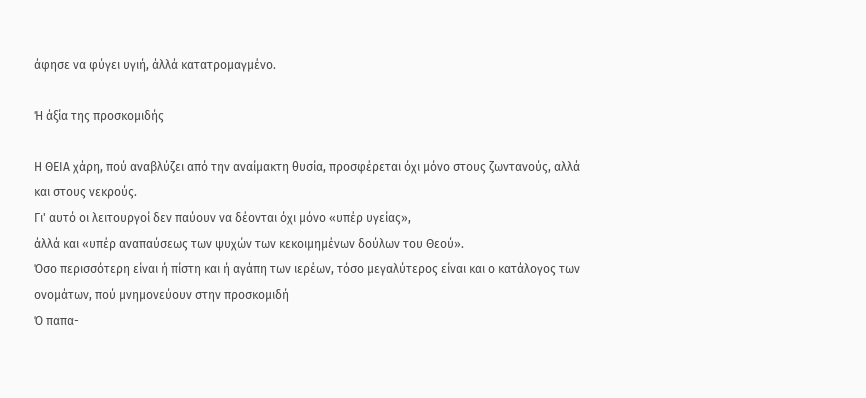άφησε να φύγει υγιή, άλλά κατατρομαγμένο.

Ή άξία της προσκομιδής

Η ΘΕΙΑ χάρη, πού αναβλύζει από την αναίμακτη θυσία, προσφέρεται όχι μόνο στους ζωντανούς, αλλά και στους νεκρούς.
Γι' αυτό οι λειτουργοί δεν παύουν να δέονται όχι μόνο «υπέρ υγείας»,
άλλά και «υπέρ αναπαύσεως των ψυχών των κεκοιμημένων δούλων του Θεού».
Όσο περισσότερη είναι ή πίστη και ή αγάπη των ιερέων, τόσο μεγαλύτερος είναι και ο κατάλογος των ονομάτων, πού μνημονεύουν στην προσκομιδή
Ό παπα-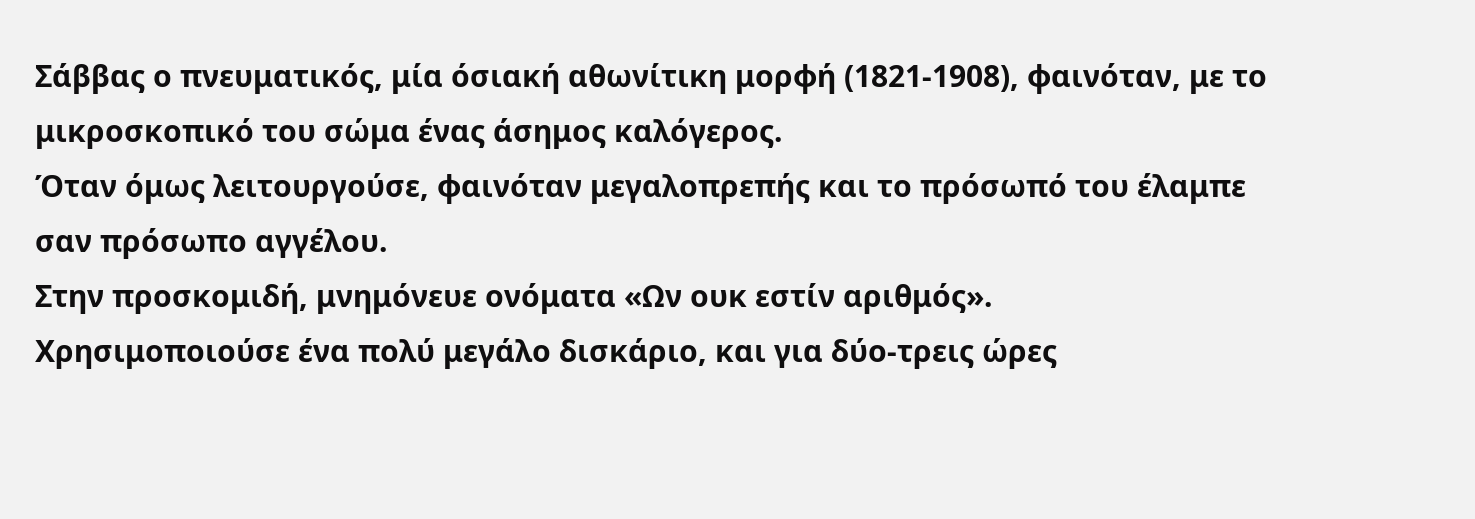Σάββας ο πνευματικός, μία όσιακή αθωνίτικη μορφή (1821-1908), φαινόταν, με το μικροσκοπικό του σώμα ένας άσημος καλόγερος.
Όταν όμως λειτουργούσε, φαινόταν μεγαλοπρεπής και το πρόσωπό του έλαμπε σαν πρόσωπο αγγέλου.
Στην προσκομιδή, μνημόνευε ονόματα «Ων ουκ εστίν αριθμός».
Χρησιμοποιούσε ένα πολύ μεγάλο δισκάριο, και για δύο-τρεις ώρες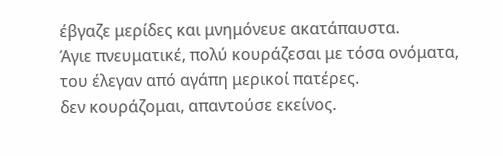έβγαζε μερίδες και μνημόνευε ακατάπαυστα.
Άγιε πνευματικέ, πολύ κουράζεσαι με τόσα ονόματα, του έλεγαν από αγάπη μερικοί πατέρες.
δεν κουράζομαι, απαντούσε εκείνος.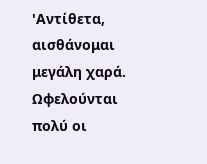'Αντίθετα, αισθάνομαι μεγάλη χαρά. Ωφελούνται πολύ οι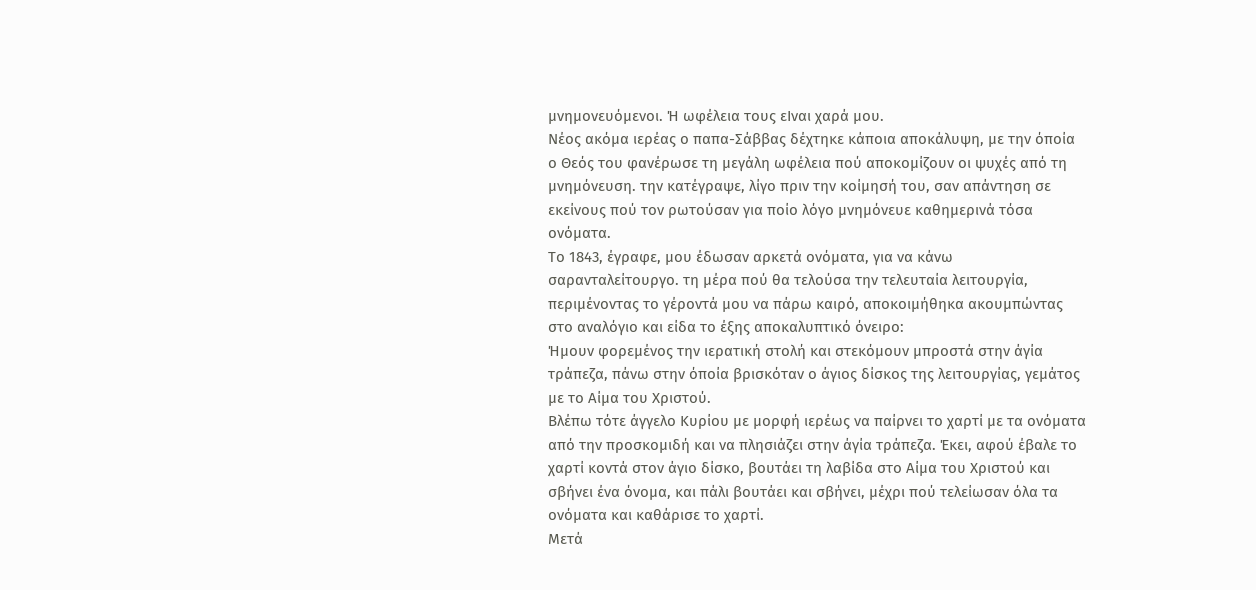μνημονευόμενοι. Ή ωφέλεια τους εΙναι χαρά μου.
Νέος ακόμα ιερέας ο παπα-Σάββας δέχτηκε κάποια αποκάλυψη, με την όποία ο Θεός του φανέρωσε τη μεγάλη ωφέλεια πού αποκομίζουν οι ψυχές από τη μνημόνευση. την κατέγραψε, λίγο πριν την κοίμησή του, σαν απάντηση σε εκείνους πού τον ρωτούσαν για ποίο λόγο μνημόνευε καθημερινά τόσα ονόματα.
Το 1843, έγραφε, μου έδωσαν αρκετά ονόματα, για να κάνω σαρανταλείτουργο. τη μέρα πού θα τελούσα την τελευταία λειτουργία, περιμένοντας το γέροντά μου να πάρω καιρό, αποκοιμήθηκα ακουμπώντας στο αναλόγιο και είδα το έξης αποκαλυπτικό όνειρο:
Ήμουν φορεμένος την ιερατική στολή και στεκόμουν μπροστά στην άγία τράπεζα, πάνω στην όποία βρισκόταν ο άγιος δίσκος της λειτουργίας, γεμάτος με το Αίμα του Χριστού.
Βλέπω τότε άγγελο Κυρίου με μορφή ιερέως να παίρνει το χαρτί με τα ονόματα από την προσκομιδή και να πλησιάζει στην άγία τράπεζα. Έκει, αφού έβαλε το χαρτί κοντά στον άγιο δίσκο, βουτάει τη λαβίδα στο Αίμα του Χριστού και σβήνει ένα όνομα, και πάλι βουτάει και σβήνει, μέχρι πού τελείωσαν όλα τα ονόματα και καθάρισε το χαρτί.
Μετά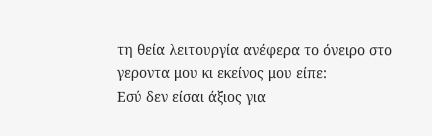τη θεία λειτουργία ανέφερα το όνειρο στο γεροντα μου κι εκείνος μου είπε:
Εσύ δεν είσαι άξιος για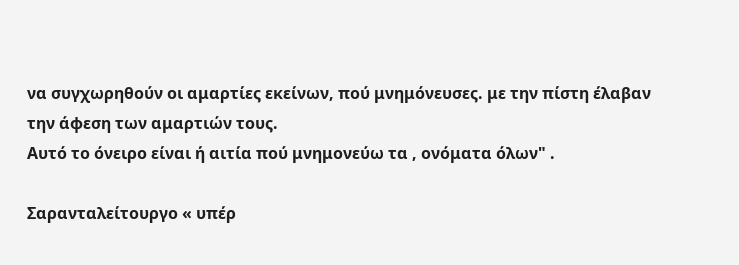να συγχωρηθούν οι αμαρτίες εκείνων, πού μνημόνευσες. με την πίστη έλαβαν την άφεση των αμαρτιών τους.
Αυτό το όνειρο είναι ή αιτία πού μνημονεύω τα , ονόματα όλων" .

Σαρανταλείτουργο « υπέρ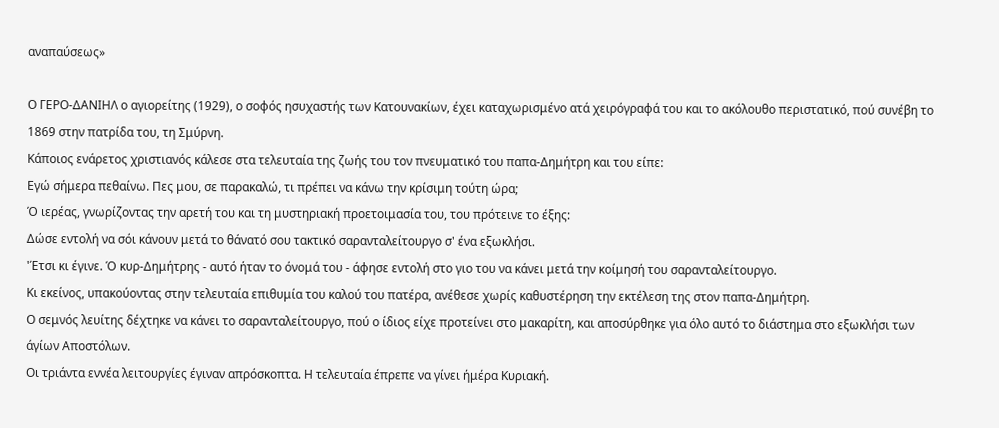αναπαύσεως»

Ο ΓΕΡΟ-ΔΑΝΙΗΛ ο αγιορείτης (1929), ο σοφός ησυχαστής των Κατουνακίων, έχει καταχωρισμένο ατά χειρόγραφά του και το ακόλουθο περιστατικό, πού συνέβη το 1869 στην πατρίδα του, τη Σμύρνη.
Κάποιος ενάρετος χριστιανός κάλεσε στα τελευταία της ζωής του τον πνευματικό του παπα-Δημήτρη και του είπε:
Εγώ σήμερα πεθαίνω. Πες μου, σε παρακαλώ, τι πρέπει να κάνω την κρίσιμη τούτη ώρα;
Ό ιερέας, γνωρίζοντας την αρετή του και τη μυστηριακή προετοιμασία του, του πρότεινε το έξης:
Δώσε εντολή να σόι κάνουν μετά το θάνατό σου τακτικό σαρανταλείτουργο σ' ένα εξωκλήσι.
'Έτσι κι έγινε. Ό κυρ-Δημήτρης - αυτό ήταν το όνομά του - άφησε εντολή στο γιο του να κάνει μετά την κοίμησή του σαρανταλείτουργο.
Κι εκείνος, υπακούοντας στην τελευταία επιθυμία του καλού του πατέρα, ανέθεσε χωρίς καθυστέρηση την εκτέλεση της στον παπα-Δημήτρη.
Ο σεμνός λευίτης δέχτηκε να κάνει το σαρανταλείτουργο, πού ο ίδιος είχε προτείνει στο μακαρίτη, και αποσύρθηκε για όλο αυτό το διάστημα στο εξωκλήσι των άγίων Αποστόλων.
Οι τριάντα εννέα λειτουργίες έγιναν απρόσκοπτα. Η τελευταία έπρεπε να γίνει ήμέρα Κυριακή.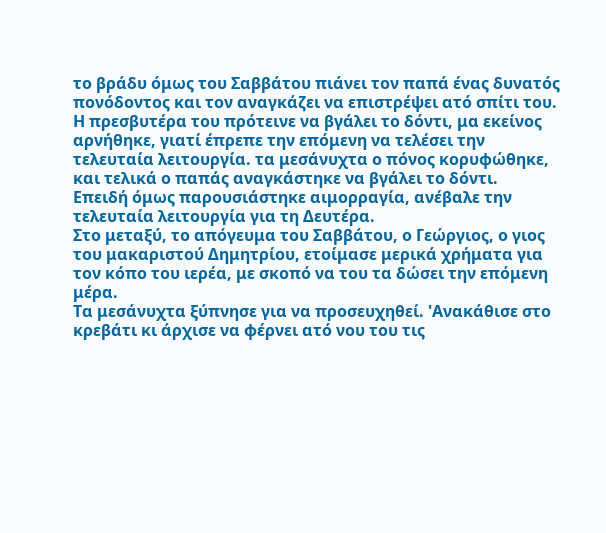το βράδυ όμως του Σαββάτου πιάνει τον παπά ένας δυνατός πονόδοντος και τον αναγκάζει να επιστρέψει ατό σπίτι του.
Η πρεσβυτέρα του πρότεινε να βγάλει το δόντι, μα εκείνος αρνήθηκε, γιατί έπρεπε την επόμενη να τελέσει την τελευταία λειτουργία. τα μεσάνυχτα ο πόνος κορυφώθηκε, και τελικά ο παπάς αναγκάστηκε να βγάλει το δόντι.
Επειδή όμως παρουσιάστηκε αιμορραγία, ανέβαλε την τελευταία λειτουργία για τη Δευτέρα.
Στο μεταξύ, το απόγευμα του Σαββάτου, ο Γεώργιος, ο γιος του μακαριστού Δημητρίου, ετοίμασε μερικά χρήματα για τον κόπο του ιερέα, με σκοπό να του τα δώσει την επόμενη μέρα.
Τα μεσάνυχτα ξύπνησε για να προσευχηθεί. 'Ανακάθισε στο κρεβάτι κι άρχισε να φέρνει ατό νου του τις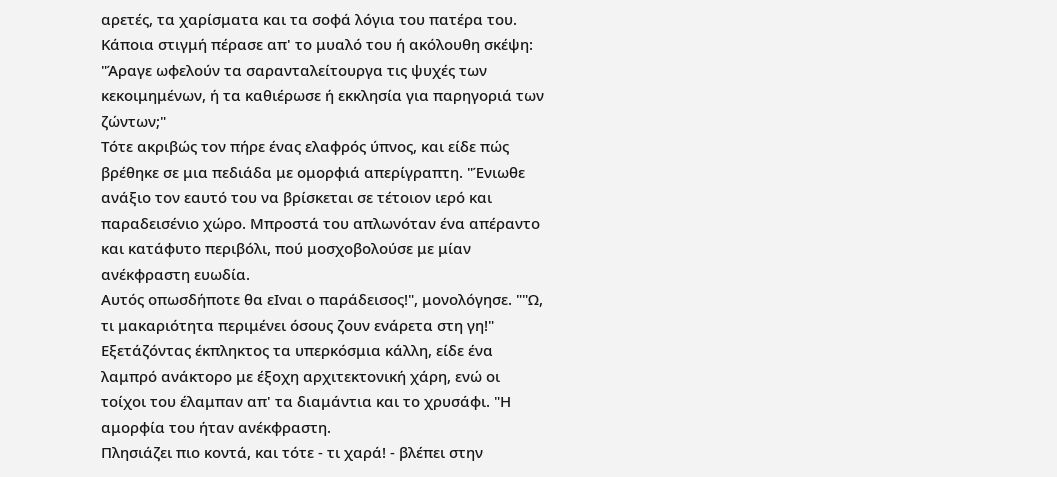αρετές, τα χαρίσματα και τα σοφά λόγια του πατέρα του. Κάποια στιγμή πέρασε απ' το μυαλό του ή ακόλουθη σκέψη: "Άραγε ωφελούν τα σαρανταλείτουργα τις ψυχές των κεκοιμημένων, ή τα καθιέρωσε ή εκκλησία για παρηγοριά των ζώντων;"
Τότε ακριβώς τον πήρε ένας ελαφρός ύπνος, και είδε πώς βρέθηκε σε μια πεδιάδα με ομορφιά απερίγραπτη. "Ένιωθε ανάξιο τον εαυτό του να βρίσκεται σε τέτοιον ιερό και παραδεισένιο χώρο. Μπροστά του απλωνόταν ένα απέραντο και κατάφυτο περιβόλι, πού μοσχοβολούσε με μίαν ανέκφραστη ευωδία.
Αυτός οπωσδήποτε θα εΙναι ο παράδεισος!", μονολόγησε. ""Ω, τι μακαριότητα περιμένει όσους ζουν ενάρετα στη γη!"
Εξετάζόντας έκπληκτος τα υπερκόσμια κάλλη, είδε ένα λαμπρό ανάκτορο με έξοχη αρχιτεκτονική χάρη, ενώ οι τοίχοι του έλαμπαν απ' τα διαμάντια και το χρυσάφι. "Η αμορφία του ήταν ανέκφραστη.
Πλησιάζει πιο κοντά, και τότε - τι χαρά! - βλέπει στην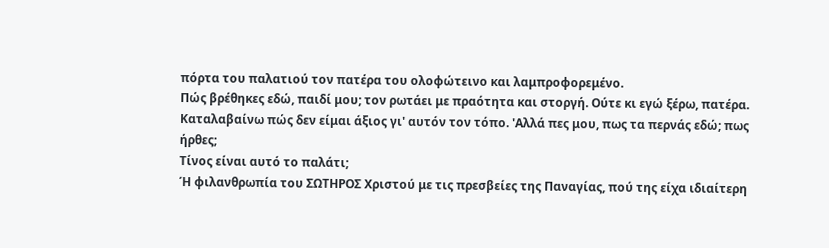πόρτα του παλατιού τον πατέρα του ολοφώτεινο και λαμπροφορεμένο.
Πώς βρέθηκες εδώ, παιδί μου; τον ρωτάει με πραότητα και στοργή. Ούτε κι εγώ ξέρω, πατέρα.
Καταλαβαίνω πώς δεν είμαι άξιος γι' αυτόν τον τόπο. 'Αλλά πες μου, πως τα περνάς εδώ; πως ήρθες;
Τίνος είναι αυτό το παλάτι;
Ή φιλανθρωπία του ΣΩΤΗΡΟΣ Χριστού με τις πρεσβείες της Παναγίας, πού της είχα ιδιαίτερη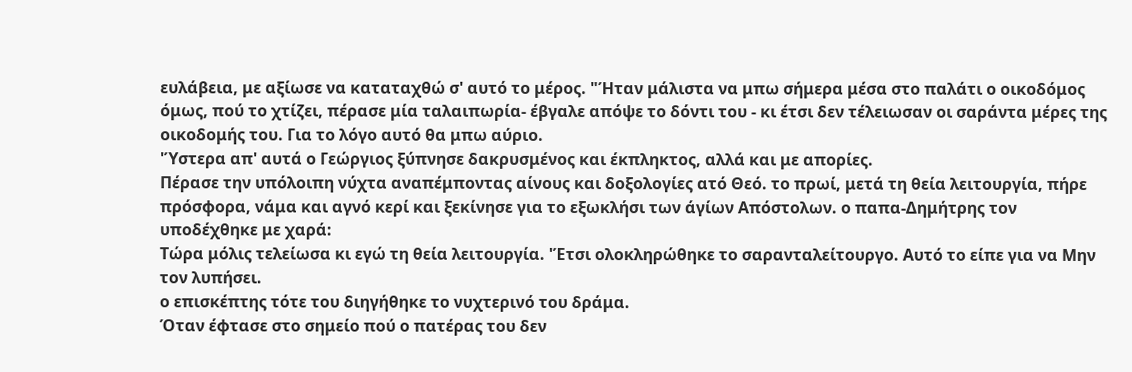ευλάβεια, με αξίωσε να καταταχθώ σ' αυτό το μέρος. "Ήταν μάλιστα να μπω σήμερα μέσα στο παλάτι ο οικοδόμος όμως, πού το χτίζει, πέρασε μία ταλαιπωρία- έβγαλε απόψε το δόντι του - κι έτσι δεν τέλειωσαν οι σαράντα μέρες της οικοδομής του. Για το λόγο αυτό θα μπω αύριο.
'Ύστερα απ' αυτά ο Γεώργιος ξύπνησε δακρυσμένος και έκπληκτος, αλλά και με απορίες.
Πέρασε την υπόλοιπη νύχτα αναπέμποντας αίνους και δοξολογίες ατό Θεό. το πρωί, μετά τη θεία λειτουργία, πήρε πρόσφορα, νάμα και αγνό κερί και ξεκίνησε για το εξωκλήσι των άγίων Απόστολων. ο παπα-Δημήτρης τον υποδέχθηκε με χαρά:
Τώρα μόλις τελείωσα κι εγώ τη θεία λειτουργία. 'Έτσι ολοκληρώθηκε το σαρανταλείτουργο. Αυτό το είπε για να Μην τον λυπήσει.
ο επισκέπτης τότε του διηγήθηκε το νυχτερινό του δράμα.
Όταν έφτασε στο σημείο πού ο πατέρας του δεν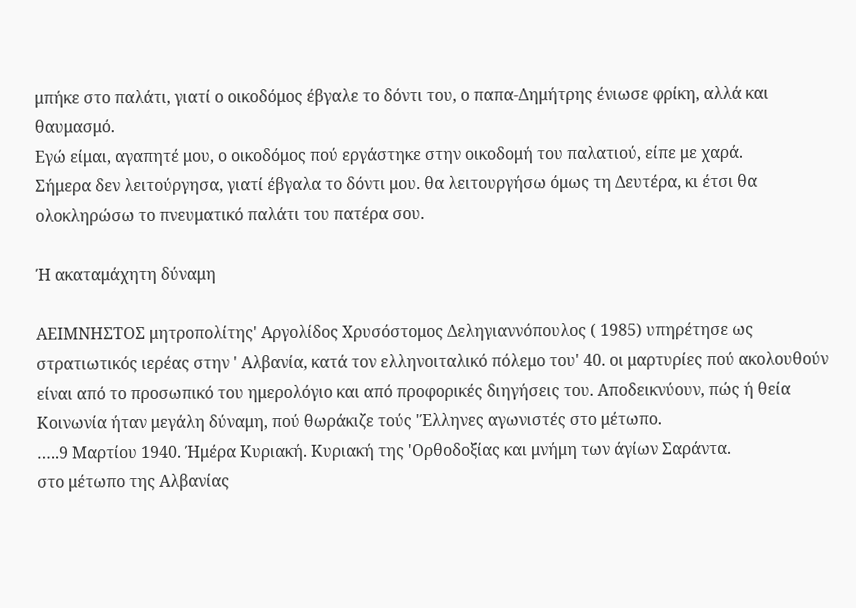μπήκε στο παλάτι, γιατί ο οικοδόμος έβγαλε το δόντι του, ο παπα-Δημήτρης ένιωσε φρίκη, αλλά και θαυμασμό.
Εγώ είμαι, αγαπητέ μου, ο οικοδόμος πού εργάστηκε στην οικοδομή του παλατιού, είπε με χαρά.
Σήμερα δεν λειτούργησα, γιατί έβγαλα το δόντι μου. θα λειτουργήσω όμως τη Δευτέρα, κι έτσι θα ολοκληρώσω το πνευματικό παλάτι του πατέρα σου.

Ή ακαταμάχητη δύναμη

ΑΕΙΜΝΗΣΤΟΣ μητροπολίτης' Αργολίδος Χρυσόστομος Δεληγιαννόπουλος ( 1985) υπηρέτησε ως στρατιωτικός ιερέας στην ' Αλβανία, κατά τον ελληνοιταλικό πόλεμο του' 40. οι μαρτυρίες πού ακολουθούν είναι από το προσωπικό του ημερολόγιο και από προφορικές διηγήσεις του. Αποδεικνύουν, πώς ή θεία Κοινωνία ήταν μεγάλη δύναμη, πού θωράκιζε τούς 'Έλληνες αγωνιστές στο μέτωπο.
…..9 Μαρτίου 1940. Ήμέρα Κυριακή. Κυριακή της 'Ορθοδοξίας και μνήμη των άγίων Σαράντα.
στο μέτωπο της Αλβανίας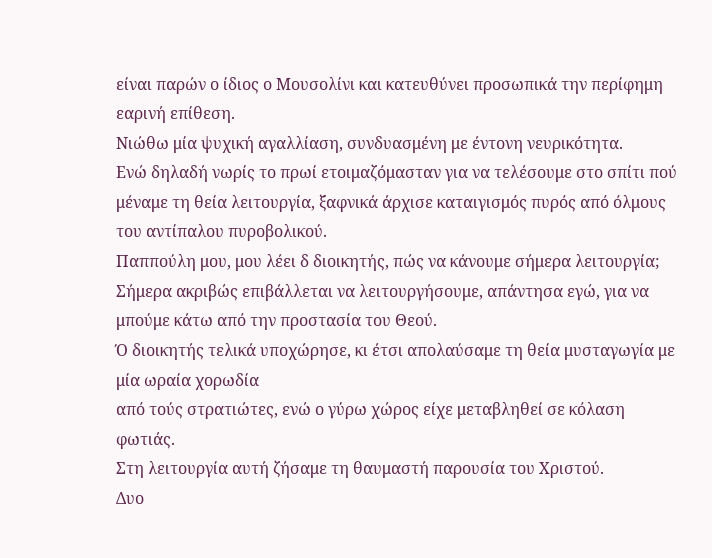είναι παρών ο ίδιος ο Μουσολίνι και κατευθύνει προσωπικά την περίφημη εαρινή επίθεση.
Νιώθω μία ψυχική αγαλλίαση, συνδυασμένη με έντονη νευρικότητα.
Ενώ δηλαδή νωρίς το πρωί ετοιμαζόμασταν για να τελέσουμε στο σπίτι πού μέναμε τη θεία λειτουργία, ξαφνικά άρχισε καταιγισμός πυρός από όλμους του αντίπαλου πυροβολικού.
Παππούλη μου, μου λέει δ διοικητής, πώς να κάνουμε σήμερα λειτουργία;
Σήμερα ακριβώς επιβάλλεται να λειτουργήσουμε, απάντησα εγώ, για να μπούμε κάτω από την προστασία του Θεού.
Ό διοικητής τελικά υποχώρησε, κι έτσι απολαύσαμε τη θεία μυσταγωγία με μία ωραία χορωδία
από τούς στρατιώτες, ενώ ο γύρω χώρος είχε μεταβληθεί σε κόλαση φωτιάς.
Στη λειτουργία αυτή ζήσαμε τη θαυμαστή παρουσία του Χριστού.
Δυο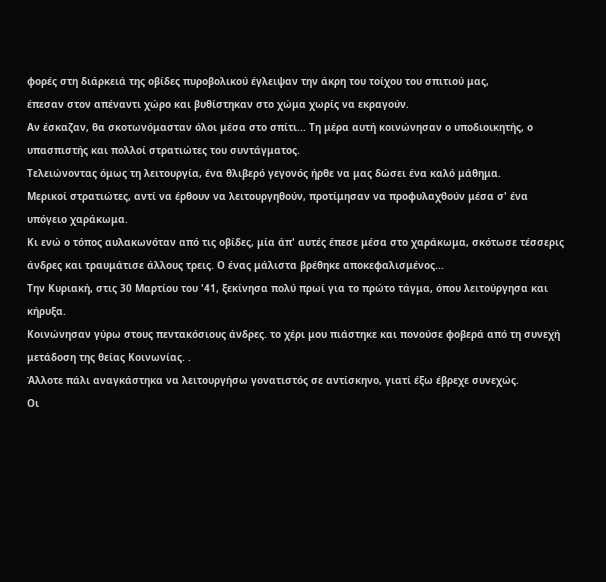φορές στη διάρκειά της οβίδες πυροβολικού έγλειψαν την άκρη του τοίχου του σπιτιού μας,
έπεσαν στον απέναντι χώρο και βυθίστηκαν στο χώμα χωρίς να εκραγούν.
Αν έσκαζαν, θα σκοτωνόμασταν όλοι μέσα στο σπίτι... Τη μέρα αυτή κοινώνησαν ο υποδιοικητής, ο υπασπιστής και πολλοί στρατιώτες του συντάγματος.
Τελειώνοντας όμως τη λειτουργία, ένα θλιβερό γεγονός ήρθε να μας δώσει ένα καλό μάθημα.
Μερικοί στρατιώτες, αντί να έρθουν να λειτουργηθούν, προτίμησαν να προφυλαχθούν μέσα σ' ένα υπόγειο χαράκωμα.
Κι ενώ ο τόπος αυλακωνόταν από τις οβίδες, μία άπ' αυτές έπεσε μέσα στο χαράκωμα, σκότωσε τέσσερις άνδρες και τραυμάτισε άλλους τρεις. Ο ένας μάλιστα βρέθηκε αποκεφαλισμένος...
Την Κυριακή, στις 30 Μαρτίου του '41, ξεκίνησα πολύ πρωί για το πρώτο τάγμα, όπου λειτούργησα και κήρυξα.
Κοινώνησαν γύρω στους πεντακόσιους άνδρες. το χέρι μου πιάστηκε και πονούσε φοβερά από τη συνεχή μετάδοση της θείας Κοινωνίας. .
Άλλοτε πάλι αναγκάστηκα να λειτουργήσω γονατιστός σε αντίσκηνο, γιατί έξω έβρεχε συνεχώς.
Οι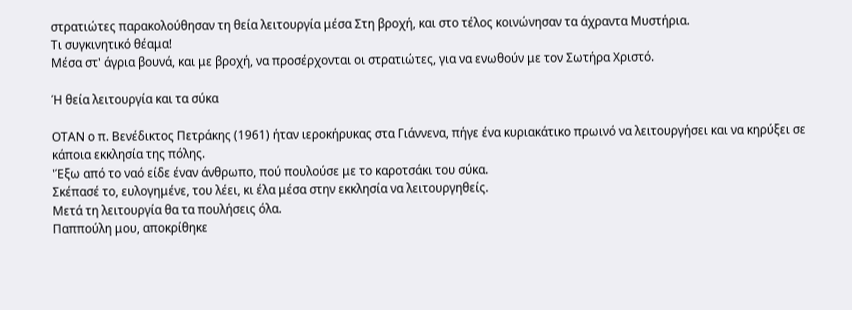στρατιώτες παρακολούθησαν τη θεία λειτουργία μέσα Στη βροχή, και στο τέλος κοινώνησαν τα άχραντα Μυστήρια.
Τι συγκινητικό θέαμα!
Μέσα στ' άγρια βουνά, και με βροχή, να προσέρχονται οι στρατιώτες, για να ενωθούν με τον Σωτήρα Χριστό.

Ή θεία λειτουργία και τα σύκα

ΟΤΑΝ ο π. Βενέδικτος Πετράκης (1961) ήταν ιεροκήρυκας στα Γιάννενα, πήγε ένα κυριακάτικο πρωινό να λειτουργήσει και να κηρύξει σε κάποια εκκλησία της πόλης.
'Έξω από το ναό είδε έναν άνθρωπο, πού πουλούσε με το καροτσάκι του σύκα.
Σκέπασέ το, ευλογημένε, του λέει, κι έλα μέσα στην εκκλησία να λειτουργηθείς.
Μετά τη λειτουργία θα τα πουλήσεις όλα.
Παππούλη μου, αποκρίθηκε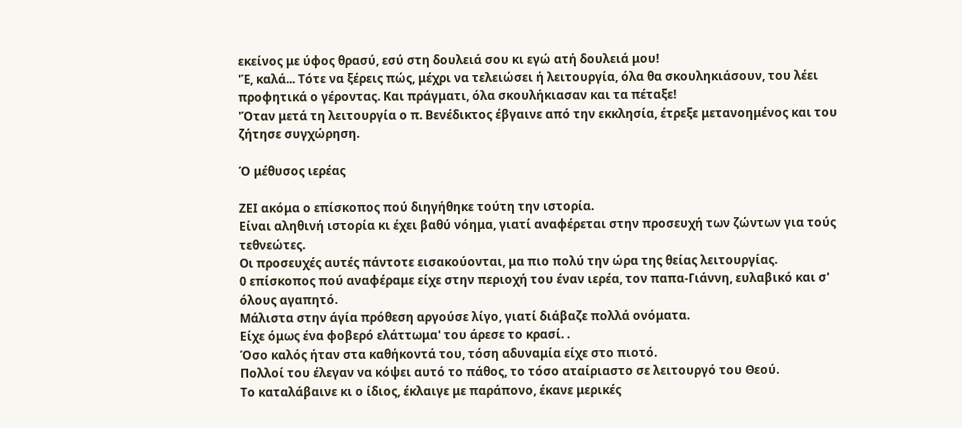εκείνος με ύφος θρασύ, εσύ στη δουλειά σου κι εγώ ατή δουλειά μου!
'Έ, καλά... Τότε να ξέρεις πώς, μέχρι να τελειώσει ή λειτουργία, όλα θα σκουληκιάσουν, του λέει προφητικά ο γέροντας. Και πράγματι, όλα σκουλήκιασαν και τα πέταξε!
'Όταν μετά τη λειτουργία ο π. Βενέδικτος έβγαινε από την εκκλησία, έτρεξε μετανοημένος και του ζήτησε συγχώρηση.

Ό μέθυσος ιερέας

ΖΕΙ ακόμα ο επίσκοπος πού διηγήθηκε τούτη την ιστορία.
Είναι αληθινή ιστορία κι έχει βαθύ νόημα, γιατί αναφέρεται στην προσευχή των ζώντων για τούς τεθνεώτες.
Οι προσευχές αυτές πάντοτε εισακούονται, μα πιο πολύ την ώρα της θείας λειτουργίας.
0 επίσκοπος πού αναφέραμε είχε στην περιοχή του έναν ιερέα, τον παπα-Γιάννη, ευλαβικό και σ' όλους αγαπητό.
Μάλιστα στην άγία πρόθεση αργούσε λίγο, γιατί διάβαζε πολλά ονόματα.
Είχε όμως ένα φοβερό ελάττωμα' του άρεσε το κρασί. .
Όσο καλός ήταν στα καθήκοντά του, τόση αδυναμία είχε στο πιοτό.
Πολλοί του έλεγαν να κόψει αυτό το πάθος, το τόσο αταίριαστο σε λειτουργό του Θεού.
Το καταλάβαινε κι ο ίδιος, έκλαιγε με παράπονο, έκανε μερικές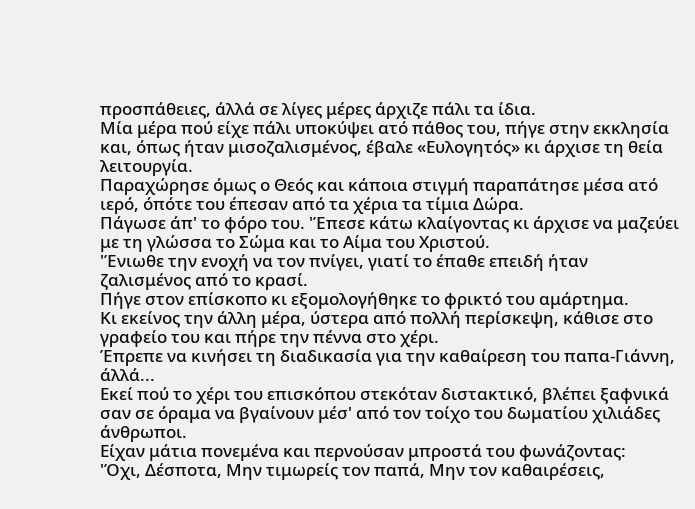προσπάθειες, άλλά σε λίγες μέρες άρχιζε πάλι τα ίδια.
Μία μέρα πού είχε πάλι υποκύψει ατό πάθος του, πήγε στην εκκλησία και, όπως ήταν μισοζαλισμένος, έβαλε «Ευλογητός» κι άρχισε τη θεία λειτουργία.
Παραχώρησε όμως ο Θεός και κάποια στιγμή παραπάτησε μέσα ατό ιερό, όπότε του έπεσαν από τα χέρια τα τίμια Δώρα.
Πάγωσε άπ' το φόρο του. 'Έπεσε κάτω κλαίγοντας κι άρχισε να μαζεύει με τη γλώσσα το Σώμα και το Αίμα του Χριστού.
'Ένιωθε την ενοχή να τον πνίγει, γιατί το έπαθε επειδή ήταν ζαλισμένος από το κρασί.
Πήγε στον επίσκοπο κι εξομολογήθηκε το φρικτό του αμάρτημα.
Κι εκείνος την άλλη μέρα, ύστερα από πολλή περίσκεψη, κάθισε στο γραφείο του και πήρε την πέννα στο χέρι.
Έπρεπε να κινήσει τη διαδικασία για την καθαίρεση του παπα-Γιάννη, άλλά...
Εκεί πού το χέρι του επισκόπου στεκόταν διστακτικό, βλέπει ξαφνικά σαν σε όραμα να βγαίνουν μέσ' από τον τοίχο του δωματίου χιλιάδες άνθρωποι.
Είχαν μάτια πονεμένα και περνούσαν μπροστά του φωνάζοντας:
'Όχι, Δέσποτα, Μην τιμωρείς τον παπά, Μην τον καθαιρέσεις,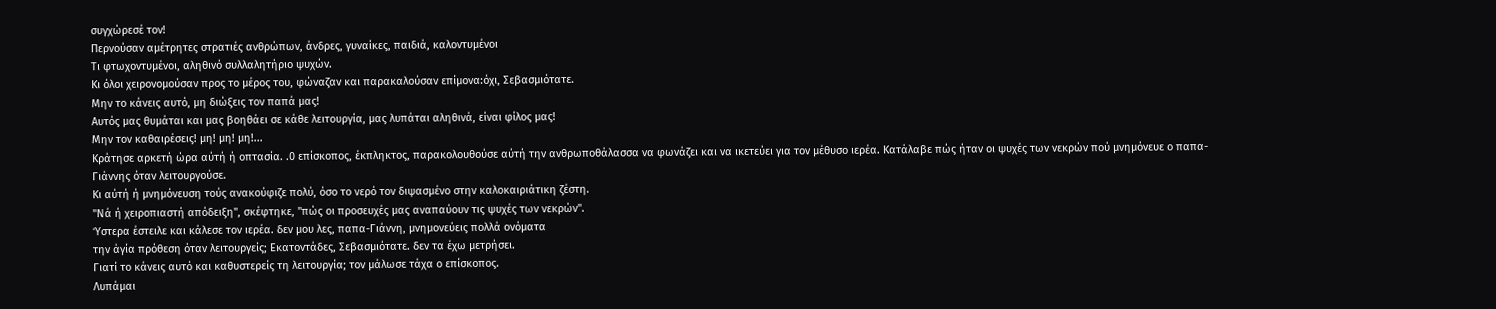συγχώρεσέ τον!
Περνούσαν αμέτρητες στρατιές ανθρώπων, άνδρες, γυναίκες, παιδιά, καλοντυμένοι
Τι φτωχοντυμένοι, αληθινό συλλαλητήριο ψυχών.
Κι όλοι χειρονομούσαν προς το μέρος του, φώναζαν και παρακαλούσαν επίμονα:όχι, Σεβασμιότατε.
Μην το κάνεις αυτό, μη διώξεις τον παπά μας!
Αυτός μας θυμάται και μας βοηθάει σε κάθε λειτουργία, μας λυπάται αληθινά, είναι φίλος μας!
Μην τον καθαιρέσεις! μη! μη! μη!...
Κράτησε αρκετή ώρα αύτή ή οπτασία. .0 επίσκοπος, έκπληκτος, παρακολουθούσε αύτή την ανθρωποθάλασσα να φωνάζει και να ικετεύει για τον μέθυσο ιερέα. Κατάλαβε πώς ήταν οι ψυχές των νεκρών πού μνημόνευε ο παπα-Γιάννης όταν λειτουργούσε.
Κι αύτή ή μνημόνευση τούς ανακούφιζε πολύ, όσο το νερό τον διψασμένο στην καλοκαιριάτικη ζέστη.
"Νά ή χειροπιαστή απόδειξη", σκέφτηκε, "πώς οι προσευχές μας αναπαύουν τις ψυχές των νεκρών".
Ύστερα έστειλε και κάλεσε τον ιερέα. δεν μου λες, παπα-Γιάννη, μνημονεύεις πολλά ονόματα
την άγία πρόθεση όταν λειτουργείς; Εκατοντάδες, Σεβασμιότατε. δεν τα έχω μετρήσει.
Γιατί το κάνεις αυτό και καθυστερείς τη λειτουργία; τον μάλωσε τάχα ο επίσκοπος.
Λυπάμαι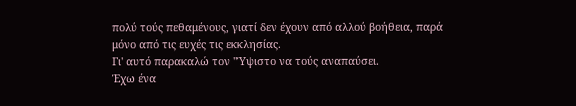πολύ τούς πεθαμένους, γιατί δεν έχουν από αλλού βοήθεια, παρά μόνο από τις ευχές τις εκκλησίας.
Γι' αυτό παρακαλώ τον "Ύψιστο να τούς αναπαύσει.
Έχω ένα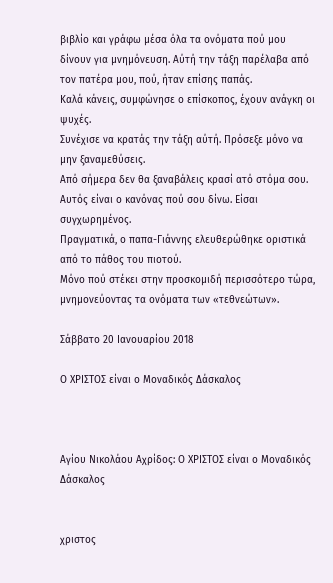βιβλίο και γράφω μέσα όλα τα ονόματα πού μου δίνουν για μνημόνευση. Αύτή την τάξη παρέλαβα από τον πατέρα μου, πού, ήταν επίσης παπάς.
Καλά κάνεις, συμφώνησε ο επίσκοπος, έχουν ανάγκη οι ψυχές.
Συνέχισε να κρατάς την τάξη αύτή. Πρόσεξε μόνο να μην ξαναμεθύσεις.
Από σήμερα δεν θα ξαναβάλεις κρασί ατό στόμα σου. Αυτός είναι ο κανόνας πού σου δίνω. Είσαι συγχωρημένος.
Πραγματικά, ο παπα-Γιάννης ελευθερώθηκε οριστικά από το πάθος του πιοτού.
Μόνο πού στέκει στην προσκομιδή περισσότερο τώρα, μνημονεύοντας τα ονόματα των «τεθνεώτων».

Σάββατο 20 Ιανουαρίου 2018

Ο ΧΡΙΣΤΟΣ είναι ο Μοναδικός Δάσκαλος



Αγίου Νικολάου Αχρίδος: Ο ΧΡΙΣΤΟΣ είναι ο Μοναδικός Δάσκαλος


χριστος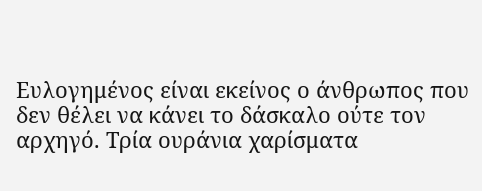Ευλογημένος είναι εκείνος ο άνθρωπος που δεν θέλει να κάνει το δάσκαλο ούτε τον αρχηγό. Τρία ουράνια χαρίσματα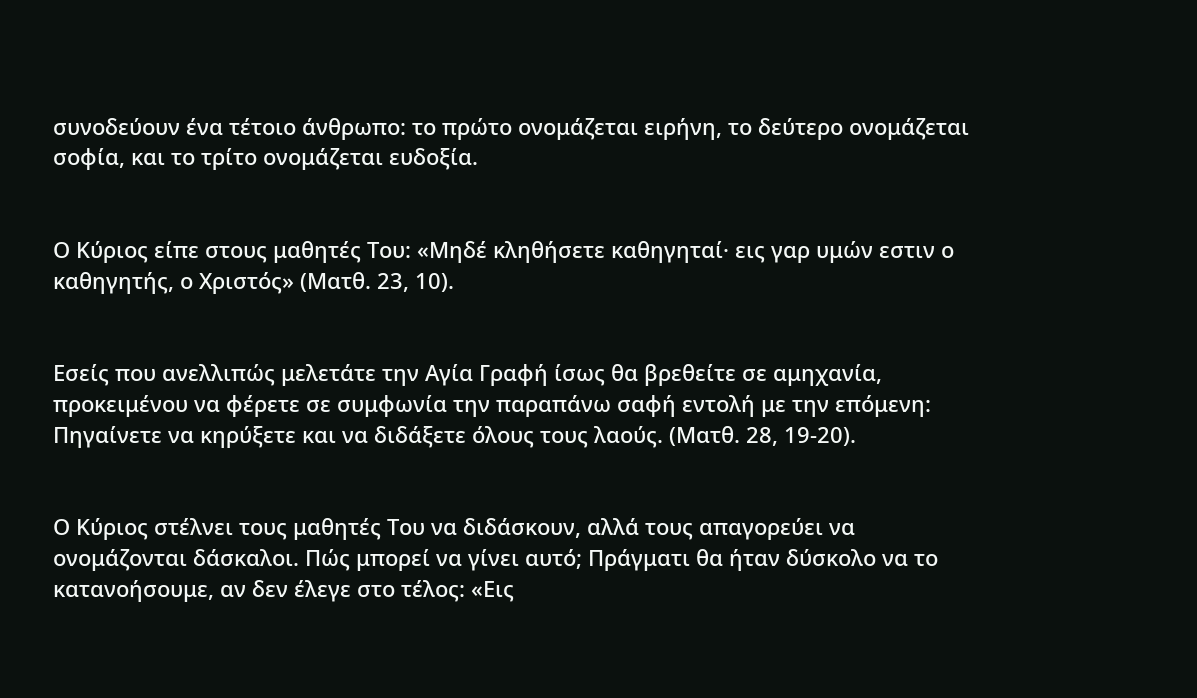συνοδεύουν ένα τέτοιο άνθρωπο: το πρώτο ονομάζεται ειρήνη, το δεύτερο ονομάζεται σοφία, και το τρίτο ονομάζεται ευδοξία.


Ο Κύριος είπε στους μαθητές Του: «Μηδέ κληθήσετε καθηγηταί· εις γαρ υμών εστιν ο καθηγητής, ο Χριστός» (Ματθ. 23, 10).


Εσείς που ανελλιπώς μελετάτε την Αγία Γραφή ίσως θα βρεθείτε σε αμηχανία, προκειμένου να φέρετε σε συμφωνία την παραπάνω σαφή εντολή με την επόμενη: Πηγαίνετε να κηρύξετε και να διδάξετε όλους τους λαούς. (Ματθ. 28, 19-20).


Ο Κύριος στέλνει τους μαθητές Του να διδάσκουν, αλλά τους απαγορεύει να ονομάζονται δάσκαλοι. Πώς μπορεί να γίνει αυτό; Πράγματι θα ήταν δύσκολο να το κατανοήσουμε, αν δεν έλεγε στο τέλος: «Εις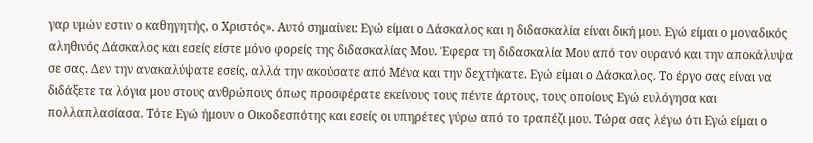γαρ υμών εστιν ο καθηγητής, ο Χριστός». Αυτό σημαίνει: Εγώ είμαι ο Δάσκαλος και η διδασκαλία είναι δική μου. Εγώ είμαι ο μοναδικός αληθινός Δάσκαλος και εσείς είστε μόνο φορείς της διδασκαλίας Μου. Έφερα τη διδασκαλία Μου από τον ουρανό και την αποκάλυψα σε σας. Δεν την ανακαλύψατε εσείς, αλλά την ακούσατε από Μένα και την δεχτήκατε. Εγώ είμαι ο Δάσκαλος. Το έργο σας είναι να διδάξετε τα λόγια μου στους ανθρώπους όπως προσφέρατε εκείνους τους πέντε άρτους, τους οποίους Εγώ ευλόγησα και πολλαπλασίασα. Τότε Εγώ ήμουν ο Οικοδεσπότης και εσείς οι υπηρέτες γύρω από το τραπέζι μου. Τώρα σας λέγω ότι Εγώ είμαι ο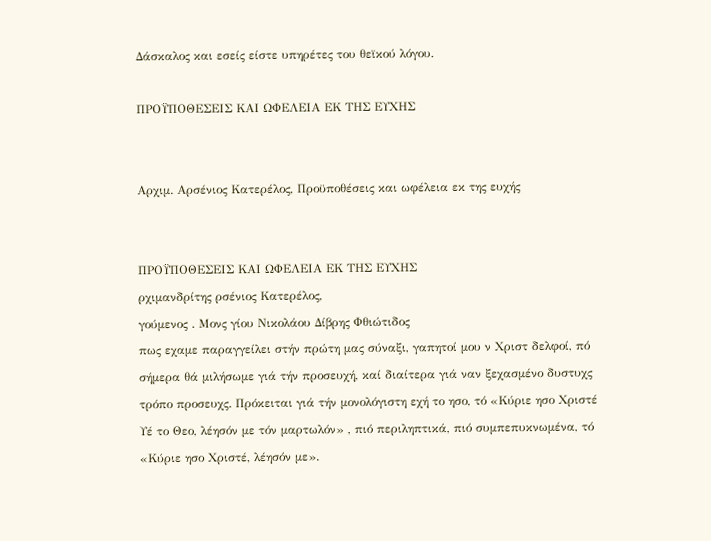Δάσκαλος και εσείς είστε υπηρέτες του θεϊκού λόγου.

ΠΡΟΫΠΟΘΕΣΕΙΣ ΚΑΙ ΩΦΕΛΕΙΑ ΕΚ ΤΗΣ ΕΥΧΗΣ


Αρχιμ. Αρσένιος Κατερέλος, Προϋποθέσεις και ωφέλεια εκ της ευχής


ΠΡΟΫΠΟΘΕΣΕΙΣ ΚΑΙ ΩΦΕΛΕΙΑ ΕΚ ΤΗΣ ΕΥΧΗΣ
ρχιμανδρίτης ρσένιος Κατερέλος,
γούμενος . Μονς γίου Νικολάου Δίβρης Φθιώτιδος
πως εχαμε παραγγείλει στήν πρώτη μας σύναξι, γαπητοί μου ν Χριστ δελφοί, πό σήμερα θά μιλήσωμε γιά τήν προσευχή, καί διαίτερα γιά ναν ξεχασμένο δυστυχς τρόπο προσευχς. Πρόκειται γιά τήν μονολόγιστη εχή το ησο, τό «Κύριε ησο Χριστέ Υέ το Θεο, λέησόν με τόν μαρτωλόν» , πιό περιληπτικά, πιό συμπεπυκνωμένα, τό «Κύριε ησο Χριστέ, λέησόν με».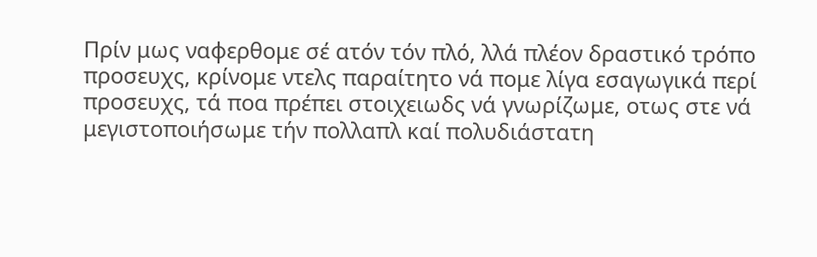Πρίν μως ναφερθομε σέ ατόν τόν πλό, λλά πλέον δραστικό τρόπο προσευχς, κρίνομε ντελς παραίτητο νά πομε λίγα εσαγωγικά περί προσευχς, τά ποα πρέπει στοιχειωδς νά γνωρίζωμε, οτως στε νά μεγιστοποιήσωμε τήν πολλαπλ καί πολυδιάστατη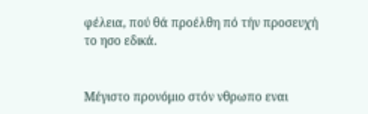φέλεια, πού θά προέλθη πό τήν προσευχή το ησο εδικά.


Μέγιστο προνόμιο στόν νθρωπο εναι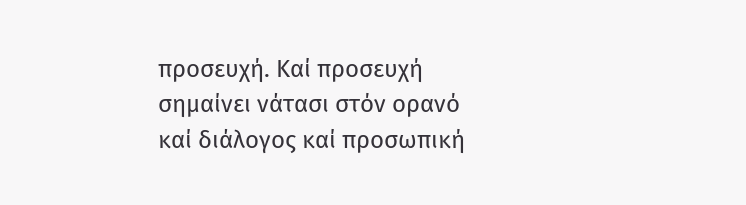προσευχή. Καί προσευχή σημαίνει νάτασι στόν ορανό καί διάλογος καί προσωπική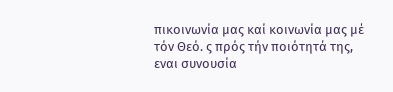πικοινωνία μας καί κοινωνία μας μέ τόν Θεό. ς πρός τήν ποιότητά της, εναι συνουσία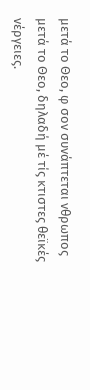μετά το Θεο, φ σον συνάπτεται νθρωπος μετά το Θεο, δηλαδή μέ τίς κτιστες θεϊκές νέργειες.